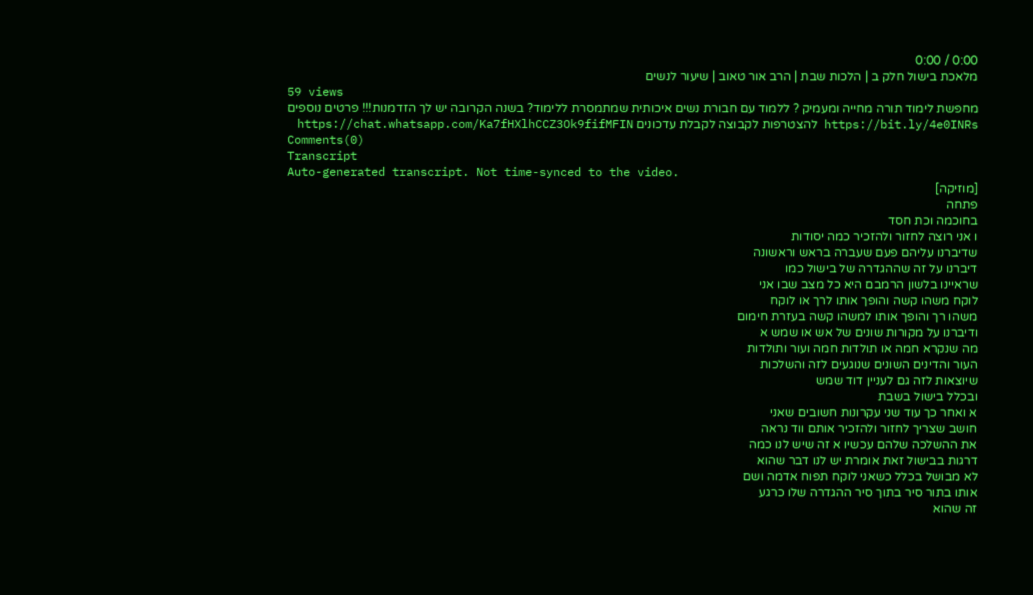0:00 / 0:00
מלאכת בישול חלק ב | הלכות שבת | הרב אור טאוב | שיעור לנשים
59 views
מחפשת לימוד תורה מחייה ומעמיק ? ללמוד עם חבורת נשים איכותית שמתמסרת ללימוד? בשנה הקרובה יש לך הזדמנות!!! פרטים נוספים https://bit.ly/4e0INRs להצטרפות לקבוצה לקבלת עדכונים https://chat.whatsapp.com/Ka7fHXlhCCZ3Ok9fifMFIN
Comments(0)
Transcript
Auto-generated transcript. Not time-synced to the video.
[מוזיקה]
פתחה
בחוכמה וכת חסד
ו אני רוצה לחזור ולהזכיר כמה יסודות
שדיברנו עליהם פעם שעברה בראש וראשונה
דיברנו על זה שההגדרה של בישול כמו
שראיינו בלשון הרמבם היא כל מצב שבו אני
לוקח משהו קשה והופך אותו לרך או לוקח
משהו רך והופך אותו למשהו קשה בעזרת חימום
ודיברנו על מקורות שונים של אש או שמש א
מה שנקרא חמה או תולדות חמה ועור ותולדות
העור והדינים השונים שנוגעים לזה והשלכות
שיוצאות לזה גם לעניין דוד שמש
ובכלל בישול בשבת
א ואחר כך עוד שני עקרונות חשובים שאני
חושב שצריך לחזור ולהזכיר אותם ווד נראה
את ההשלכה שלהם עכשיו א זה שיש לנו כמה
דרגות בבישול זאת אומרת יש לנו דבר שהוא
לא מבושל בכלל כשאני לוקח תפוח אדמה ושם
אותו בתור סיר בתוך סיר ההגדרה שלו כרגע
זה שהוא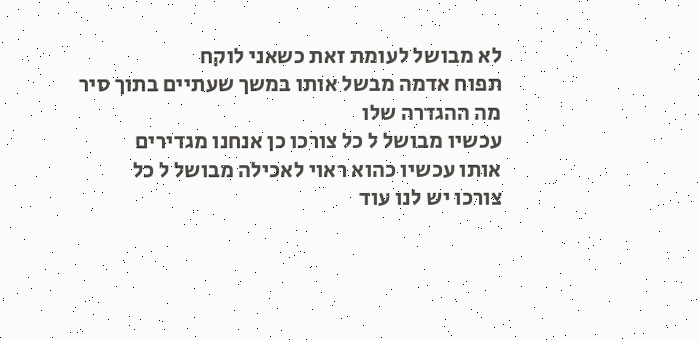לא מבושל לעומת זאת כשאני לוקח
תפוח אדמה מבשל אותו במשך שעתיים בתוך סיר
מה ההגדרה שלו
עכשיו מבושל ל כל צורכו כן אנחנו מגדירים
אותו עכשיו כהוא ראוי לאכילה מבושל ל כל
צורכו יש לנו עוד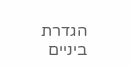הגדרת ביניים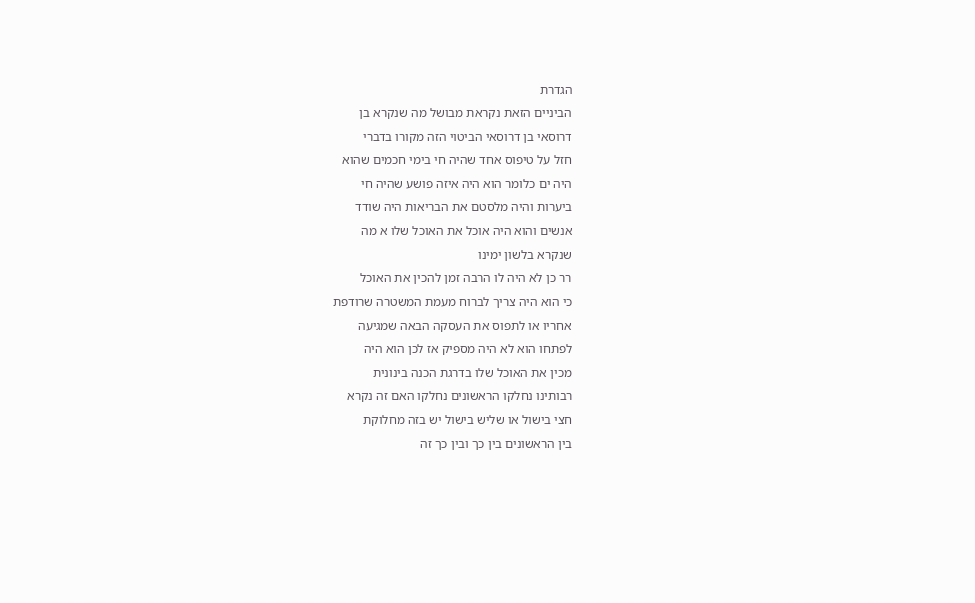הגדרת
הביניים הזאת נקראת מבושל מה שנקרא בן
דרוסאי בן דרוסאי הביטוי הזה מקורו בדברי
חזל על טיפוס אחד שהיה חי בימי חכמים שהוא
היה ים כלומר הוא היה איזה פושע שהיה חי
ביערות והיה מלסטם את הבריאות היה שודד
אנשים והוא היה אוכל את האוכל שלו א מה
שנקרא בלשון ימינו
רר כן לא היה לו הרבה זמן להכין את האוכל
כי הוא היה צריך לברוח מעמת המשטרה שרודפת
אחריו או לתפוס את העסקה הבאה שמגיעה
לפתחו הוא לא היה מספיק אז לכן הוא היה
מכין את האוכל שלו בדרגת הכנה בינונית
רבותינו נחלקו הראשונים נחלקו האם זה נקרא
חצי בישול או שליש בישול יש בזה מחלוקת
בין הראשונים בין כך ובין כך זה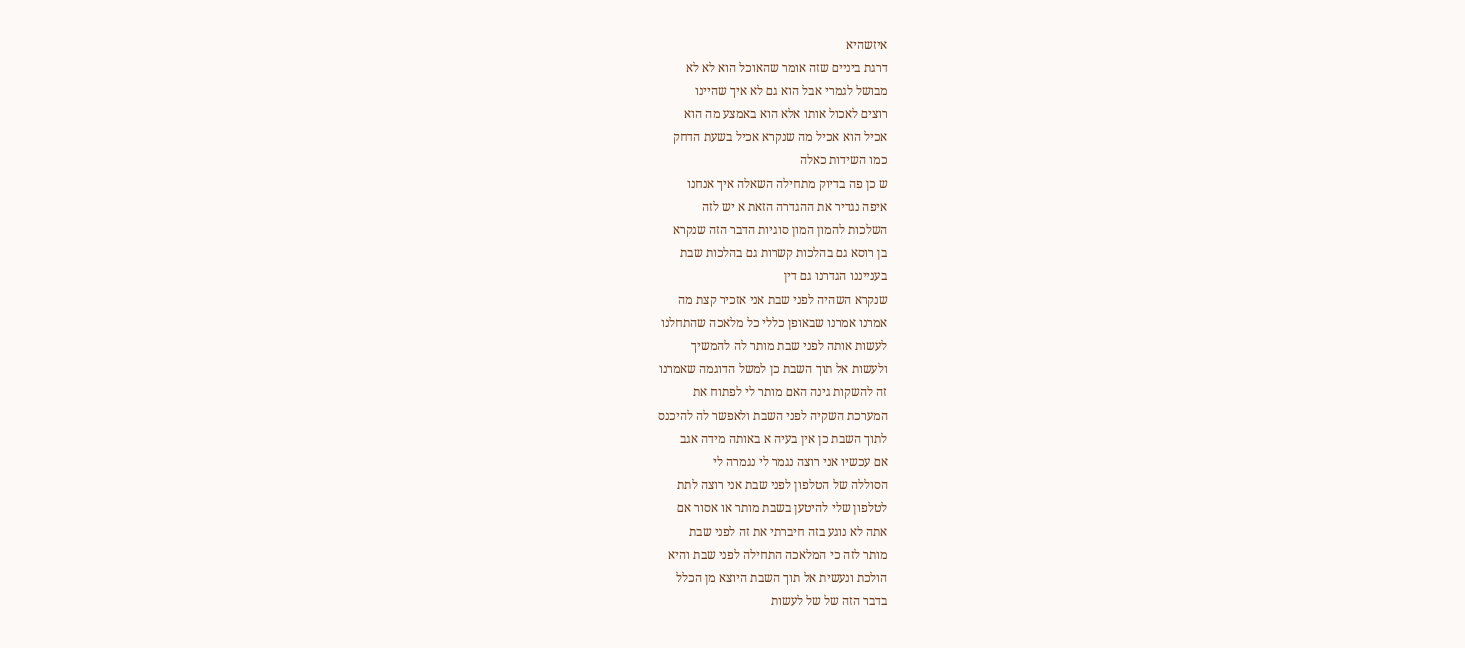איזשהיא
דרגת ביניים שזה אומר שהאוכל הוא לא לא
מבושל לגמרי אבל הוא גם לא איך שהיינו
רוצים לאכול אותו אלא הוא באמצע מה הוא
אכיל הוא אכיל מה שנקרא אכיל בשעת הדחק
כמו השידות כאלה
ש כן פה בדיוק מתחילה השאלה איך אנחנו
איפה נגדיר את ההגדרה הזאת א יש לזה
השלכות להמון המון סוגיות הדבר הזה שנקרא
בן רוסא גם בהלכות קשרות גם בהלכות שבת
בענייננו הגדרנו גם דין
שנקרא השהיה לפני שבת אני אזכיר קצת מה
אמרנו אמרנו שבאופן כללי כל מלאכה שהתחלנו
לעשות אותה לפני שבת מותר לה להמשיך
ולעשות אל תוך השבת כן למשל הדוגמה שאמרנו
זה להשקות גינה האם מותר לי לפתוח את
המערכת השקיה לפני השבת ולאפשר לה להיכנס
לתוך השבת כן אין בעיה א באותה מידה אגב
אם עכשיו אני רוצה נגמר לי נגמרה לי
הסוללה של הטלפון לפני שבת אני רוצה לתת
לטלפון שלי להיטען בשבת מותר או אסור אם
אתה לא נוגע בזה חיברתי את זה לפני שבת
מותר לזה כי המלאכה התחילה לפני שבת והיא
הולכת ונעשית אל תוך השבת היוצא מן הכלל
בדבר הזה של של לעשות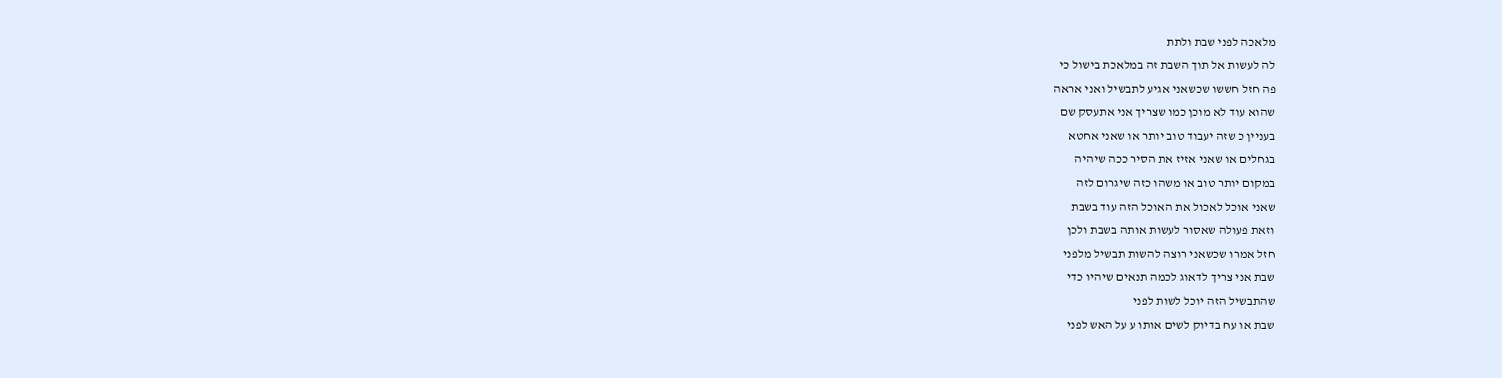מלאכה לפני שבת ולתת
לה לעשות אל תוך השבת זה במלאכת בישול כי
פה חזל חששו שכשאני אגיע לתבשיל ואני אראה
שהוא עוד לא מוכן כמו שצריך אני אתעסק שם
בעניין כ שזה יעבוד טוב יותר או שאני אחטא
בגחלים או שאני אזיז את הסיר ככה שיהיה
במקום יותר טוב או משהו כזה שיגרום לזה
שאני אוכל לאכול את האוכל הזה עוד בשבת
וזאת פעולה שאסור לעשות אותה בשבת ולכן
חזל אמרו שכשאני רוצה להשות תבשיל מלפני
שבת אני צריך לדאוג לכמה תנאים שיהיו כדי
שהתבשיל הזה יוכל לשות לפני
שבת או עח בדיוק לשים אותו ע על האש לפני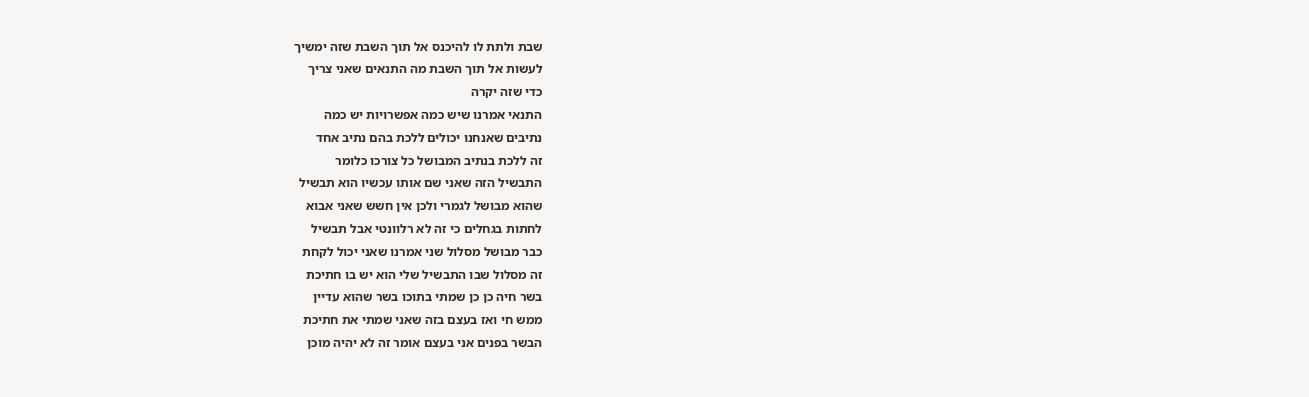שבת ולתת לו להיכנס אל תוך השבת שזה ימשיך
לעשות אל תוך השבת מה התנאים שאני צריך
כדי שזה יקרה
התנאי אמרנו שיש כמה אפשרויות יש כמה
נתיבים שאנחנו יכולים ללכת בהם נתיב אחד
זה ללכת בנתיב המבושל כל צורכו כלומר
התבשיל הזה שאני שם אותו עכשיו הוא תבשיל
שהוא מבושל לגמרי ולכן אין חשש שאני אבוא
לחתות בגחלים כי זה לא רלוונטי אבל תבשיל
כבר מבושל מסלול שני אמרנו שאני יכול לקחת
זה מסלול שבו התבשיל שלי הוא יש בו חתיכת
בשר חיה כן כן שמתי בתוכו בשר שהוא עדיין
ממש חי ואז בעצם בזה שאני שמתי את חתיכת
הבשר בפנים אני בעצם אומר זה לא יהיה מוכן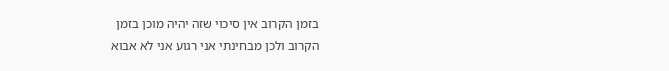בזמן הקרוב אין סיכוי שזה יהיה מוכן בזמן
הקרוב ולכן מבחינתי אני רגוע אני לא אבוא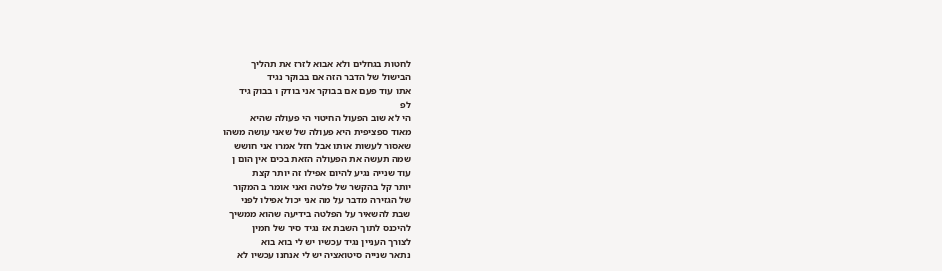לחטות בגחלים ולא אבוא לזרז את תהליך
הבישול של הדבר הזה אם בבוקר נגיד
אתו עוד פעם אם בבוקר אני בודק ו בבוק גיד
לפ
הי לא שוב הפעול החיטוי הי פעולה שהיא
מאוד ספציפית היא פעולה של שאני עושה משהו
שאסור לעשות אותו אבל חזל אמרו אני חושש
שמה תעשה את הפעולה הזאת בכים אין הום ן
עוד שנייה נגיע להיום אפילו זה יותר קצת
יותר קל בהקשר של פלטה ואני אומר ב המקור
של הגזירה מדבר על מה אני יכול אפילו לפני
שבת להשאיר על הפלטה בידיעה שהוא ממשיך
להיכנס לתוך השבת אז נגיד סיר של חמין
לצורך העניין נגיד עכשיו יש לי בוא בוא
נתאר שנייה סיטואציה יש לי אנחנו עכשיו לא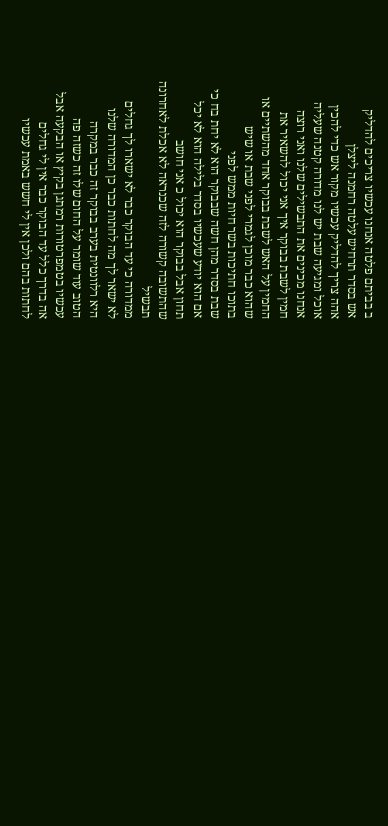ב בביתם פלטה אנחנו עכשיו צריכים להדליק
אש בסדר תרחיש עלטה רחמנה ליצלן
אהה צריך להדליק עכשיו מקור אש כדי להכין
אוכל ומגיעה שבת יש לנו מדורה קטנה שעליה
אנחנו מכינים את התבשילים שלנו ואני רוצה
חמין לשבת בבוקר איך אני יכול להשאיר את
החמין על האש לשבת בבוקר אחד מהשתיים או
שהוא כבר מוכן לגמרי לפני שבת או שיש
בתוכו חתיכות בשר חיות ממש לפני
שבת בסדר מהן חשה שבבוקר הוא לא יחת בח כי
אם הוא יודע שעכשיו בסדר בלילה הוא לא יכל
תחון אבל בבוקר הוא יכול כ אני חושב
שהתשובה קשורה לזה שכנראה לא אכלת לאחרונה
תבשיל
ממדורה כי עד הבוקר כבר לא ישארו לך גחלים
לא ישאר לך מה לחתות כבר כן המדורה שלנו
היא רלוונטית בערב בבוקר זה כבר במקרה
הטוב עוד שומר על החום שלו זה כשזה פה
עכשיו בטמפרטורות רמתגן בקיץ או הבקעה אבל
אה בדרך כלל עד הבוקר כבר אין לי גחלים
לחתות בהם ולכן אין לי חשש באמת עכשיו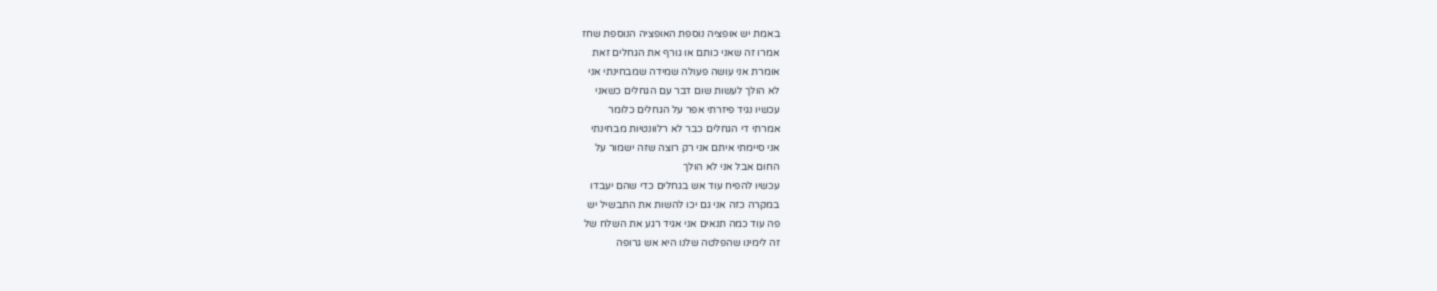באמת יש אופציה נוספת האופציה הנוספת שחז
אמרו זה שאני כותם או גורף את הגחלים זאת
אומרת אני עושה פעולה שמידה שמבחינתי אני
לא הולך לעשות שום דבר עם הגחלים כשאני
עכשיו נגיד פיזרתי אפר על הגחלים כלומר
אמרתי די הגחלים כבר לא רלוונטיות מבחינתי
אני סיימתי איתם אני רק רוצה שזה ישמור על
החום אבל אני לא הולך
עכשיו להפיח עוד אש בגחלים כדי שהם יעבדו
במקרה כזה אני גם יכו להשות את התבשיל יש
פה עוד כמה תנאים אני אגיד רגע את השלח של
זה לימינו שהפלטה שלנו היא אש גרופה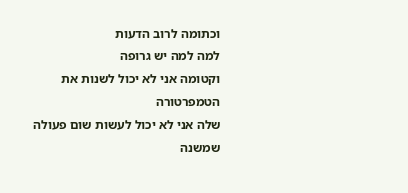וכתומה לרוב הדעות
למה למה יש גרופה
וקטומה אני לא יכול לשנות את הטמפרטורה
שלה אני לא יכול לעשות שום פעולה שמשנה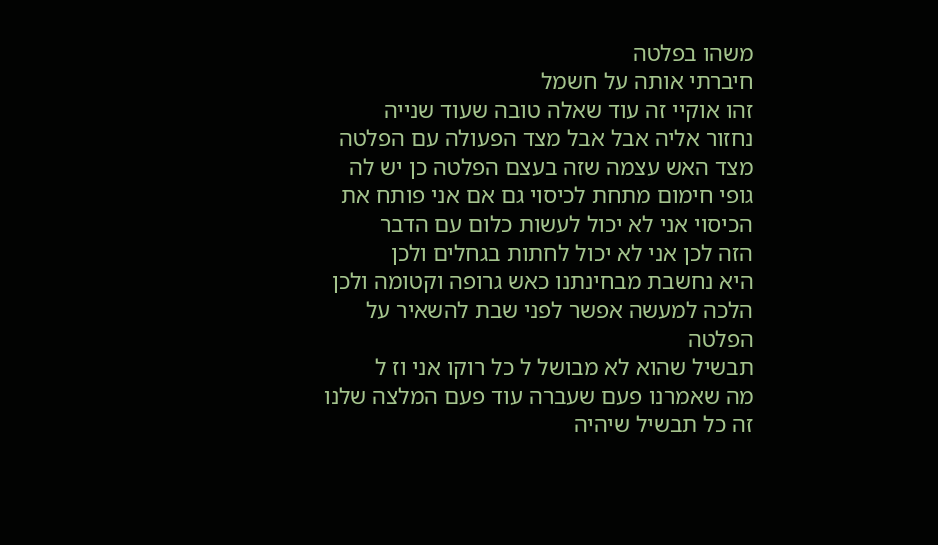משהו בפלטה
חיברתי אותה על חשמל
זהו אוקיי זה עוד שאלה טובה שעוד שנייה
נחזור אליה אבל אבל מצד הפעולה עם הפלטה
מצד האש עצמה שזה בעצם הפלטה כן יש לה
גופי חימום מתחת לכיסוי גם אם אני פותח את
הכיסוי אני לא יכול לעשות כלום עם הדבר
הזה לכן אני לא יכול לחתות בגחלים ולכן
היא נחשבת מבחינתנו כאש גרופה וקטומה ולכן
הלכה למעשה אפשר לפני שבת להשאיר על הפלטה
תבשיל שהוא לא מבושל ל כל רוקו אני וז ל
מה שאמרנו פעם שעברה עוד פעם המלצה שלנו
זה כל תבשיל שיהיה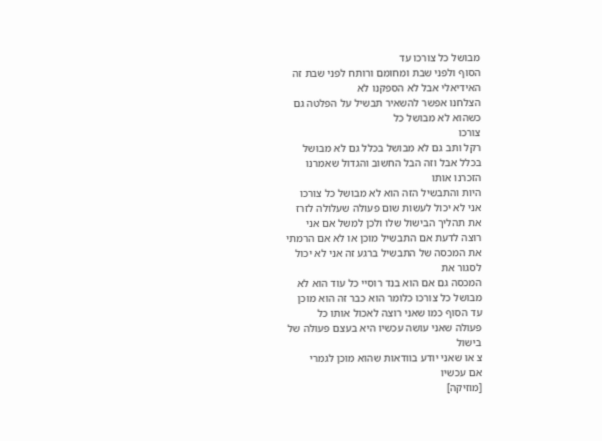מבושל כל צורכו עד
הסוף ולפני שבת ומחומם ורותח לפני שבת זה
האידיאלי אבל לא הספקנו לא
הצלחנו אפשר להשאיר תבשיל על הפלטה גם
כשהוא לא מבושל כל
צורכו
רקל ותב גם לא מבושל בכלל גם לא מבושל
בכלל אבל וזה הבל החשוב והגדול שאמרנו
הזכרנו אותו
היות והתבשיל הזה הוא לא מבושל כל צורכו
אני לא יכול לעשות שום פעולה שעלולה לזרז
את תהליך הבישול שלו ולכן למשל אם אני
רוצה לדעת אם התבשיל מוכן או לא אם הרמתי
את המכסה של התבשיל ברגע זה אני לא יכול
לסגור את
המכסה גם אם הוא בנד רוסיי כל עוד הוא לא
מבושל כל צורכו כלומר הוא כבר זה הוא מוכן
עד הסוף כמו שאני רוצה לאכול אותו כל
פעולה שאני עושה עכשיו היא בעצם פעולה של
בישול
צ או שאני יודע בוודאות שהוא מוכן לגמרי
אם עכשיו
[מוזיקה]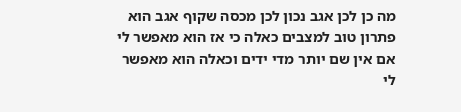מה כן לכן אגב נכון לכן מכסה שקוף אגב הוא
פתרון טוב למצבים כאלה כי אז הוא מאפשר לי
אם אין שם יותר מדי ידים וכאלה הוא מאפשר
לי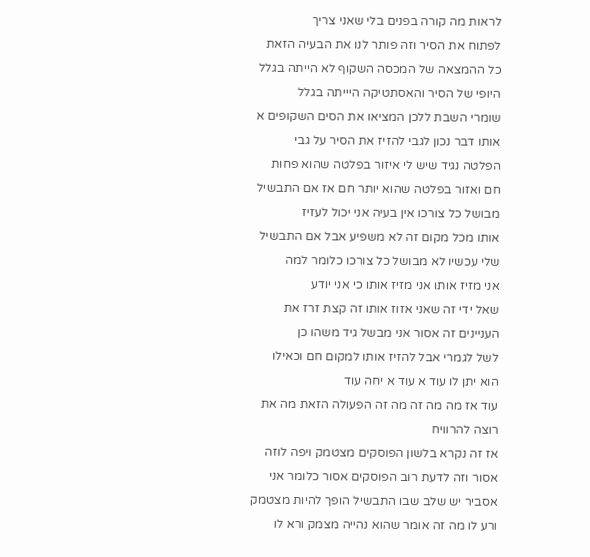לראות מה קורה בפנים בלי שאני צריך
לפתוח את הסיר וזה פותר לנו את הבעיה הזאת
כל ההמצאה של המכסה השקוף לא הייתה בגלל
היופי של הסיר והאסתטיקה היייתה בגלל
שומרי השבת ללכן המציאו את הסים השקופים א
אותו דבר נכון לגבי להזיז את הסיר על גבי
הפלטה נגיד שיש לי איזור בפלטה שהוא פחות
חם ואזור בפלטה שהוא יותר חם אז אם התבשיל
מבושל כל צורכו אין בעיה אני יכול לעזיז
אותו מכל מקום זה לא משפיע אבל אם התבשיל
שלי עכשיו לא מבושל כל צורכו כלומר למה
אני מזיז אותו אני מזיז אותו כי אני יודע
שאל ידי זה שאני אזוז אותו זה קצת זרז את
העניינים זה אסור אני מבשל גיד משהו כן
לשל לגמרי אבל להזיז אותו למקום חם וכאילו
הוא יתן לו עוד א עוד א יחה עוד
עוד אז מה מה זה מה זה הפעולה הזאת מה את
רוצה להרוויח
אז זה נקרא בלשון הפוסקים מצטמק ויפה לוזה
אסור וזה לדעת רוב הפוסקים אסור כלומר אני
אסביר יש שלב שבו התבשיל הופך להיות מצטמק
ורע לו מה זה אומר שהוא נהייה מצמק ורא לו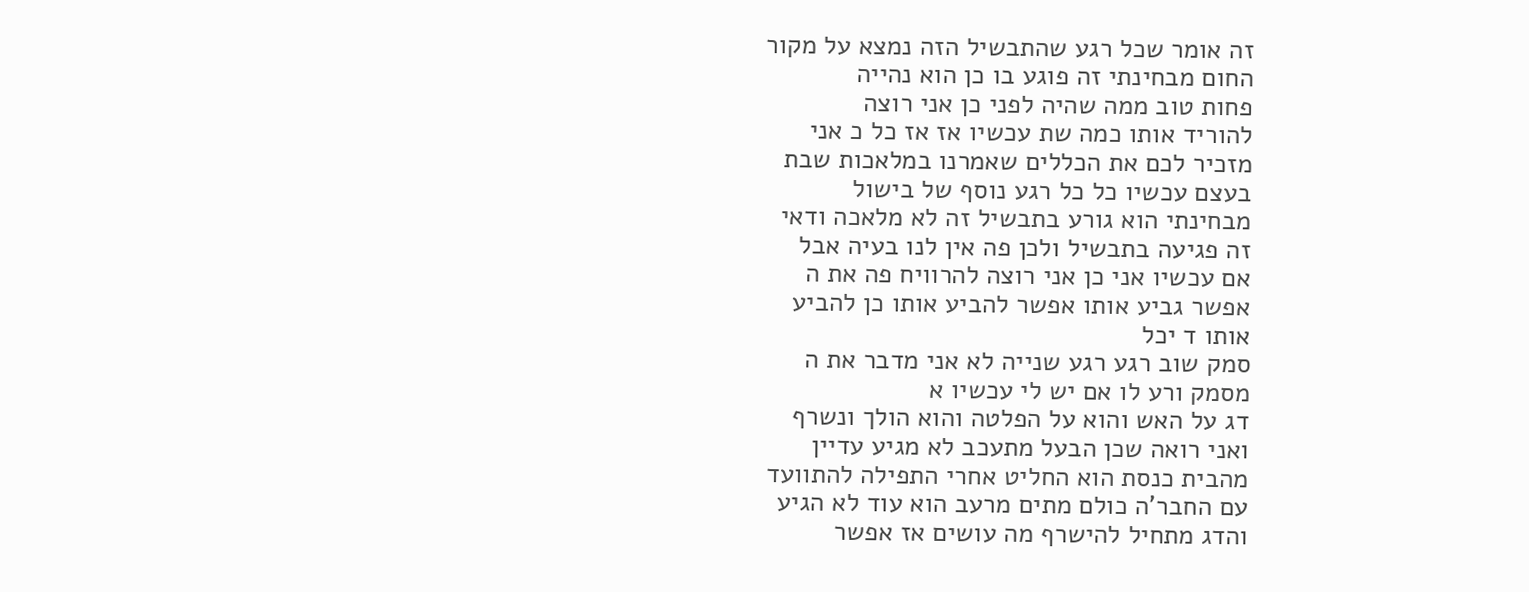זה אומר שכל רגע שהתבשיל הזה נמצא על מקור
החום מבחינתי זה פוגע בו כן הוא נהייה
פחות טוב ממה שהיה לפני כן אני רוצה
להוריד אותו כמה שת עכשיו אז אז כל כ אני
מזכיר לכם את הכללים שאמרנו במלאכות שבת
בעצם עכשיו כל כל רגע נוסף של בישול
מבחינתי הוא גורע בתבשיל זה לא מלאכה ודאי
זה פגיעה בתבשיל ולכן פה אין לנו בעיה אבל
אם עכשיו אני כן אני רוצה להרוויח פה את ה
אפשר גביע אותו אפשר להביע אותו כן להביע
אותו ד יכל
סמק שוב רגע רגע שנייה לא אני מדבר את ה
מסמק ורע לו אם יש לי עכשיו א
דג על האש והוא על הפלטה והוא הולך ונשרף
ואני רואה שכן הבעל מתעכב לא מגיע עדיין
מהבית כנסת הוא החליט אחרי התפילה להתוועד
עם החבר'ה כולם מתים מרעב הוא עוד לא הגיע
והדג מתחיל להישרף מה עושים אז אפשר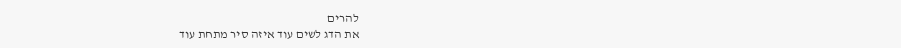להרים
את הדג לשים עוד איזה סיר מתחת עוד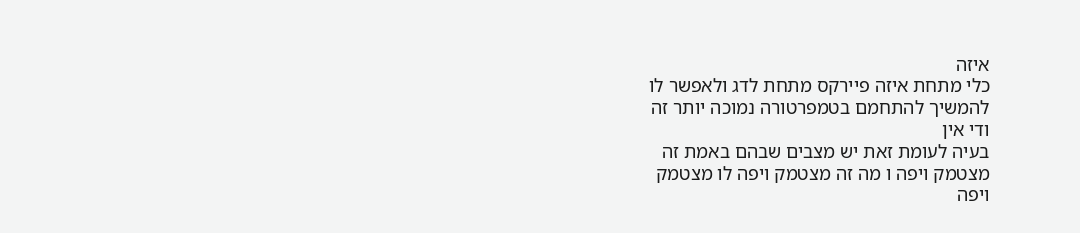איזה
כלי מתחת איזה פיירקס מתחת לדג ולאפשר לו
להמשיך להתחמם בטמפרטורה נמוכה יותר זה
ודי אין
בעיה לעומת זאת יש מצבים שבהם באמת זה
מצטמק ויפה ו מה זה מצטמק ויפה לו מצטמק
ויפה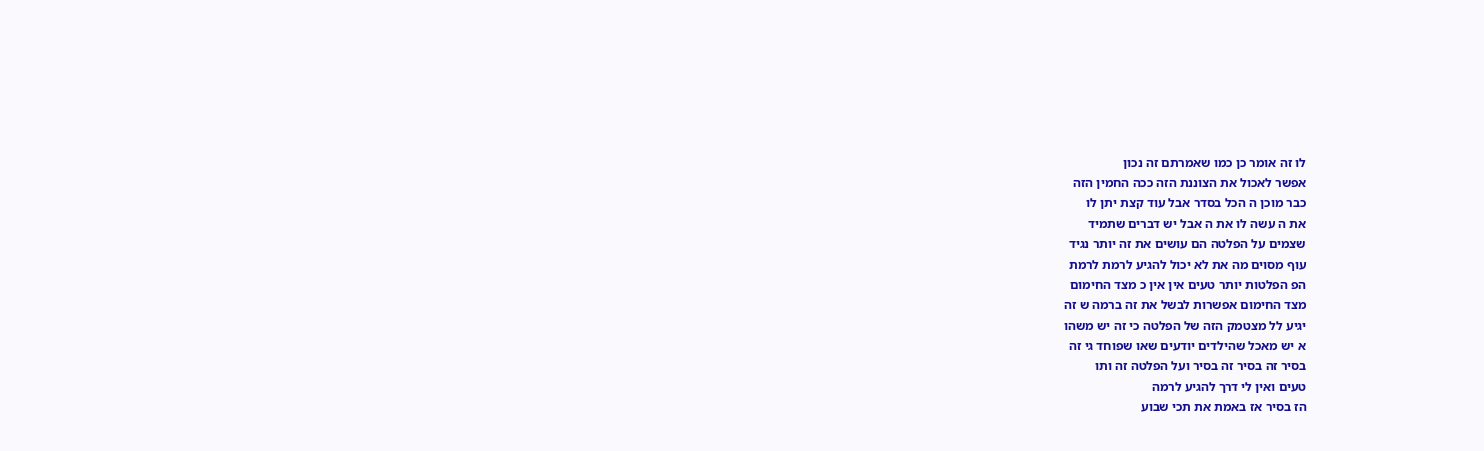לו זה אומר כן כמו שאמרתם זה נכון
אפשר לאכול את הצוננת הזה ככה החמין הזה
כבר מוכן ה הכל בסדר אבל עוד קצת יתן לו
את ה עשה לו את ה אבל יש דברים שתמיד
שצמים על הפלטה הם עושים את זה יותר נגיד
עוף מסוים מה את לא יכול להגיע לרמת לרמת
הפ הפלטות יותר טעים אין אין כ מצד החימום
מצד החימום אפשרות לבשל את זה ברמה ש זה
יגיע לל מצטמק הזה של הפלטה כי זה יש משהו
א יש מאכל שהילדים יודעים שאו שפוחד גי זה
בסיר זה בסיר זה בסיר ועל הפלטה זה ותו
טעים ואין לי דרך להגיע לרמה
הז בסיר אז באמת את תכי שבוע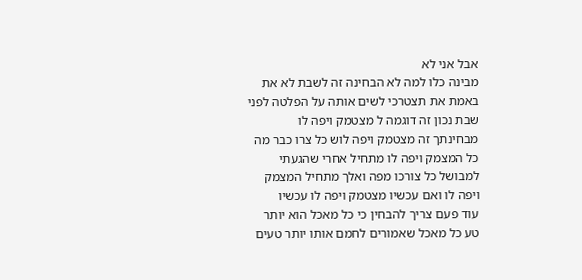אבל אני לא
מבינה כלו למה לא הבחינה זה לשבת לא את
באמת את תצטרכי לשים אותה על הפלטה לפני
שבת נכון זה דוגמה ל מצטמק ויפה לו
מבחינתך זה מצטמק ויפה לוש כל צרו כבר מה
כל המצמק ויפה לו מתחיל אחרי שהגעתי
למבושל כל צורכו מפה ואלך מתחיל המצמק
ויפה לו ואם עכשיו מצטמק ויפה לו עכשיו
עוד פעם צריך להבחין כי כל מאכל הוא יותר
טע כל מאכל שאמורים לחמם אותו יותר טעים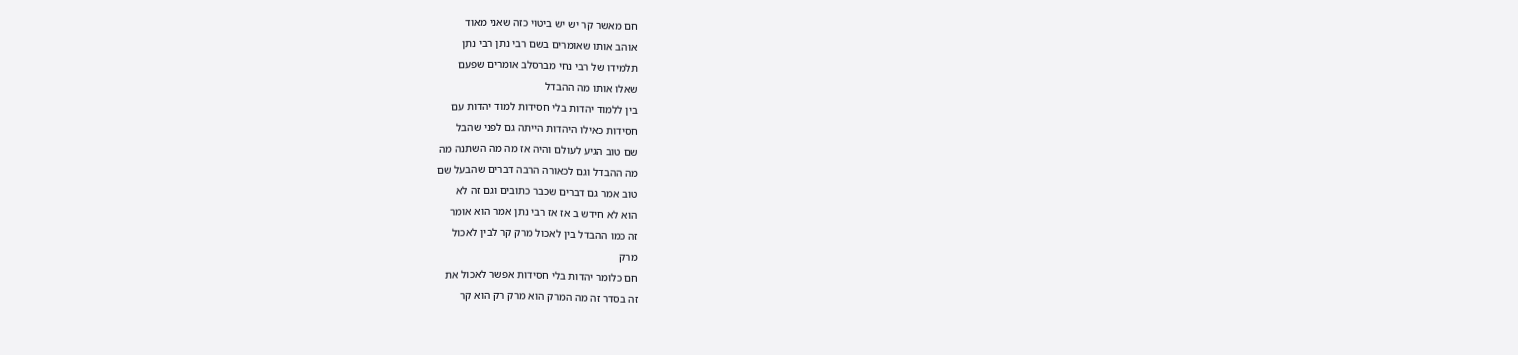חם מאשר קר יש יש ביטוי כזה שאני מאוד
אוהב אותו שאומרים בשם רבי נתן רבי נתן
תלמידו של רבי נחי מברסלב אומרים שפעם
שאלו אותו מה ההבדל
בין ללמוד יהדות בלי חסידות למוד יהדות עם
חסידות כאילו היהדות הייתה גם לפני שהבל
שם טוב הגיע לעולם והיה אז מה מה השתנה מה
מה ההבדל וגם לכאורה הרבה דברים שהבעל שם
טוב אמר גם דברים שכבר כתובים וגם זה לא
הוא לא חידש ב אז אז רבי נתן אמר הוא אומר
זה כמו ההבדל בין לאכול מרק קר לבין לאכול
מרק
חם כלומר יהדות בלי חסידות אפשר לאכול את
זה בסדר זה מה המרק הוא מרק רק הוא קר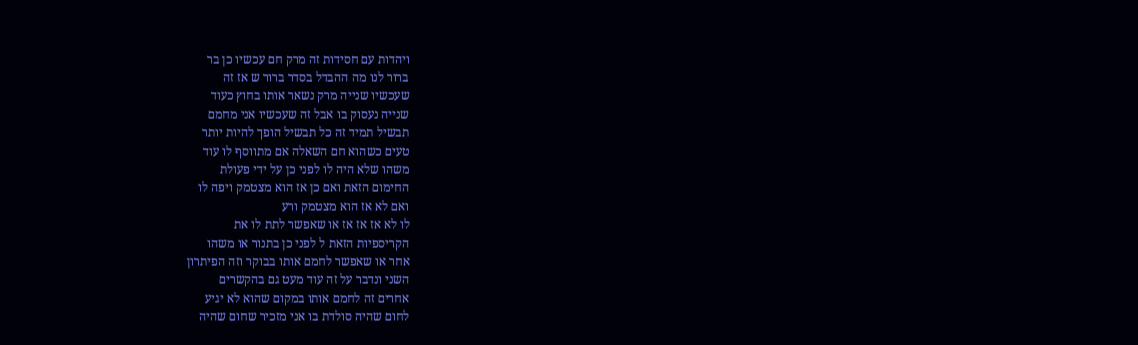ויהדות עם חסידות זה מרק חם עכשיו כן בר
ברור לנו מה ההבדל בסדר ברור ש אז זה
שעכשיו שנייה מרק נשאר אותו בחוץ כעוד
שנייה נעסוק בו אבל זה שעכשיו אני מחמם
תבשיל תמיד זה כל תבשיל הופך להיות יותר
טעים כשהוא חם השאלה אם מתווסף לו עוד
משהו שלא היה לו לפני כן על ידי פעולת
החימום הזאת ואם כן אז הוא מצטמק ויפה לו
ואם לא אז הוא מצטמק ורע
לו לא אז אז אז או שאפשר לתת לו את
הקריספיות הזאת ל לפני כן בתנור או משהו
אחר או שאפשר לחמם אותו בבוקר וזה הפיתרון
השני ונדבר על זה עוד מעט גם בהקשרים
אחרים זה לחמם אותו במקום שהוא לא יגיע
לחום שהיה סולדת בו אני מזכיר שחום שהיה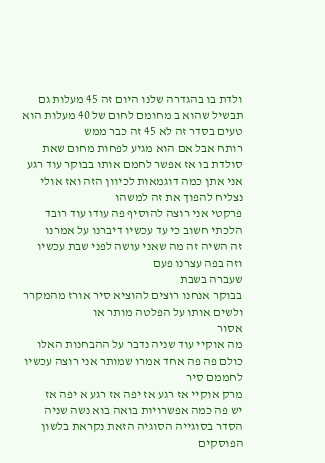ולדת בו בהגדרה שלנו היום זה 45 מעלות גם
תבשיל שהוא ב מחומם לחום של 40 מעלות הוא
טעים בסדר זה לא 45 זה כבר ממש
רותח אבל אם הוא מגיע לפחות מחום שאת
סולדת בו אז אפשר לחמם אותו בבוקר עוד רגע
אני אתן כמה דוגמאות לכיוון הזה ואז אולי
נצליח להפוך את זה למשהו
פרקטי אני רוצה להוסיף פה עודו עוד רובד
הלכתי חשוב כי עד עכשיו דיברנו על אמרנו
זה השיה זה מה שאני עושה לפני שבת עכשיו
וזה בפה עצרנו פעם
שעברה בשבת
בבוקר אנחנו רוצים להוציא סיר אורז מהמקרר
ולשים אותו על הפלטה מותר או
אסור
מה אוקיי עוד שניה נדבר על ההבחנות האלו
כולם פה פה אחד אמרו שמותר אני רוצה עכשיו
לחממם סיר
מרק אוקיי אז רגע אז יפה אז רגע א יפה אז
יש פה כמה אפשרויות בואה בוא נשה שניה
הסדר בסוגייה הסוגיה הזאת נקראת בלשון
הפוסקים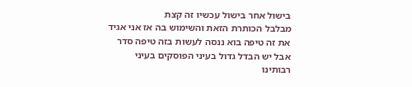בישול אחר בישול עכשיו זה קצת
מבלבל הכותרת הזאת והשימוש בה אז אני אגיד
את זה טיפה בוא ננסה לעשות בזה טיפה סדר
אבל יש הבדל גדול בעיני הפוסקים בעיני
רבותינו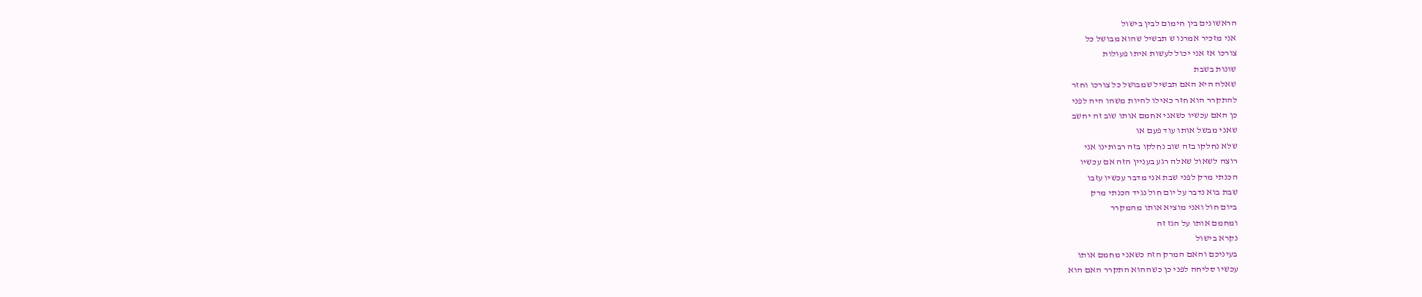הראשונים בין חימום לבין בישול
אני מזכיר אמרנו ש תבשיל שהוא מבושל כל
צורכו אז אני יכול לעשות איתו פעולות
שונות בשבת
שאלה היא האם תבשיל שמבושל כל צורכו וחזר
להתקרר הוא חזר כאילו להיות משהו היה לפני
כן האם עכשיו כשאני אחמם אותו שוב זה יחשב
שאני מבשל אותו עוד פעם או
שלא נחלקו בזה שוב נחלקו בזה רבותינו אני
רוצה לשאול שאלה רגע בעניין הזה אם עכשיו
הכנתי מרק לפני שבת אני מדבר עכשיו עזבו
שבת בוא נדבר על יום חול נגיד הכנתי מרק
ביום חול ואני מוציא אותו מהמקרר
ומחמם אותו על הגז זה
נקרא בישול
בעיניכם והאם המרק הזה כשאני מחמם אותו
עכשיו סליחה לפני כן כשההוא התקרר האם הוא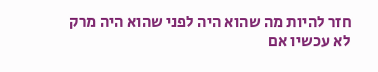חזר להיות מה שהוא היה לפני שהוא היה מרק
לא עכשיו אם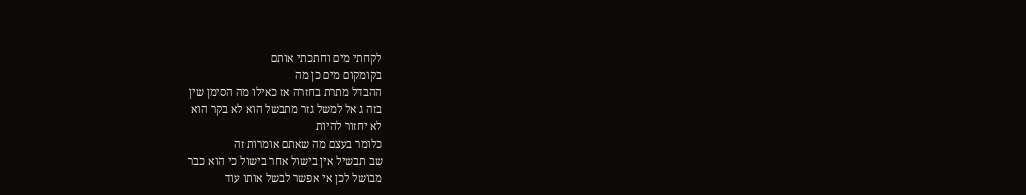לקחתי מים וחתכתי אותם
בקומקום מים כן מה
ההבדל מתרת בחזרה אז כאילו מה הסימן שין
בזה ג אל למשל גזר מתבשל הוא לא בקר הוא
לא יחזור להיות
כלומר בעצם מה שאתם אומרות זה
שב תבשיל אין בישול אחר בישול כי הוא כבר
מבושל לכן אי אפשר לבשל אותו עוד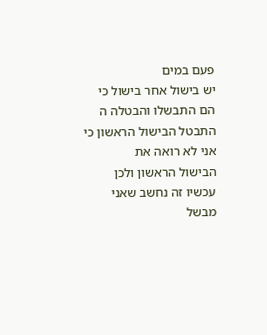פעם במים
יש בישול אחר בישול כי הם התבשלו והבטלה ה
התבטל הבישול הראשון כי אני לא רואה את
הבישול הראשון ולכן עכשיו זה נחשב שאני
מבשל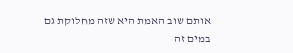אותם שוב האמת היא שזה מחלוקת גם
במים זה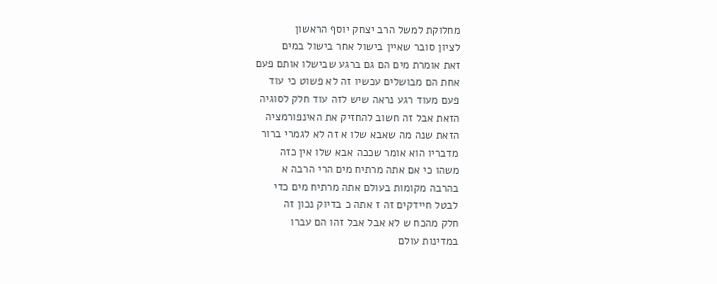מחלוקת למשל הרב יצחק יוסף הראשון
לציון סובר שאיין בישול אחר בישול במים
זאת אומרת מים הם גם ברגע שבישלו אותם פעם
אחת הם מבושלים עכשיו זה לא פשוט כי עוד
פעם מעוד רגע נראה שיש לזה עוד חלק לסוגיה
הזאת אבל זה חשוב להחזיק את האינפורמציה
הזאת שנה מה שאבא שלו א זה לא לגמרי ברור
מדבריו הוא אומר שככה אבא שלו אין כזה
משהו כי אם אתה מרתיח מים הרי הרבה א
בהרבה מקומות בעולם אתה מרתיח מים כדי
לבטל חיידקים זה ז אתה כ בדיוק נכון זה
חלק מהכח ש לא אבל אבל זהו הם עברו
במדינות עולם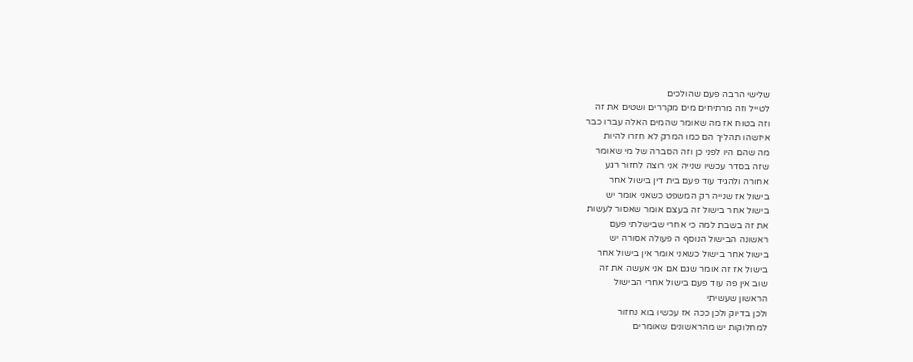שלישי הרבה פעם שהולכים
לטייל וזה מרתיחים מים מקררים ושטים את זה
וזה בטוח אז מה שאומר שהמים האלה עברו כבר
איזשהו תהליך הם כמו המרק לא חזרו להיות
מה שהם היו לפני כן וזה הסברה של מי שאומר
שזה בסדר עכשיו שנייה אני רוצה לחזור רגע
אחורה ולהגיד עוד פעם בית דין בישול אחר
בישול אז שנייה רק המשפט כשאני אומר יש
בישול אחר בישול זה בעצם אומר שאסור לעשות
את זה בשבת למה כי אחרי שבישלתי פעם
ראשונה הבישול הנוסף ה פעולה אסורה יש
בישול אחר בישול כשאני אומר אין בישול אחר
בישול אז זה אומר שגם אם אני אעשה את זה
שוב אין פה עוד פעם בישול אחרי הבישול
הראשון שעשיתי
ולכן בדיוק ולכן ככה אז עכשיו בוא נחזור
למחלוקות יש מהראשונים שאומרים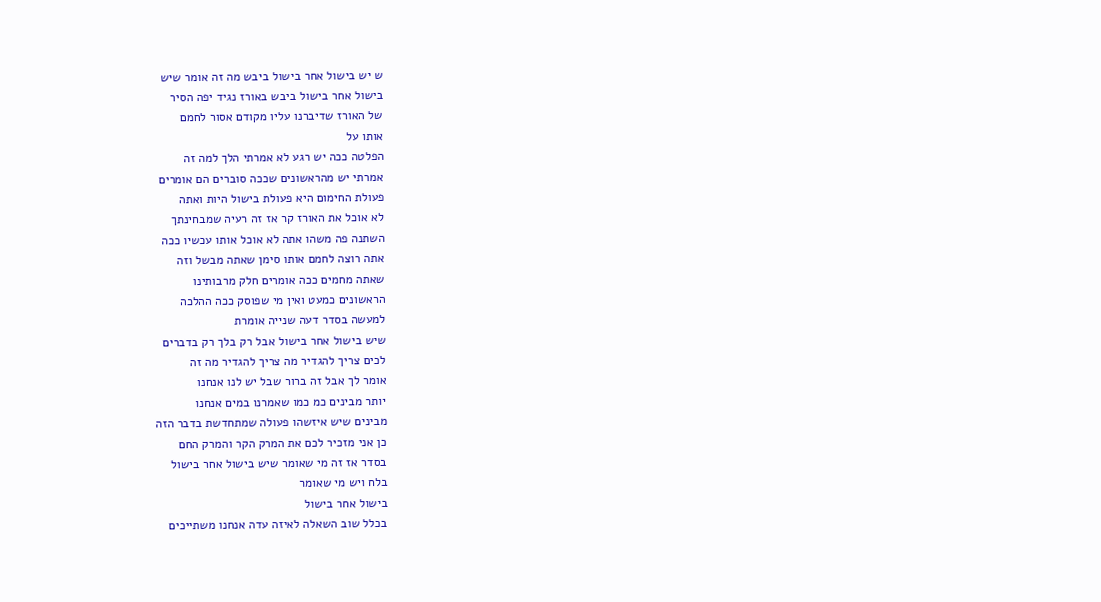ש יש בישול אחר בישול ביבש מה זה אומר שיש
בישול אחר בישול ביבש באורז נגיד יפה הסיר
של האורז שדיברנו עליו מקודם אסור לחמם
אותו על
הפלטה ככה יש רגע לא אמרתי הלך למה זה
אמרתי יש מהראשונים שככה סוברים הם אומרים
פעולת החימום היא פעולת בישול היות ואתה
לא אוכל את האורז קר אז זה רעיה שמבחינתך
השתנה פה משהו אתה לא אוכל אותו עכשיו ככה
אתה רוצה לחמם אותו סימן שאתה מבשל וזה
שאתה מחמים ככה אומרים חלק מרבותינו
הראשונים כמעט ואין מי שפוסק ככה ההלכה
למעשה בסדר דעה שנייה אומרת
שיש בישול אחר בישול אבל רק בלך רק בדברים
לכים צריך להגדיר מה צריך להגדיר מה זה
אומר לך אבל זה ברור שבל יש לנו אנחנו
יותר מבינים כמ כמו שאמרנו במים אנחנו
מבינים שיש איזשהו פעולה שמתחדשת בדבר הזה
כן אני מזכיר לכם את המרק הקר והמרק החם
בסדר אז זה מי שאומר שיש בישול אחר בישול
בלח ויש מי שאומר
בישול אחר בישול
בכלל שוב השאלה לאיזה עדה אנחנו משתייכים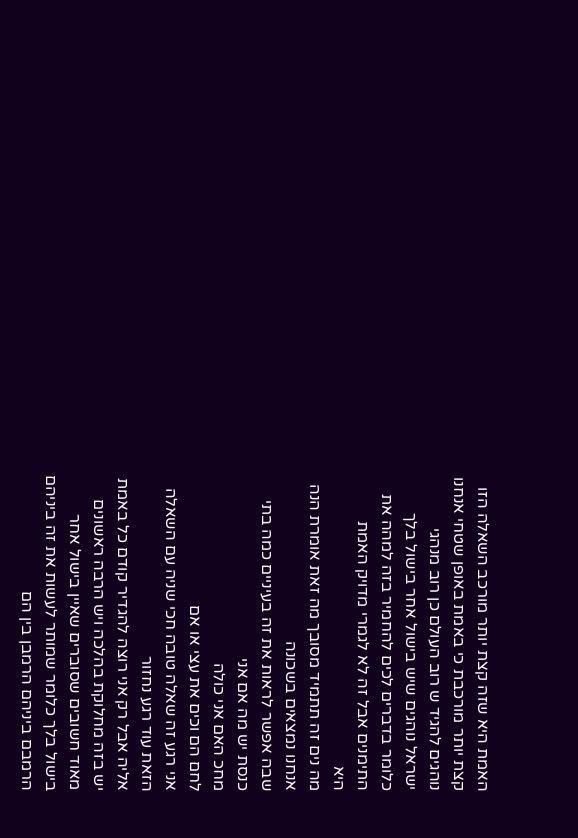האמת היא שזה קצת יותר מורכב השאלה הזו
קצת יותר מורכבת כי באמת באופן שטחי אנחנו
נוהגים להגיד ש רוב העולם כן רוב מנהגי
ישראל נוהגים שיש בישול אחר בישול בלך
כלומר בדברים לכים להחמיר בזה למהה את
התימנים אבל זה לא לגמרי מדויק האמת
היא
מה נים זה תתמיד מסובך מה זאת אומרת הנה
אנחנו נמצאים בשכונה
שבה אפשר לראות את זה בעיניים כמה בתי
כנסת יש מה אם אני
מחכ האם אני כולה
לחם הם וכים את עצי או אם
אני רגע זה שאלה טובה חכי שניה עם השאלה
הזאת עוד רגע נחזור
אליה אבל רק אני רוצה להגדיר קודם כל באמת
יש בזה מחלוקת בהלכה ויש הרבה ראשונים
מאוד חשובים שסוברים שאיין בישול אחר
בישול בלך כלומר שמותר לעשות את זה ביניהם
הרמבם ביניהם הרמבן בין הם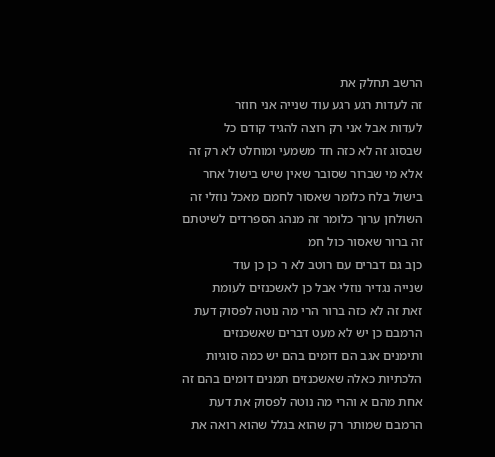הרשב תחלק את
זה לעדות רגע רגע עוד שנייה אני חוזר
לעדות אבל אני רק רוצה להגיד קודם כל
שבסוג זה לא כזה חד משמעי ומוחלט לא רק זה
אלא מי שברור שסובר שאין שיש בישול אחר
בישול בלח כלומר שאסור לחמם מאכל נוזלי זה
השולחן ערוך כלומר זה מנהג הספרדים לשיטתם
זה ברור שאסור כול חמ
כןב גם דברים עם רוטב לא ר כן כן עוד
שנייה נגדיר נוזלי אבל כן לאשכנזים לעומת
זאת זה לא כזה ברור הרי מה נוטה לפסוק דעת
הרמבם כן יש לא מעט דברים שאשכנזים
ותימנים אגב הם דומים בהם יש כמה סוגיות
הלכתיות כאלה שאשכנזים תמנים דומים בהם זה
אחת מהם א והרי מה נוטה לפסוק את דעת
הרמבם שמותר רק שהוא בגלל שהוא רואה את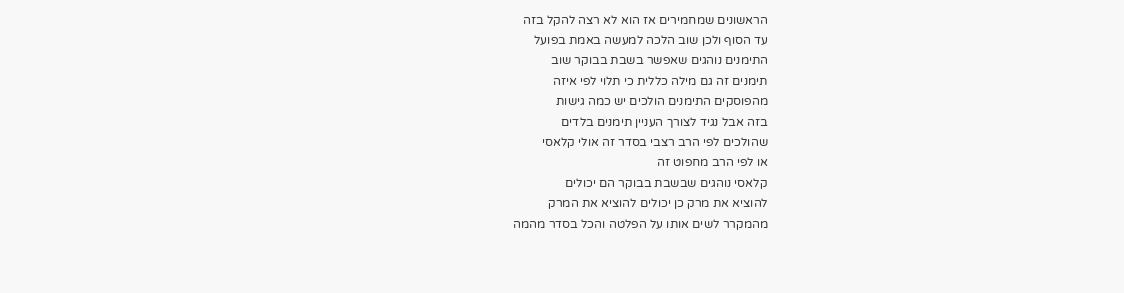הראשונים שמחמירים אז הוא לא רצה להקל בזה
עד הסוף ולכן שוב הלכה למעשה באמת בפועל
התימנים נוהגים שאפשר בשבת בבוקר שוב
תימנים זה גם מילה כללית כי תלוי לפי איזה
מהפוסקים התימנים הולכים יש כמה גישות
בזה אבל נגיד לצורך העניין תימנים בלדים
שהולכים לפי הרב רצבי בסדר זה אולי קלאסי
או לפי הרב מחפוט זה
קלאסי נוהגים שבשבת בבוקר הם יכולים
להוציא את מרק כן יכולים להוציא את המרק
מהמקרר לשים אותו על הפלטה והכל בסדר מהמה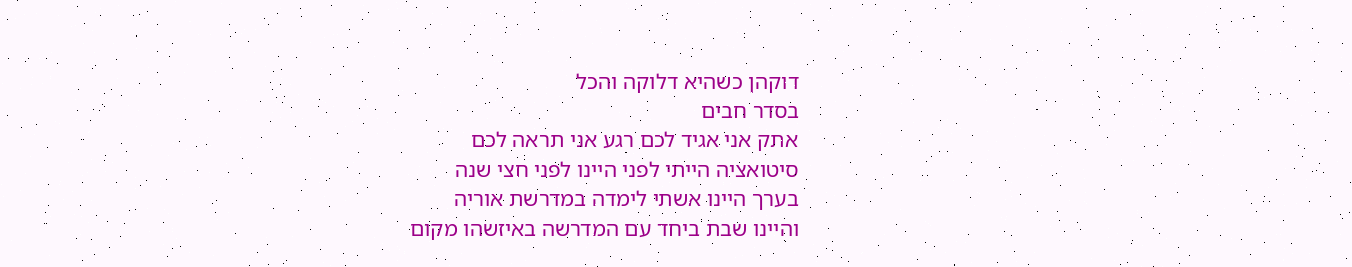דוקהן כשהיא דלוקה והכל
בסדר חבים
אתק אני אגיד לכם רגע אני תראה לכם
סיטואציה הייתי לפני היינו לפני חצי שנה
בערך היינו אשתי לימדה במדרשת אוריה
והיינו שבת ביחד עם המדרשה באיזשהו מקום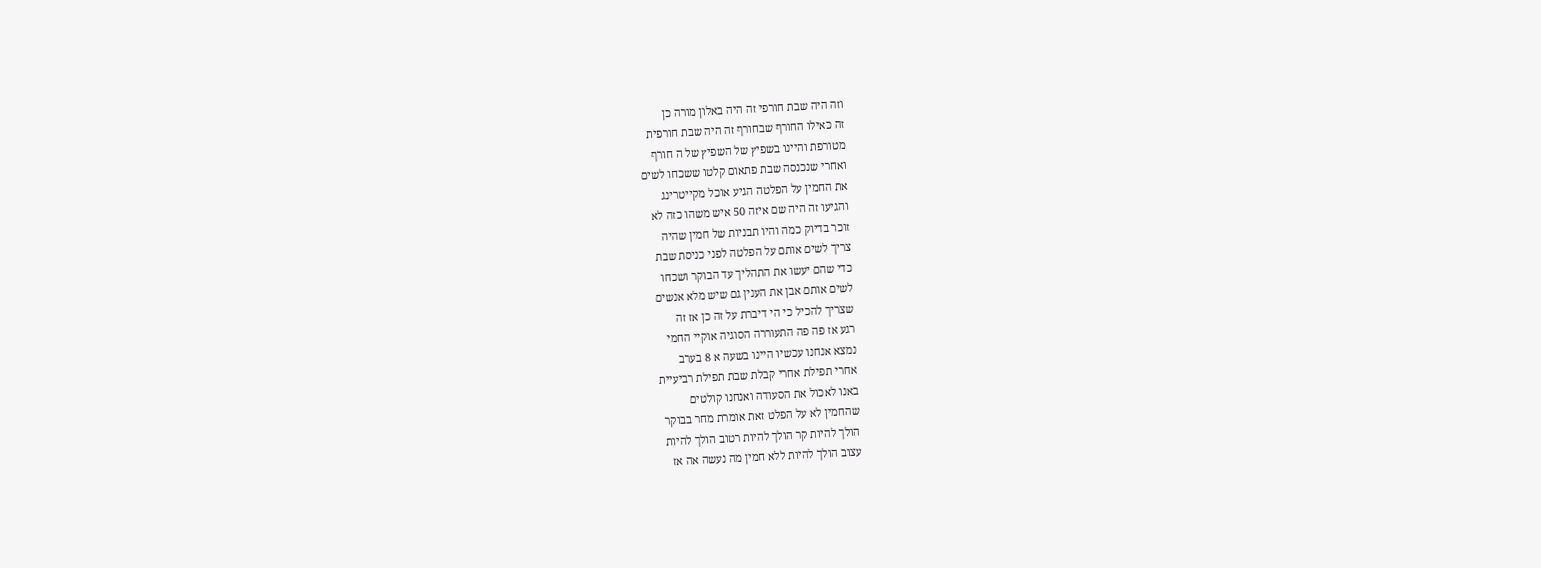וזה היה שבת חורפי זה היה באלון מורה כן
זה כאילו החורף שבחורף זה היה שבת חורפית
מטורפת והיינו בשפיץ של השפיץ של ה חורף
ואחרי שנכנסה שבת פתאום קלטו ששכחו לשים
את החמין על הפלטה הגיע אוכל מקייטרינג
והגיעו זה היה שם איזה 50 איש משהו כזה לא
זוכר בדיוק כמה והיו תבניות של חמין שהיה
צריך לשים אותם על הפלטה לפני כניסת שבת
כדי שהם יעשו את התהליך עד הבוקר ושכחו
לשים אותם אבן את הענין גם שיש מלא אנשים
שצריך להכיל כי הי דיברת על זה כן אז זה
רגע אז פה פה התעוררה הסוגיה אוקיי החמי
נמצא אנחנו עכשיו היינו בשעה א 8 בערב
אחרי תפילת אחרי קבלת שבת תפילת רביעיית
באנו לאכול את הסעודה ואנחנו קולטים
שהחמין לא על הפלט זאת אומרת מחר בבוקר
הולך להיות קר הולך להיות רטוב הולך להיות
עצוב הולך להיות ללא חמין מה נעשה אה אז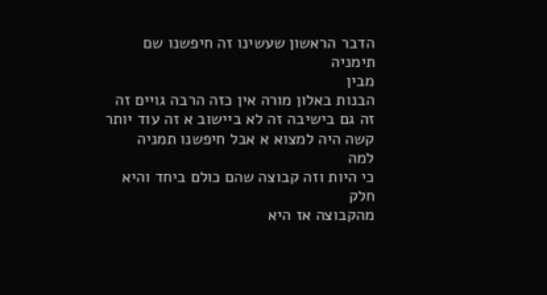הדבר הראשון שעשינו זה חיפשנו שם תימניה
מבין
הבנות באלון מורה אין כזה הרבה גויים זה
זה גם בישיבה זה לא ביישוב א זה עוד יותר
קשה היה למצוא א אבל חיפשנו תמניה
למה
כי היות וזה קבוצה שהם כולם ביחד והיא חלק
מהקבוצה אז היא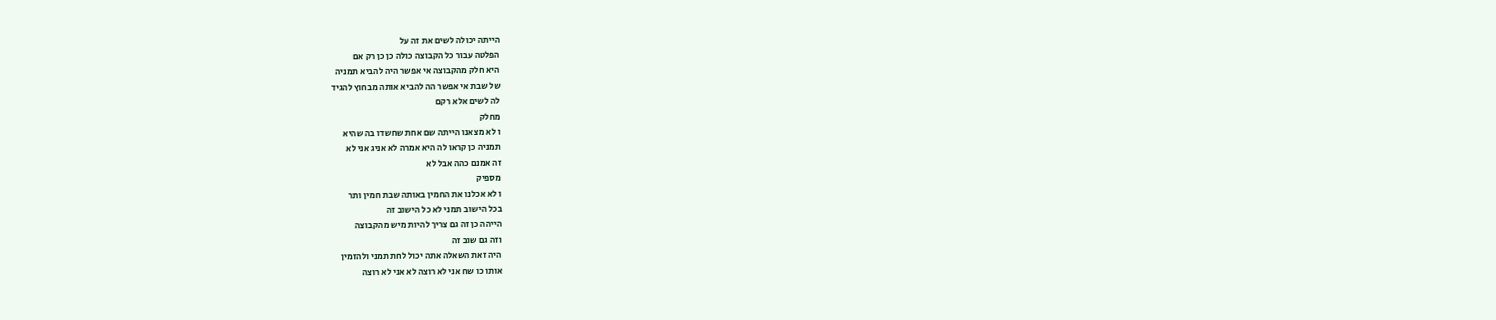הייתה יכולה לשים את זה על
הפלטה עבור כל הקבוצה כולה כן כן רק אם
היא חלק מהקבוצה אי אפשר היה להביא תמניה
של שבת אי אפשר הה להביא אותה מבחוץ להגיד
לה לשים אלא רקם
מחלק
ו לא מצאנו הייתה שם אחת שחשדו בה שהיא
תמניה כן קראו לה היא אמרה לא אניג אני לא
זה אמנם כהה אבל לא
מספיק
ו לא אכלנו את החמין באותה שבת חמין ותר
בכל הישוב תמני לא כל הישוב זה
הייהה כן זה גם צריך להיות מיש מהקבוצה
וזה גם שוב זה
היה זאת השאלה אתה יכול לחת תמני ולהזמין
אותו כו שח אני לא רוצה לא אני לא רוצה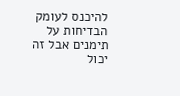להיכנס לעומק הבדיחות על תימנים אבל זה
יכול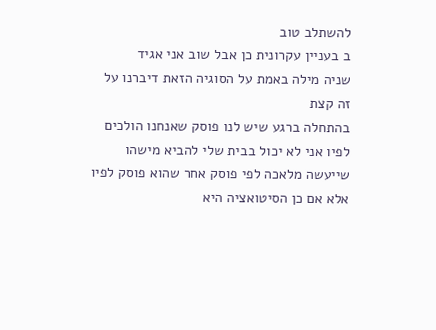להשתלב טוב
ב בעניין עקרונית כן אבל שוב אני אגיד
שניה מילה באמת על הסוגיה הזאת דיברנו על
זה קצת
בהתחלה ברגע שיש לנו פוסק שאנחנו הולכים
לפיו אני לא יכול בבית שלי להביא מישהו
שייעשה מלאכה לפי פוסק אחר שהוא פוסק לפיו
אלא אם כן הסיטואציה היא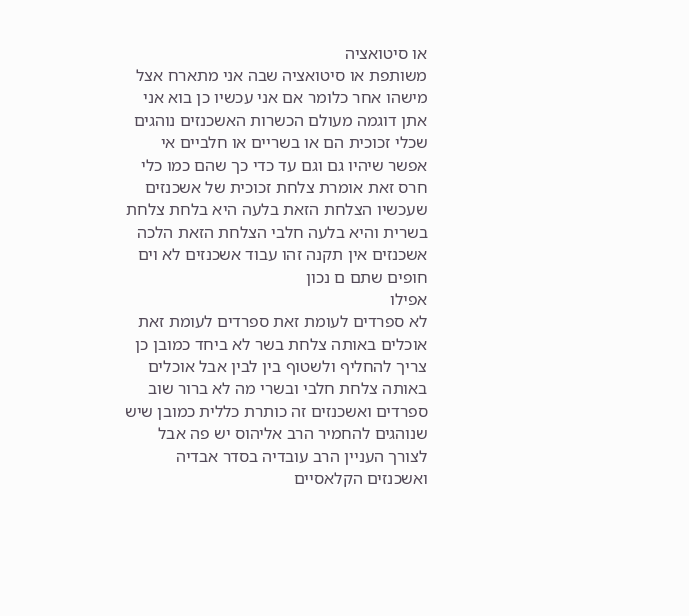או סיטואציה
משותפת או סיטואציה שבה אני מתארח אצל
מישהו אחר כלומר אם אני עכשיו כן בוא אני
אתן דוגמה מעולם הכשרות האשכנזים נוהגים
שכלי זכוכית הם או בשריים או חלביים אי
אפשר שיהיו גם וגם עד כדי כך שהם כמו כלי
חרס זאת אומרת צלחת זכוכית של אשכנזים
שעכשיו הצלחת הזאת בלעה היא בלחת צלחת
בשרית והיא בלעה חלבי הצלחת הזאת הלכה
אשכנזים אין תקנה זהו עבוד אשכנזים לא וים
חופים שתם ם נכון
אפילו
לא ספרדים לעומת זאת ספרדים לעומת זאת
אוכלים באותה צלחת בשר לא ביחד כמובן כן
צריך להחליף ולשטוף בין לבין אבל אוכלים
באותה צלחת חלבי ובשרי מה לא ברור שוב
ספרדים ואשכנזים זה כותרת כללית כמובן שיש
שנוהגים להחמיר הרב אליהוס יש פה אבל
לצורך העניין הרב עובדיה בסדר אבדיה
ואשכנזים הקלאסיים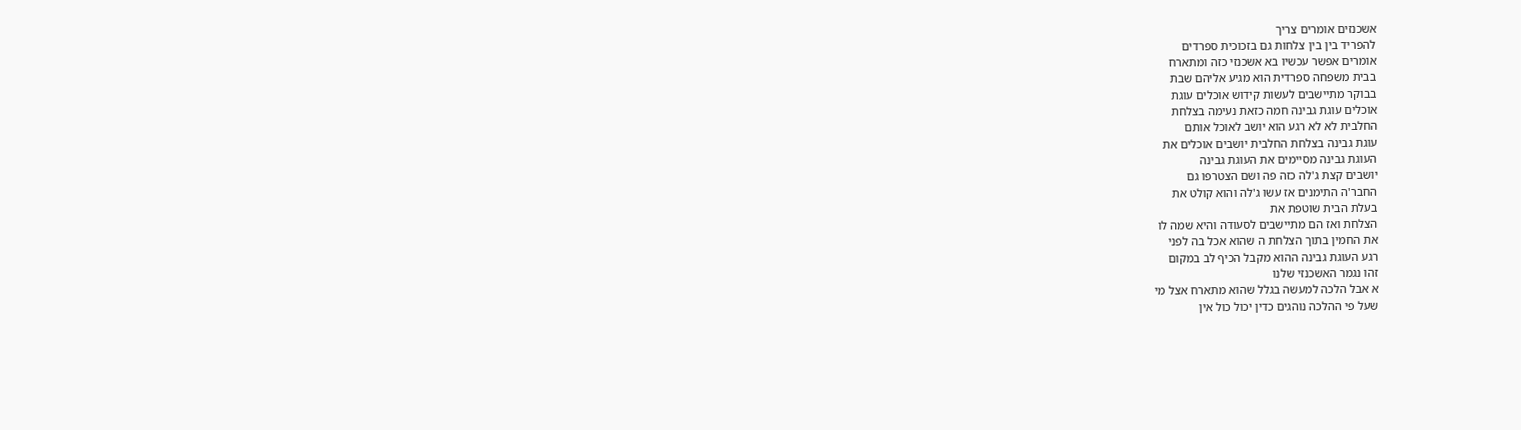אשכנזים אומרים צריך
להפריד בין בין צלחות גם בזכוכית ספרדים
אומרים אפשר עכשיו בא אשכנזי כזה ומתארח
בבית משפחה ספרדית הוא מגיע אליהם שבת
בבוקר מתיישבים לעשות קידוש אוכלים עוגת
אוכלים עוגת גבינה חמה כזאת נעימה בצלחת
החלבית לא לא רגע הוא יושב לאוכל אותם
עוגת גבינה בצלחת החלבית יושבים אוכלים את
העוגת גבינה מסיימים את העוגת גבינה
יושבים קצת ג'לה כזה פה ושם הצטרפו גם
החבר'ה התימנים אז עשו ג'לה והוא קולט את
בעלת הבית שוטפת את
הצלחת ואז הם מתיישבים לסעודה והיא שמה לו
את החמין בתוך הצלחת ה שהוא אכל בה לפני
רגע העוגת גבינה ההוא מקבל הכיף לב במקום
זהו נגמר האשכנזי שלנו
א אבל הלכה למעשה בגלל שהוא מתארח אצל מי
שעל פי ההלכה נוהגים כדין יכול כול אין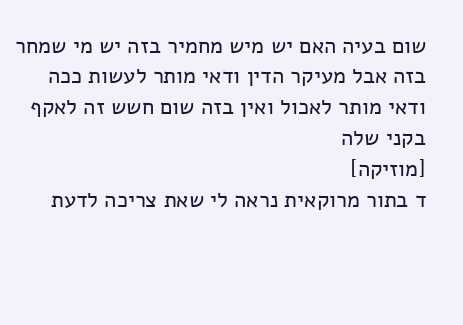שום בעיה האם יש מיש מחמיר בזה יש מי שמחר
בזה אבל מעיקר הדין ודאי מותר לעשות ככה
ודאי מותר לאכול ואין בזה שום חשש זה לאקף
בקני שלה
[מוזיקה]
ד בתור מרוקאית נראה לי שאת צריכה לדעת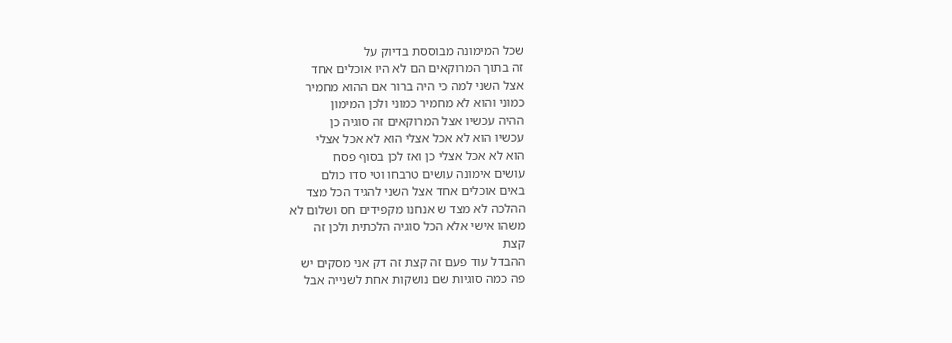שכל המימונה מבוססת בדיוק על
זה בתוך המרוקאים הם לא היו אוכלים אחד
אצל השני למה כי היה ברור אם ההוא מחמיר
כמוני והוא לא מחמיר כמוני ולכן המימון
ההיה עכשיו אצל המרוקאים זה סוגיה כן
עכשיו הוא לא אכל אצלי הוא לא אכל אצלי
הוא לא אכל אצלי כן ואז לכן בסוף פסח
עושים אימונה עושים טרבחו וטי סדו כולם
באים אוכלים אחד אצל השני להגיד הכל מצד
ההלכה לא מצד ש אנחנו מקפידים חס ושלום לא
משהו אישי אלא הכל סוגיה הלכתית ולכן זה
קצת
ההבדל עוד פעם זה קצת זה דק אני מסקים יש
פה כמה סוגיות שם נושקות אחת לשנייה אבל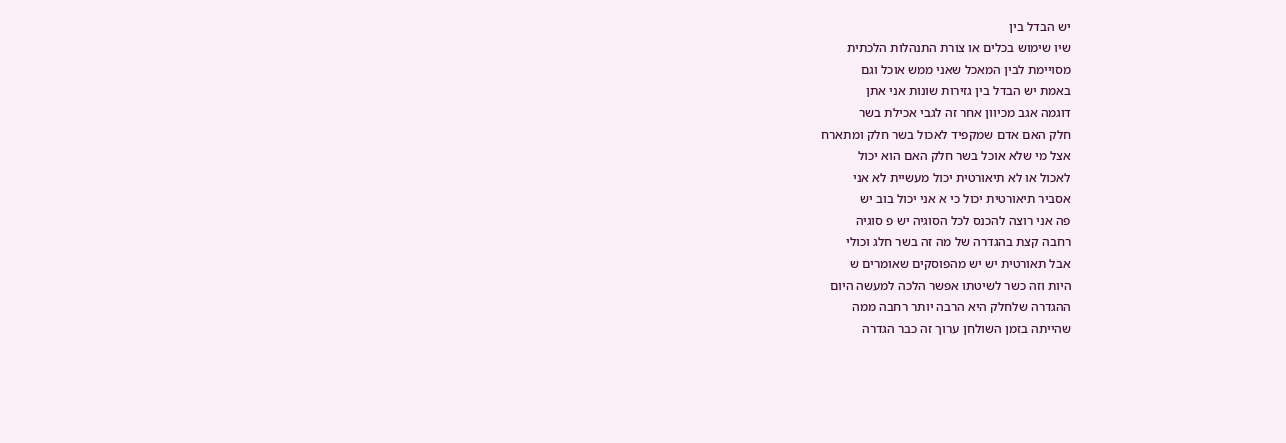יש הבדל בין
שיו שימוש בכלים או צורת התנהלות הלכתית
מסויימת לבין המאכל שאני ממש אוכל וגם
באמת יש הבדל בין גזירות שונות אני אתן
דוגמה אגב מכיוון אחר זה לגבי אכילת בשר
חלק האם אדם שמקפיד לאכול בשר חלק ומתארח
אצל מי שלא אוכל בשר חלק האם הוא יכול
לאכול או לא תיאורטית יכול מעשיית לא אני
אסביר תיאורטית יכול כי א אני יכול בוב יש
פה אני רוצה להכנס לכל הסוגיה יש פ סוגיה
רחבה קצת בהגדרה של מה זה בשר חלג וכולי
אבל תאורטית יש יש מהפוסקים שאומרים ש
היות וזה כשר לשיטתו אפשר הלכה למעשה היום
ההגדרה שלחלק היא הרבה יותר רחבה ממה
שהייתה בזמן השולחן ערוך זה כבר הגדרה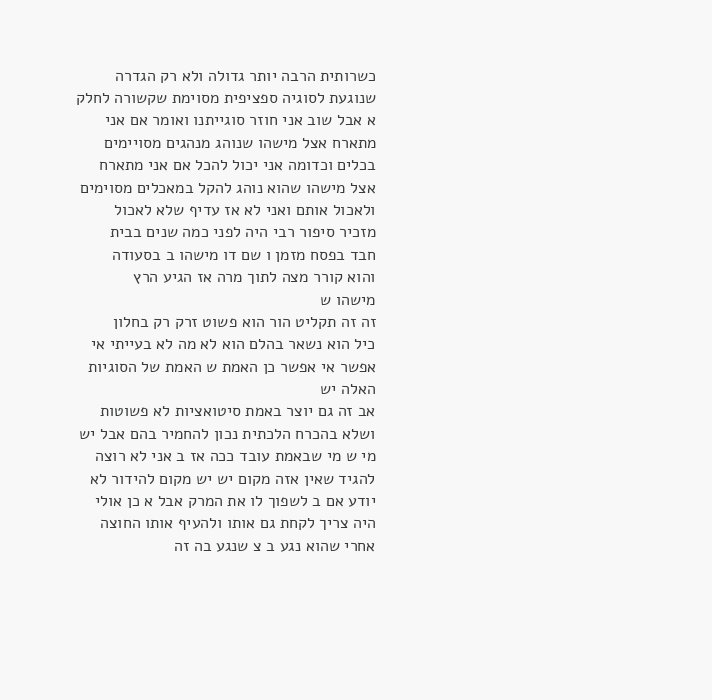כשרותית הרבה יותר גדולה ולא רק הגדרה
שנוגעת לסוגיה ספציפית מסוימת שקשורה לחלק
א אבל שוב אני חוזר סוגייתנו ואומר אם אני
מתארח אצל מישהו שנוהג מנהגים מסויימים
בכלים וכדומה אני יכול להכל אם אני מתארח
אצל מישהו שהוא נוהג להקל במאכלים מסוימים
ולאכול אותם ואני לא אז עדיף שלא לאכול
מזכיר סיפור רבי היה לפני כמה שנים בבית
חבד בפסח מזמן ו שם דו מישהו ב בסעודה
והוא קורר מצה לתוך מרה אז הגיע הרץ
מישהו ש
זה זה תקליט הור הוא פשוט זרק רק בחלון
כיל הוא נשאר בהלם הוא לא מה לא בעייתי אי
אפשר אי אפשר כן האמת ש האמת של הסוגיות
האלה יש
אב זה גם יוצר באמת סיטואציות לא פשוטות
ושלא בהכרח הלכתית נכון להחמיר בהם אבל יש
מי ש מי שבאמת עובד ככה אז ב אני לא רוצה
להגיד שאין אזה מקום יש יש מקום להידור לא
יודע אם ב לשפוך לו את המרק אבל א כן אולי
היה צריך לקחת גם אותו ולהעיף אותו החוצה
אחרי שהוא נגע ב צ שנגע בה זה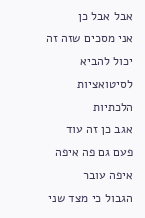אבל אבל כן
אני מסכים שזה זה יכול להביא לסיטואציות
הלכתיות
אגב כן זה עוד פעם גם פה איפה איפה עובר
הגבול כי מצד שני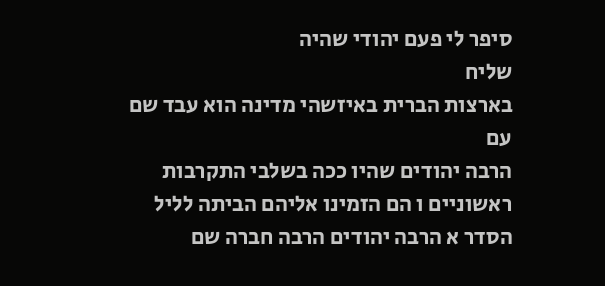סיפר לי פעם יהודי שהיה
שליח
בארצות הברית באיזשהי מדינה הוא עבד שם עם
הרבה יהודים שהיו ככה בשלבי התקרבות
ראשוניים ו הם הזמינו אליהם הביתה לליל
הסדר א הרבה יהודים הרבה חברה שם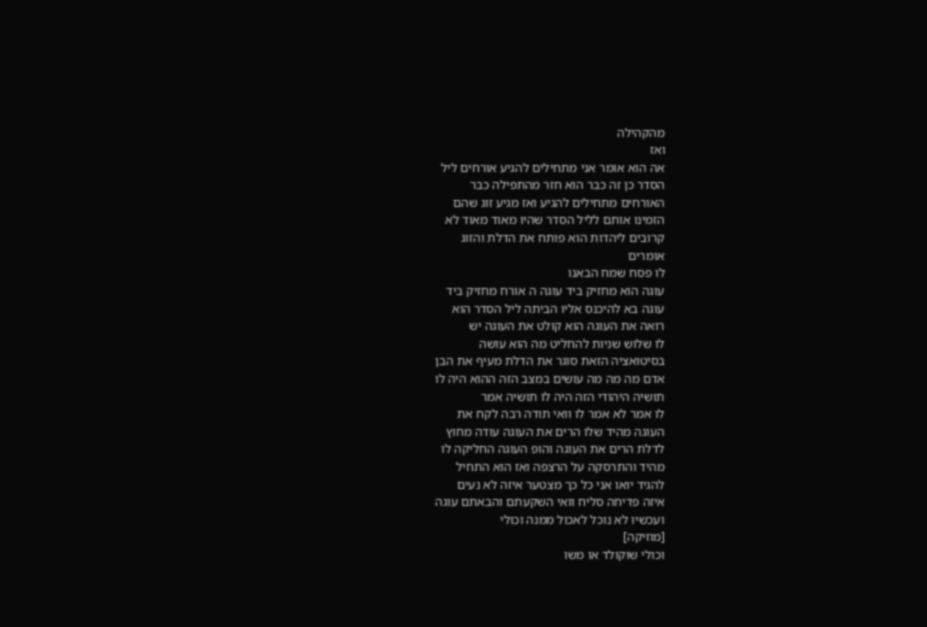מהקהילה
ואז
אה הוא אומר אני מתחילים להגיע אורחים ליל
הסדר כן זה כבר הוא חזר מהתפילה כבר
האורחים מתחילים להגיע ואז מגיע זוג שהם
הזמינו אותם לליל הסדר שהיו מאוד מאוד לא
קרובים ליהדות הוא פותח את הדלת והזוג
אומרים
לו פסח שמח הבאנו
עוגה הוא מחזיק ביד עוגה ה אורח מחזיק ביד
עוגה בא להיכנס אליו הביתה ליל הסדר הוא
רואה את העוגה הוא קולט את העוגה יש
לו שלוש שניות להחליט מה הוא עושה
בסיטואציה הזאת סוגר את הדלת מעיף את הבן
אדם מה מה מה עושים במצב הזה ההוא היה לו
תושיה היהודי הזה היה לו תושיה אמר
לו אמר לא אמר לו וואי תודה רבה לקח את
העוגה מהיד שלו הרים את העוגה עודה מחוץ
לדלת הרים את העוגה והופ העוגה החליקה לו
מהיד והתרסקה על הרצפה ואז הוא התחיל
להגיד יואו אני כל כך מצטער איזה לא נעים
איזה פדיחה סליח וואי השקעתם והבאתם עוגה
ועכשיו לא נוכל לאכול ממנה וכולי
[מוזיקה]
וכולי שוקולד או משו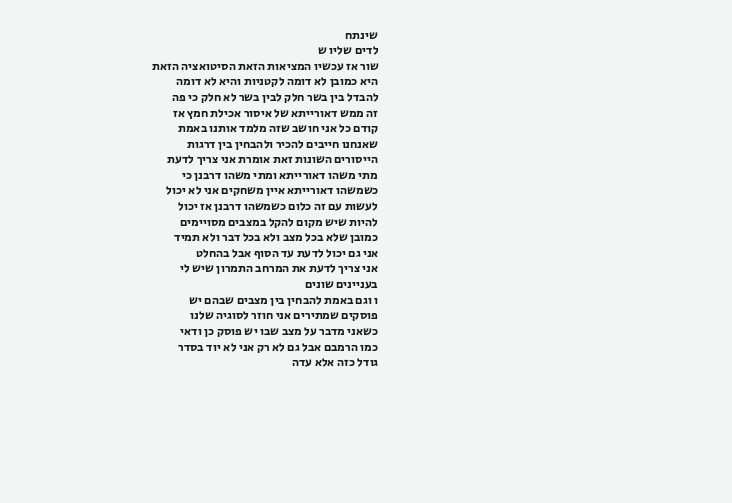שינתח
לדים שליו ש
שור אז עכשיו המציאות הזאת הסיטואציה הזאת
היא כמובן לא דומה לקטניות והיא לא דומה
להבדל בין בשר חלק לבין בשר לא חלק כי פה
זה ממש דאורייתא של איסור אכילת חמץ אז
קודם כל אני חושב שזה מלמד אותנו באמת
שאנחנו חייבים להכיר ולהבחין בין דרגות
הייסורים השונות זאת אומרת אני צריך לדעת
מתי משהו דאורייתא ומתי משהו דרבנן כי
כשמשהו דאורייתא איין משחקים אני לא יכול
לעשות עם זה כלום כשמשהו דרבנן אז יכול
להיות שיש מקום להקל במצבים מסויימים
כמובן שלא בכל מצב ולא בכל דבר ולא תמיד
אני גם יכול לדעת עד הסוף אבל בהחלט
אני צריך לדעת את המרחב התמרון שיש לי
בעניינים שונים
ו וגם באמת להבחין בין מצבים שבהם יש
פוסקים שמתירים אני חוזר לסוגיה שלנו
כשאני מדבר על מצב שבו יש פוסק כן ודאי
כמו הרמבם אבל גם לא רק אני לא יוד בסדר
גודל כזה אלא עדה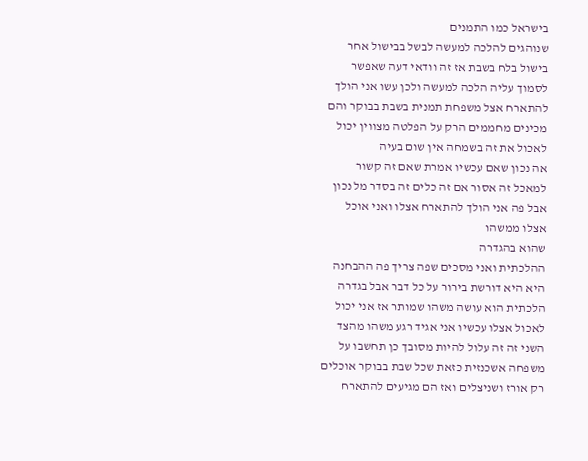בישראל כמו התמנים
שנוהגים להלכה למעשה לבשל בבישול אחר
בישול בלח בשבת אז זה וודאי דעה שאפשר
לסמוך עליה הלכה למעשה ולכן עשו אני הולך
להתארח אצל משפחת תמנית בשבת בבוקר והם
מכינים מחממים הרק על הפלטה מצווין יכול
לאכול את זה בשמחה אין שום בעיה
אה נכון שאם עכשיו אמרת שאם זה קשור
למאכל זה אסור אם זה כלים זה בסדר מל נכון
אבל פה אני הולך להתארח אצלו ואני אוכל
אצלו ממשהו
שהוא בהגדרה
ההלכתית ואני מסכים שפה צריך פה ההבחנה
היא היא דורשת בירור על כל דבר אבל בגדרה
הלכתית הוא עושה משהו שמותר אז אני יכול
לאכול אצלו עכשיו אני אגיד רגע משהו מהצד
השני זה זה עלול להיות מסובך כן תחשבו על
משפחה אשכנזית כזאת שכל שבת בבוקר אוכלים
רק אורז ושניצלים ואז הם מגיעים להתארח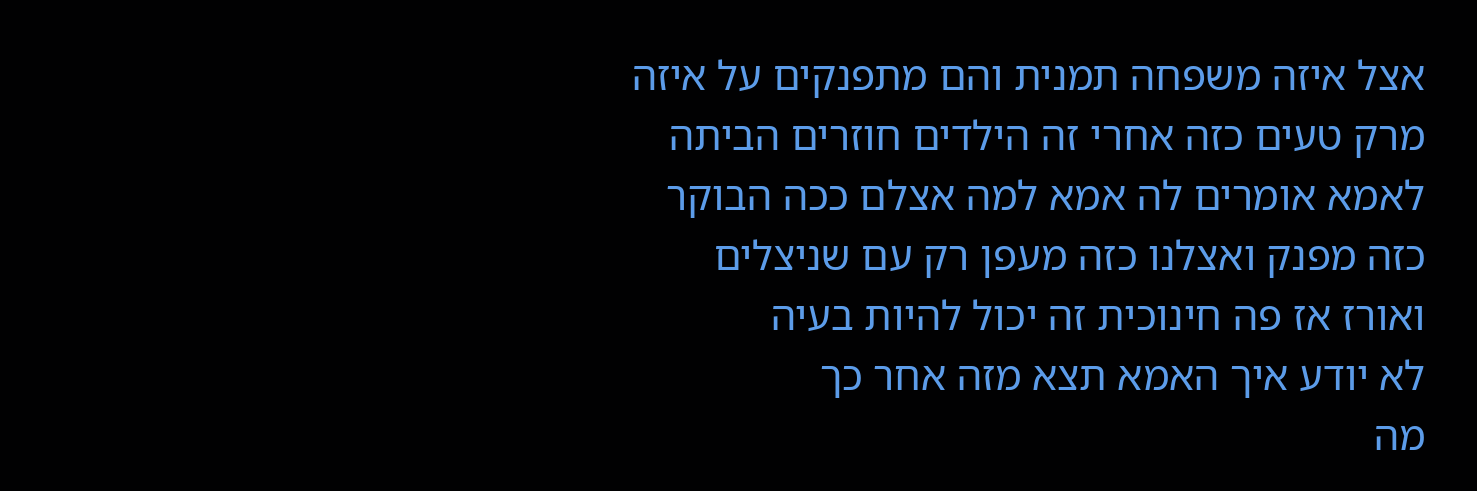אצל איזה משפחה תמנית והם מתפנקים על איזה
מרק טעים כזה אחרי זה הילדים חוזרים הביתה
לאמא אומרים לה אמא למה אצלם ככה הבוקר
כזה מפנק ואצלנו כזה מעפן רק עם שניצלים
ואורז אז פה חינוכית זה יכול להיות בעיה
לא יודע איך האמא תצא מזה אחר כך
מה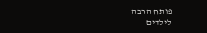פותח הרבה
לילדים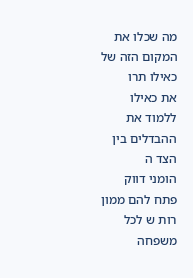מה שכלו את המקום הזה של כאילו תרו
את כאילו ללמוד את ההבדלים בין הצד ה
הומני דווק פתח להם ממון רות ש לכל משפחה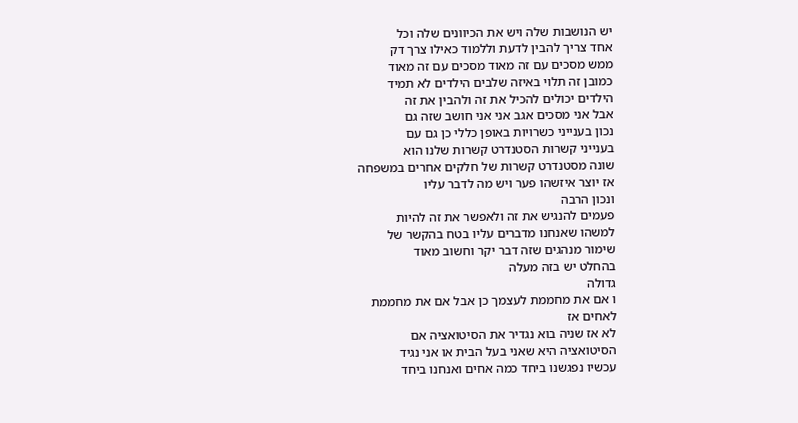יש הנושבות שלה ויש את הכיוונים שלה וכל
אחד צריך להבין לדעת וללמוד כאילו צרך דק
ממש מסכים עם זה מאוד מסכים עם זה מאוד
כמובן זה תלוי באיזה שלבים הילדים לא תמיד
הילדים יכולים להכיל את זה ולהבין את זה
אבל אני מסכים אגב אני אני חושב שזה גם
נכון בענייני כשרויות באופן כללי כן גם עם
בענייני קשרות הסטנדרט קשרות שלנו הוא
שונה מסטנדרט קשרות של חלקים אחרים במשפחה
אז יוצר איזשהו פער ויש מה לדבר עליו
ונכון הרבה
פעמים להנגיש את זה ולאפשר את זה להיות
למשהו שאנחנו מדברים עליו בטח בהקשר של
שימור מנהגים שזה דבר יקר וחשוב מאוד
בהחלט יש בזה מעלה
גדולה
ו אם את מחממת לעצמך כן אבל אם את מחממת
לאחים אז
לא אז שניה בוא נגדיר את הסיטואציה אם
הסיטואציה היא שאני בעל הבית או אני נגיד
עכשיו נפגשנו ביחד כמה אחים ואנחנו ביחד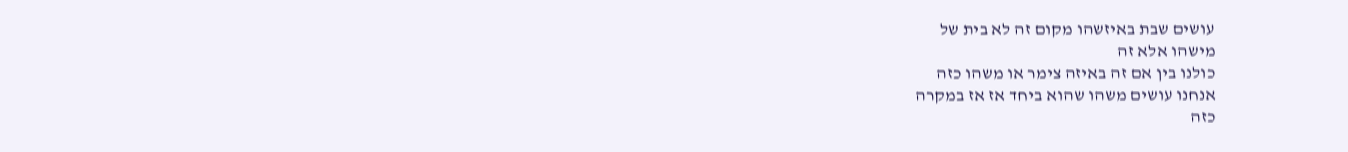עושים שבת באיזשהו מקום זה לא בית של
מישהו אלא זה
כולנו בין אם זה באיזה צימר או משהו כזה
אנחנו עושים משהו שהוא ביחד אז אז במקרה
כזה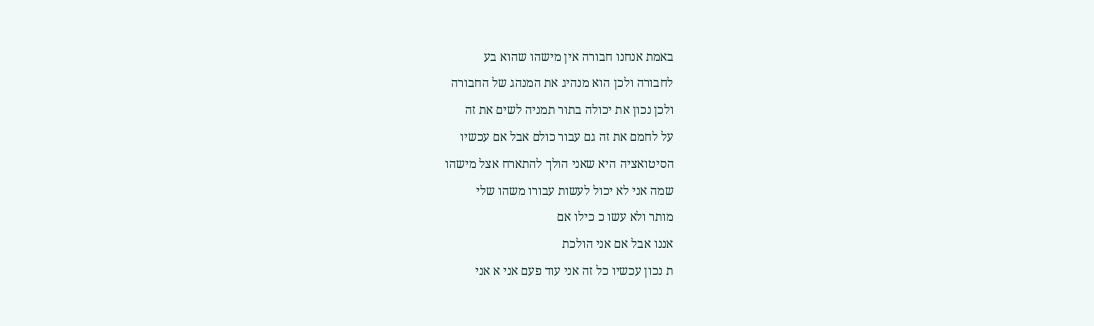באמת אנחנו חבורה אין מישהו שהוא בע
לחבורה ולכן הוא מנהיג את המנהג של החבורה
ולכן נכון את יכולה בתור תמניה לשים את זה
על לחמם את זה גם עבור כולם אבל אם עכשיו
הסיטואציה היא שאני הולך להתארח אצל מישהו
שמה אני לא יכול לעשות עבורו משהו שלי
מותר ולא עשו כ כילו אם
אננו אבל אם אני הולכת
ת נכון עכשיו כל זה אני עוד פעם אני א אני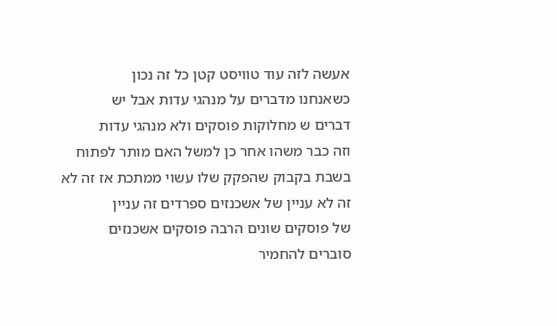אעשה לזה עוד טוויסט קטן כל זה נכון
כשאנחנו מדברים על מנהגי עדות אבל יש
דברים ש מחלוקות פוסקים ולא מנהגי עדות
וזה כבר משהו אחר כן למשל האם מותר לפתוח
בשבת בקבוק שהפקק שלו עשוי ממתכת אז זה לא
זה לא עניין של אשכנזים ספרדים זה עניין
של פוסקים שונים הרבה פוסקים אשכנזים
סוברים להחמיר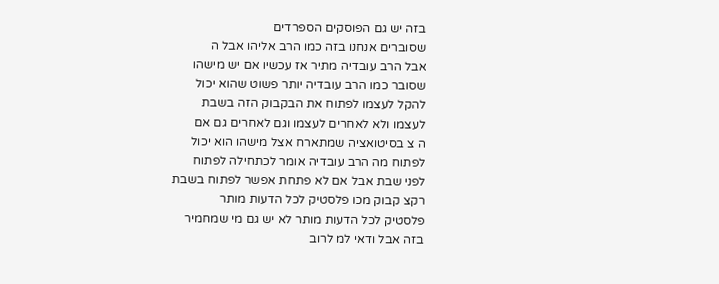בזה יש גם הפוסקים הספרדים
שסוברים אנחנו בזה כמו הרב אליהו אבל ה
אבל הרב עובדיה מתיר אז עכשיו אם יש מישהו
שסובר כמו הרב עובדיה יותר פשוט שהוא יכול
להקל לעצמו לפתוח את הבקבוק הזה בשבת
לעצמו ולא לאחרים לעצמו וגם לאחרים גם אם
ה צ בסיטואציה שמתארח אצל מישהו הוא יכול
לפתוח מה הרב עובדיה אומר לכתחילה לפתוח
לפני שבת אבל אם לא פתחת אפשר לפתוח בשבת
רקצ קבוק מכו פלסטיק לכל הדעות מותר
פלסטיק לכל הדעות מותר לא יש גם מי שמחמיר
בזה אבל ודאי למ לרוב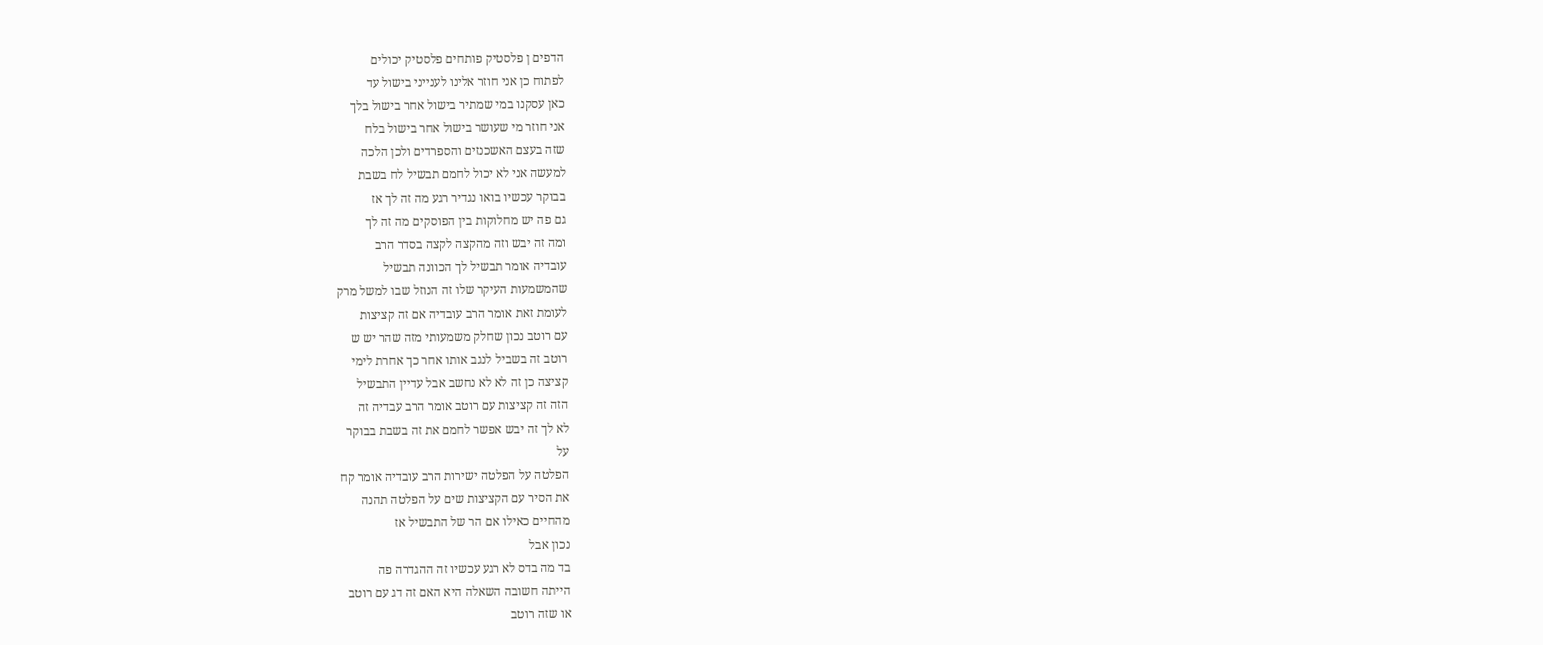הדפים ן פלסטיק פותחים פלסטיק יכולים
לפתוח כן אני חוזר אלינו לענייני בישול עד
כאן עסקנו במי שמתיר בישול אחר בישול בלך
אני חוזר מי שעושר בישול אחר בישול בלח
שזה בעצם האשכנזים והספרדים ולכן הלכה
למעשה אני לא יכול לחמם תבשיל לח בשבת
בבוקר עכשיו בואו נגדיר רגע מה זה לך אז
גם פה יש מחלוקות בין הפוסקים מה זה לך
ומה זה יבש וזה מהקצה לקצה בסדר הרב
עובדיה אומר תבשיל לך הכוונה תבשיל
שהמשמעות העיקר שלו זה הנוזל שבו למשל מרק
לעומת זאת אומר הרב עובדיה אם זה קציצות
עם רוטב נכון שחלק משמעותי מזה שהר יש ש
רוטב זה בשביל לנגב אותו אחר כך אחרת לימי
קציצה כן זה לא לא נחשב אבל עדיין התבשיל
הזה זה קציצות עם רוטב אומר הרב עבדיה זה
לא לך זה יבש אפשר לחמם את זה בשבת בבוקר
על
הפלטה על הפלטה ישירות הרב עובדיה אומר קח
את הסיר עם הקציצות שים על הפלטה תהנה
מהחיים כאילו אם הר של התבשיל אז
נכון אבל
בד מה בדס לא רגע עכשיו זה ההגדרה פה
הייתה חשובה השאלה היא האם זה דג עם רוטב
או שזה רוטב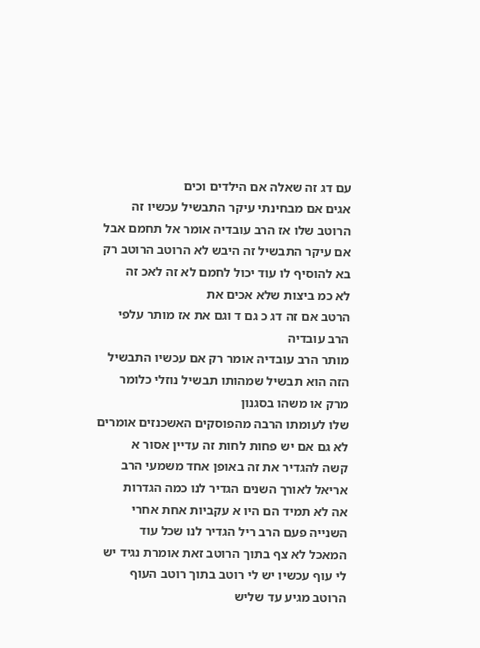עם דג זה שאלה אם הילדים וכים
אגים אם מבחינתי עיקר התבשיל עכשיו זה
הרוטב שלו אז הרב עובדיה אומר אל תחמם אבל
אם עיקר התבשיל זה היבש לא הרוטב הרוטב רק
בא להוסיף לו עוד יכול לחמם לא זה לאכ זה
לא כמ ביצות שלא אכים את
הרטב אם זה דג כ גם ד וגם את אז מותר עלפי
הרב עובדיה
מותר הרב עובדיה אומר רק אם עכשיו התבשיל
הזה הוא תבשיל שמהותו תבשיל נוזלי כלומר
מרק או משהו בסגנון
שלו לעומתו הרבה מהפוסקים האשכנזים אומרים
לא גם אם יש פחות לחות זה עדיין אסור א
קשה להגדיר את זה באופן אחד משמעי הרב
אריאל לאורך השנים הגדיר לנו כמה הגדרות
אה לא תמיד הם היו א עקביות אחת אחרי
השנייה פעם הרב ריל הגדיר לנו שכל עוד
המאכל לא צף בתוך הרוטב זאת אומרת נגיד יש
לי עוף עכשיו יש לי רוטב בתוך רוטב העוף
הרוטב מגיע עד שליש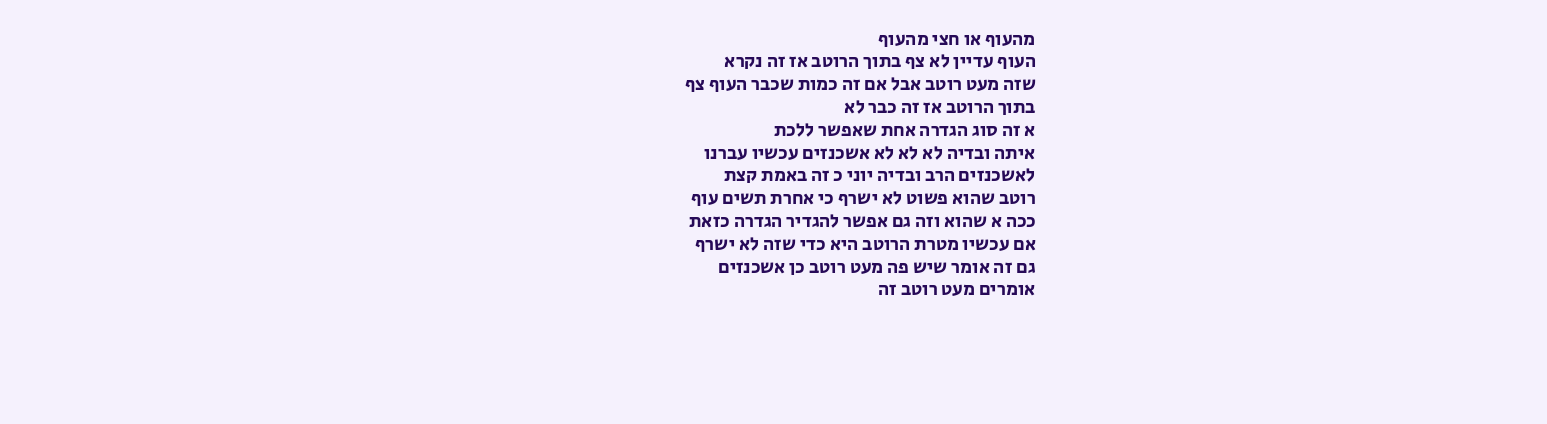מהעוף או חצי מהעוף
העוף עדיין לא צף בתוך הרוטב אז זה נקרא
שזה מעט רוטב אבל אם זה כמות שכבר העוף צף
בתוך הרוטב אז זה כבר לא
א זה סוג הגדרה אחת שאפשר ללכת
איתה ובדיה לא לא לא אשכנזים עכשיו עברנו
לאשכנזים הרב ובדיה יוני כ זה באמת קצת
רוטב שהוא פשוט לא ישרף כי אחרת תשים עוף
ככה א שהוא וזה גם אפשר להגדיר הגדרה כזאת
אם עכשיו מטרת הרוטב היא כדי שזה לא ישרף
גם זה אומר שיש פה מעט רוטב כן אשכנזים
אומרים מעט רוטב זה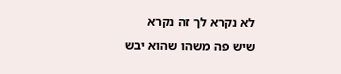לא נקרא לך זה נקרא
שיש פה משהו שהוא יבש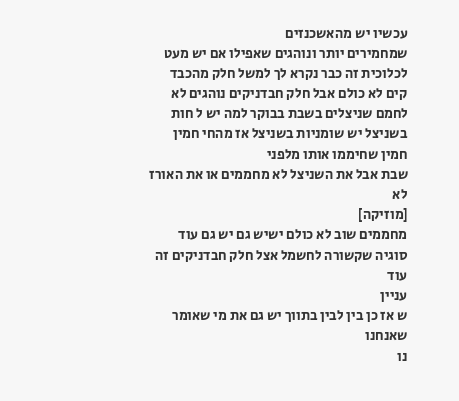עכשיו יש מהאשכנזים
שמחמירים יותר ונוהגים שאפילו אם יש מעט
לכלוכית זה כבר נקרא לך למשל חלק מהכבד
קים לא כולם אבל חלק חבדניקים נוהגים לא
לחמם שניצלים בשבת בבוקר למה יש ל חות
בשניצל יש שומניות בשניצל אז מהחי חמין
חמין שחיממו אותו מלפני
שבת אבל את השניצל לא מחממים או את האורז
לא
[מוזיקה]
מחממים שוב לא כולם ישיש גם יש גם עוד
סוגיה שקשורה לחשמל אצל חלק חבדניקים זה
עוד
עניין
ש אז כן בין לבין בתווך יש גם את מי שאומר
שאנחנו
נו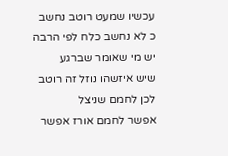עכשיו שמעט רוטב נחשב
כ לא נחשב כלח לפי הרבה יש מי שאומר שברגע
שיש איזשהו נוזל זה רוטב לכן לחמם שניצל
אפשר לחמם אורז אפשר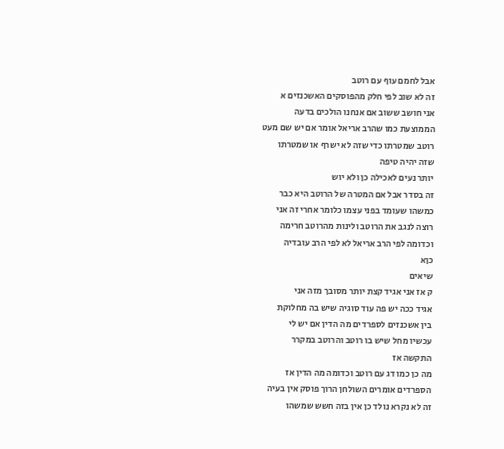אבל לחמם עוף עם רוטב
זה לא שוב לפי חלק מהפוסקים האשכנזים א
אני חושב ששוב אם אנחנו הולכים בדעה
הממוצעת כמו שהרב אריאל אומר אם יש שם מעט
רוטב שמטרתו כדי שזה לא ישרף או שמטרתו
שזה יהיה טיפה
יותר נעים לאכילה כן ולא יוש
זה בסדר אבל אם המטרה של הרוטב היא כבר
כמשהו שעומד בפני עצמו כלומר אחרי זה אני
רוצה לנגב את הרוטב ולינות מהרוטב חרימה
וכדומה לפי הרב אריאל לא לפי הרב עובדיה
כןא
שיאים
ק אז אני אגיד קצת יותר מסובך מזה אני
אגיד ככה יש פה עוד סוגיה שיש בה מחלוקת
בין אשכנזים לספרדים מה הדין אם יש לי
עכשיו מחל שיש בו רוטב והרוטב במקרר
התקשה אז
מה כן כמו דג עם רוטב וכדומה מה הדין אז
הספרדים אומרים השולחן הרוך פוסק אין בעיה
זה לא נקרא נולד כן אין בזה חשש שמשהו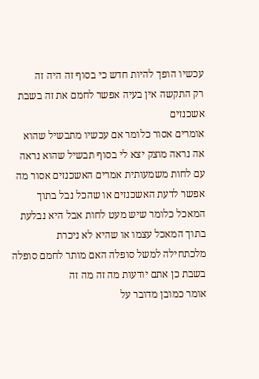עכשיו הופך להיות חדש כי בסוף זה היה זה
רק התקשה אין בעיה אפשר לחמם את זה בשבת
אשכנזים
אומרים אסור כלומר אם עכשיו מתבשיל שהוא
אה נראה מוצק יצא לי בסוף תבשיל שהוא נראה
עם לחות משמעותית אמרים האשכנזים אסור מה
אפשר לדעת האשכנזים או שהכל נבל בתוך
המאכל כלומר שיש מעט לחות אבל היא נבלעת
בתוך המאכל עצמו או שהיא לא ניכרת
מלכתחילה למשל סופלה האם מותר לחמם סופלה
בשבת כן אתם יודעות מה זה מה זה
אומר כמובן מדובר על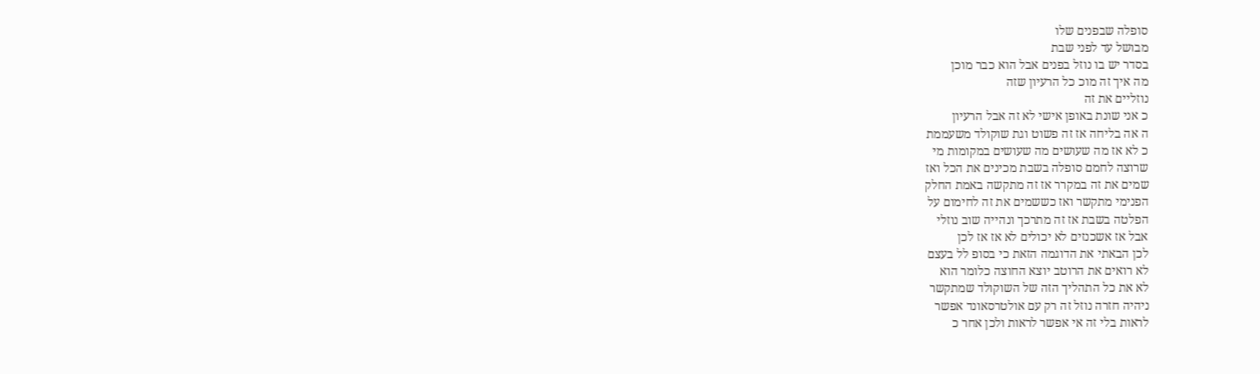סופלה שבפנים שלו
מבושל עד לפני שבת
בסדר יש בו נוזל בפנים אבל הוא כבר מוכן
מה איך זה מוכ כל הרעיון שזה
נוזליים את זה
כ אני שונת באופן אישי לא זה אבל הרעיון
ה אה בליחה אז זה פשוט וגת שוקולד משעממת
כ לא אז מה שעושים מה שעושים במקומות מי
שרוצה לחמם סופלה בשבת מכינים את הכל ואז
שמים את זה במקרר אז זה מתקשה באמת החלק
הפנימי מתקשר ואז כששמים את זה לחימום על
הפלטה בשבת אז זה מתרכך ונהייה שוב נוזלי
אבל אז אשכנזים לא יכולים לא אז אז לכן
לכן הבאתי את הדוגמה הזאת כי בסופ לל בעצם
לא רואים את הרוטב יוצא החוצה כלומר הוא
לא את כל התהליך הזה של השוקולד שמתקשר
ניהיה חזרה נוזל זה רק עם אולטרסאונד אפשר
לראות בלי זה אי אפשר לראות ולכן אחר כ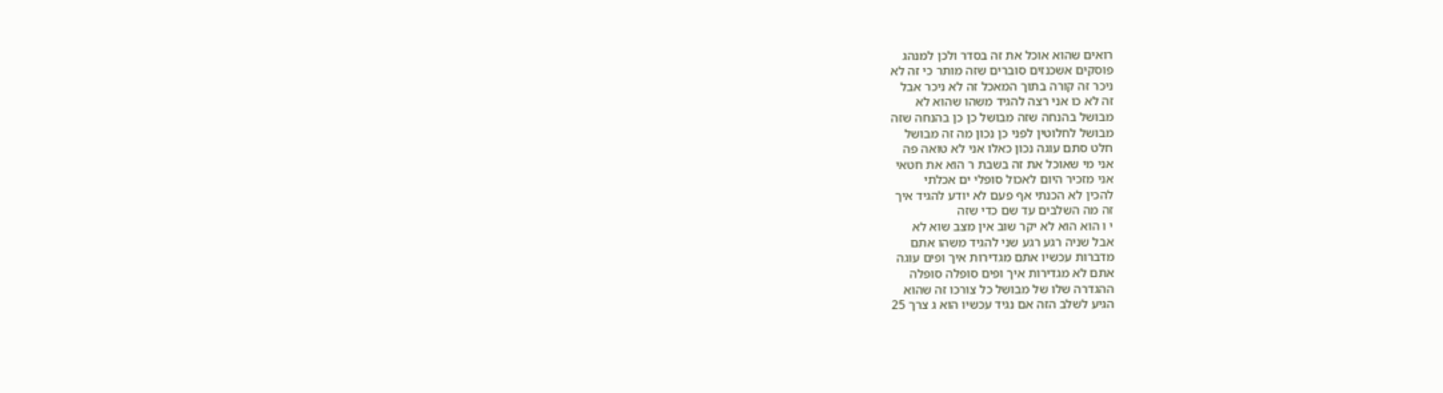רואים שהוא אוכל את זה בסדר ולכן למנהג
פוסקים אשכנזים סוברים שזה מותר כי זה לא
ניכר זה קורה בתוך המאכל זה לא ניכר אבל
זה לא כו אני רצה להגיד משהו שהוא לא
מבושל בהנחה שזה מבושל כן כן בהנחה שזה
מבושל לחלוטין לפני כן נכון מה זה מבושל
חלט סתם עוגה נכון כאלו אני לא טואה פה
אני מי שאוכל את זה בשבת ר הוא את חטאי
אני מזכיר היום לאכול סופלי ים אכלתי
להכין לא הכנתי אף פעם לא יודע להגיד איך
זה מה השלבים עד שם כדי שזה
י ו הוא הוא לא יקר שוב אין מצב שוא לא
אבל שניה רגע רגע שני להגיד משהו אתם
מדברות עכשיו אתם מגדירות איך ופים עוגה
אתם לא מגדירות איך ופים סופלה סופלה
ההגדרה שלו של מבושל כל צורכו זה שהוא
הגיע לשלב הזה אם נגיד עכשיו הוא ג צרך 25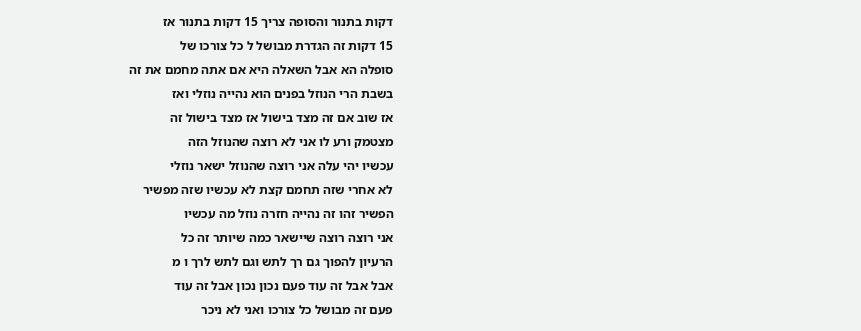דקות בתנור והסופה צריך 15 דקות בתנור אז
15 דקות זה הגדרת מבושל ל כל צורכו של
סופלה הא אבל השאלה היא אם אתה מחמם את זה
בשבת הרי הנוזל בפנים הוא נהייה נוזלי ואז
אז שוב אם זה מצד בישול אז מצד בישול זה
מצטמק ורע לו אני לא רוצה שהנוזל הזה
עכשיו יהי עלה אני רוצה שהנוזל ישאר נוזלי
לא אחרי שזה תחמם קצת לא עכשיו שזה מפשיר
הפשיר זהו זה נהייה חזרה נוזל מה עכשיו
אני רוצה רוצה שיישאר כמה שיותר זה כל
הרעיון להפוך גם רך לתש וגם לתש לרך ו מ
אבל אבל זה עוד פעם נכון נכון אבל זה עוד
פעם זה מבושל כל צורכו ואני לא ניכר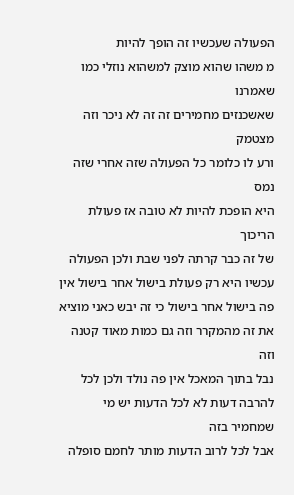הפעולה שעכשיו זה הופך להיות
מ משהו שהוא מוצק למשהוא נוזלי כמו שאמרנו
שאשכנזים מחמירים זה זה לא ניכר וזה מצטמק
ורע לו כלומר כל הפעולה שזה אחרי שזה נמס
היא הופכת להיות לא טובה אז פעולת הריכוך
של זה כבר קרתה לפני שבת ולכן הפעולה
עכשיו היא רק פעולת בישול אחר בישול אין
פה בישול אחר בישול כי זה יבש כאני מוציא
את זה מהמקרר וזה גם כמות מאוד קטנה וזה
נבל בתוך המאכל אין פה נולד ולכן לכל
להרבה דעות לא לכל הדעות יש מי שמחמיר בזה
אבל לכל לרוב הדעות מותר לחמם סופלה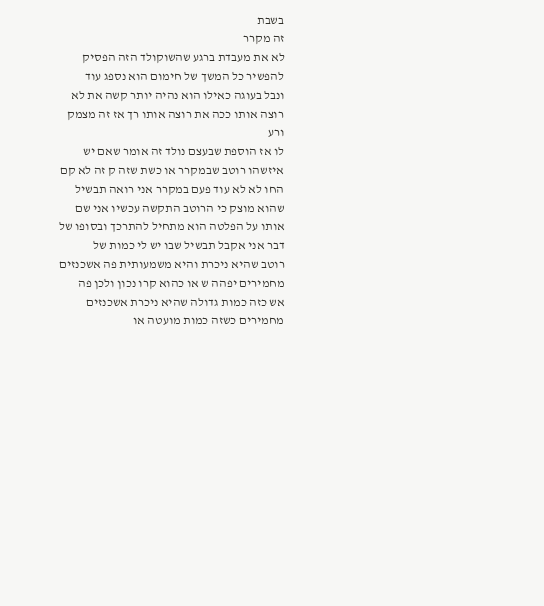בשבת
זה מקרר
לא את מעבדת ברגע שהשוקולד הזה הפסיק
להפשיר כל המשך של חימום הוא נספג עוד
ונבל בעוגה כאילו הוא נהיה יותר קשה את לא
רוצה אותו ככה את רוצה אותו רך אז זה מצמק
ורע
לו אז הוספת שבעצם נולד זה אומר שאם יש
איזשהו רוטב שבמקרר או כשת שזה ק זה לא קם
החו לא לא עוד פעם במקרר אני רואה תבשיל
שהוא מוצק כי הרוטב התקשה עכשיו אני שם
אותו על הפלטה הוא מתחיל להתרכך ובסופו של
דבר אני אקבל תבשיל שבו יש לי כמות של
רוטב שהיא ניכרת והיא משמעותית פה אשכנזים
מחמירים יפהה ש או כהוא קרו נכון ולכן פה
אש כזה כמות גדולה שהיא ניכרת אשכנזים
מחמירים כשזה כמות מועטה או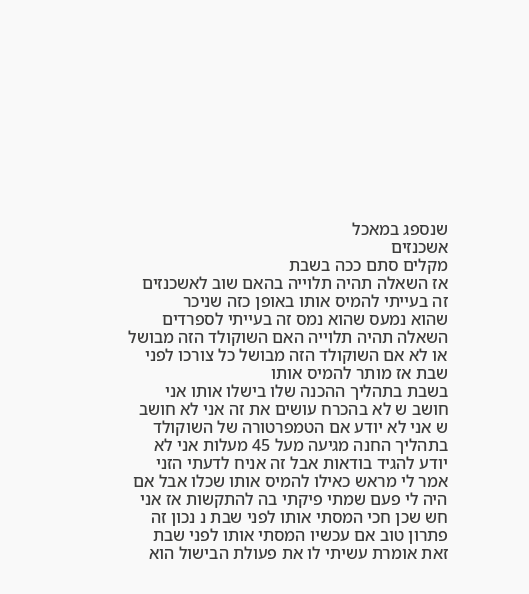שנספג במאכל
אשכנזים
מקלים סתם ככה בשבת
אז השאלה תהיה תלוייה בהאם שוב לאשכנזים
זה בעייתי להמיס אותו באופן כזה שניכר
שהוא נמעס שהוא נמס זה בעייתי לספרדים
השאלה תהיה תלוייה האם השוקולד הזה מבושל
או לא אם השוקולד הזה מבושל כל צורכו לפני
שבת אז מותר להמיס אותו
בשבת בתהליך ההכנה שלו בישלו אותו אני
חושב ש לא בהכרח עושים את זה אני לא חושב
ש אני לא יודע אם הטמפרטורה של השוקולד
בתהליך החנה מגיעה מעל 45 מעלות אני לא
יודע להגיד בודאות אבל זה אניח לדעתי הזני
אמר לי מראש כאילו להמיס אותו שכלו אבל אם
היה לי פעם שמתי פיקתי בה להתקשות אז אני
חש שכן חכי המסתי אותו לפני שבת נ נכון זה
פתרון טוב אם עכשיו המסתי אותו לפני שבת
זאת אומרת עשיתי לו את פעולת הבישול הוא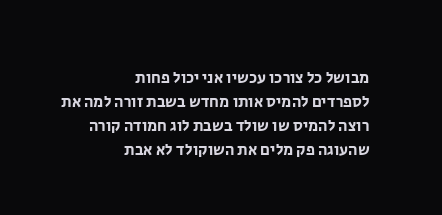מבושל כל צורכו עכשיו אני יכול פחות
לספרדים להמיס אותו מחדש בשבת זורה למה את
רוצה להמיס שו שולד בשבת לוג חמודה קורה
שהעוגה פק מלים את השוקולד לא אבת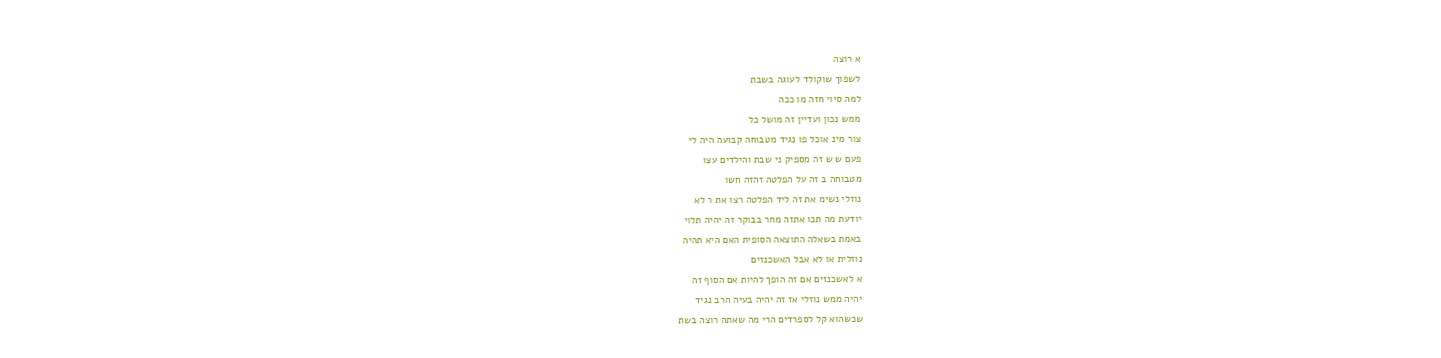א רוצה
לשפוך שוקולד לעוגה בשבת
למה סיוי חזה מו ככה
ממש נכון ועדיין זה מושל כל
צור מינ אוכל פו נגיד מטבוחה קבועה היה לי
פעם ש ש זה מספיק ני שבת והילדים עצו
מטבוחה ב זה על הפלטה זהזה חשו
נוזלי נשימ את זה ליד הפלטה רצו את ר לא
יודעת מה תכו אתזה מחר בבוקר זה יהיה תלוי
באמת בשאלה התוצאה הסופית האם היא תהיה
נוזלית או לא אבל האשכנזים
א לאשכנזים אם זה הופך להיות אם הסוף זה
יהיה ממש נוזלי אז זה יהיה בעיה הרב נגיד
שכשהוא קל לספרדים הרי מה שאתה רוצה בשת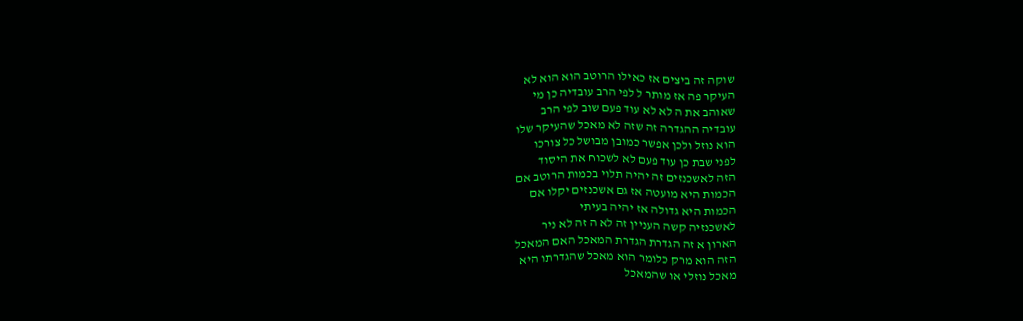שוקה זה ביצים אז כאילו הרוטב הוא הוא לא
העיקר פה אז מותר ל לפי הרב עובדיה כן מי
שאוהב את ה לא לא עוד פעם שוב לפי הרב
עובדיה ההגדרה זה שזה לא מאכל שהעיקר שלו
הוא נוזל ולכן אפשר כמובן מבושל כל צורכו
לפני שבת כן עוד פעם לא לשכוח את היסוד
הזה לאשכנזים זה יהיה תלוי בכמות הרוטב אם
הכמות היא מועטה אז גם אשכנזים יקלו אם
הכמות היא גדולה אז יהיה בעיתי
לאשכנזיה קשה העניין זה לא ה זה לא ניר
הארון א זה הגדרת הגדרת המאכל האם המאכל
הזה הוא מרק כלומר הוא מאכל שהגדרתו היא
מאכל נוזלי או שהמאכל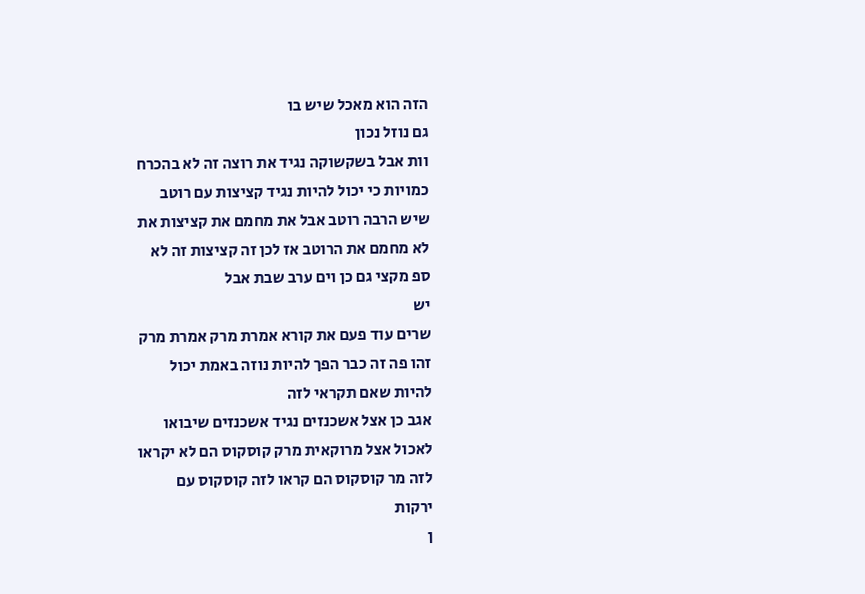הזה הוא מאכל שיש בו
גם נוזל נכון
וות אבל בשקשוקה נגיד את רוצה זה לא בהכרח
כמויות כי יכול להיות נגיד קציצות עם רוטב
שיש הרבה רוטב אבל את מחמם את קציצות את
לא מחמם את הרוטב אז לכן זה קציצות זה לא
ספ מקצי גם כן וים ערב שבת אבל
יש
שרים עוד פעם את קורא אמרת מרק אמרת מרק
זהו פה זה כבר הפך להיות נוזה באמת יכול
להיות שאם תקראי לזה
אגב כן אצל אשכנזים נגיד אשכנזים שיבואו
לאכול אצל מרוקאית מרק קוסקוס הם לא יקראו
לזה מר קוסקוס הם קראו לזה קוסקוס עם
ירקות
ן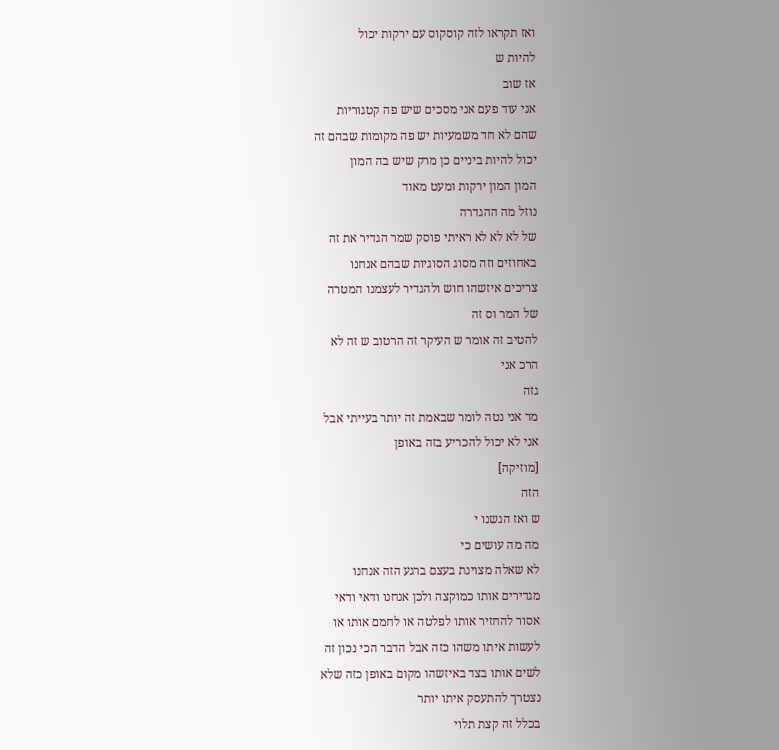ואז תקראו לזה קוסקוס עם ירקות יכול
להיות ש
אז שוב
אני עוד פעם אני מסכים שיש פה קטגוריות
שהם לא חד משמעיות יש פה מקומות שבהם זה
יכול להיות ביניים כן מרק שיש בה המון
המון המון ירקות ומעט מאוד
נוזל מה ההגדרה
של לא לא לא ראיתי פוסק שמר הגדיר את זה
באחוזים וזה מסוג הסוגיות שבהם אנחנו
צריכים איזשהו חוש ולהגדיר לעצמנו המטרה
של המר וס זה
להטיב זה אומר ש העיקר זה הרטוב ש זה לא
הרכ אני
גזה
מר אני נטה לומר שבאמת זה יותר בעייתי אבל
אני לא יכול להכריע בזה באופן
[מוזיקה]
הזה
ש ואז הגשנו י
מה מה עושים כי
לא שאלה מצוינת בעצם ברגע הזה אנחנו
מגדירים אותו כמוקצה ולכן אנחנו ודאי ודאי
אסור להחזיר אותו לפלטה או לחמם אותו או
לעשות איתו משהו כזה אבל הדבר הכי נכון זה
לשים אותו בצד באיזשהו מקום באופן כזה שלא
נצטרך להתעסק איתו יותר
בכלל זה קצת תלוי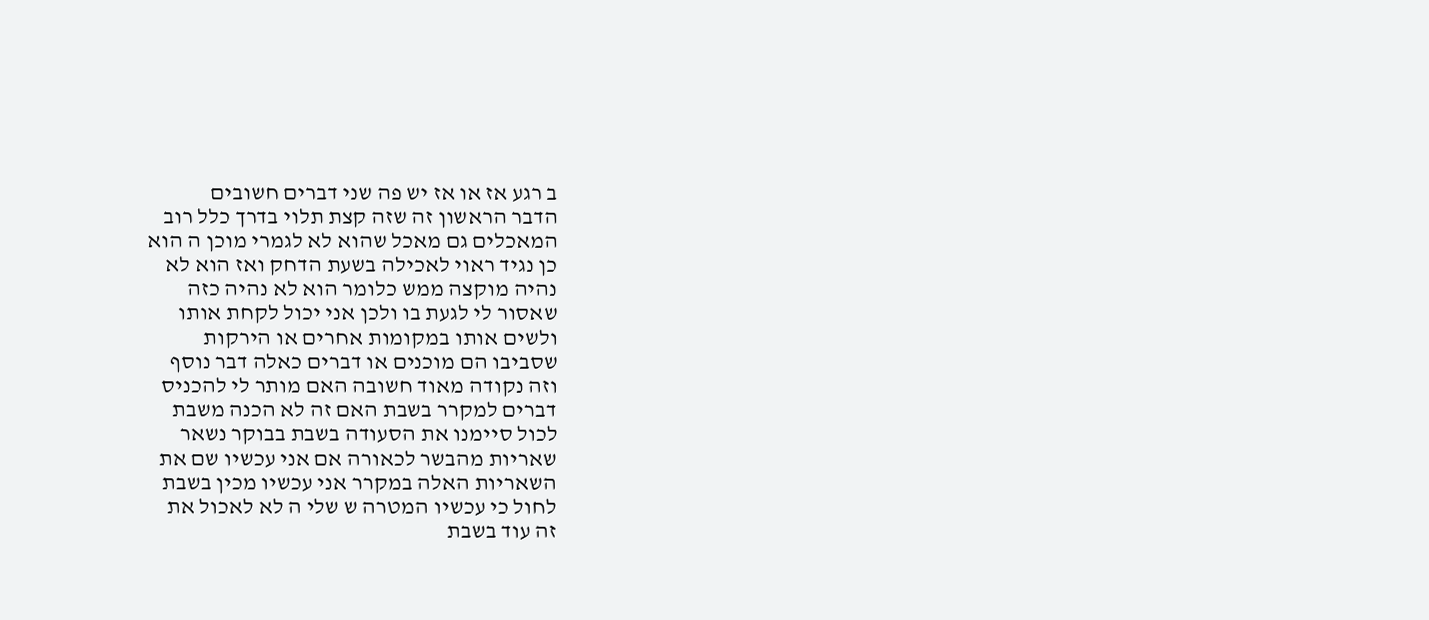ב רגע אז או אז יש פה שני דברים חשובים
הדבר הראשון זה שזה קצת תלוי בדרך כלל רוב
המאכלים גם מאכל שהוא לא לגמרי מוכן ה הוא
כן נגיד ראוי לאכילה בשעת הדחק ואז הוא לא
נהיה מוקצה ממש כלומר הוא לא נהיה כזה
שאסור לי לגעת בו ולכן אני יכול לקחת אותו
ולשים אותו במקומות אחרים או הירקות
שסביבו הם מוכנים או דברים כאלה דבר נוסף
וזה נקודה מאוד חשובה האם מותר לי להכניס
דברים למקרר בשבת האם זה לא הכנה משבת
לכול סיימנו את הסעודה בשבת בבוקר נשאר
שאריות מהבשר לכאורה אם אני עכשיו שם את
השאריות האלה במקרר אני עכשיו מכין בשבת
לחול כי עכשיו המטרה ש שלי ה לא לאכול את
זה עוד בשבת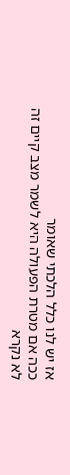אז יש לנו כלל הלכתי שאומר
ככה אם מטרת הפעולה היא לשמר מצב קיים זה
לא נקרא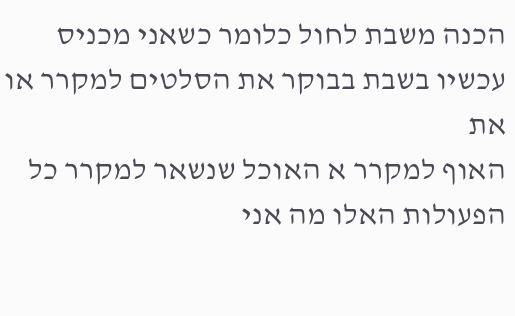הכנה משבת לחול כלומר כשאני מכניס
עכשיו בשבת בבוקר את הסלטים למקרר או את
האוף למקרר א האוכל שנשאר למקרר כל
הפעולות האלו מה אני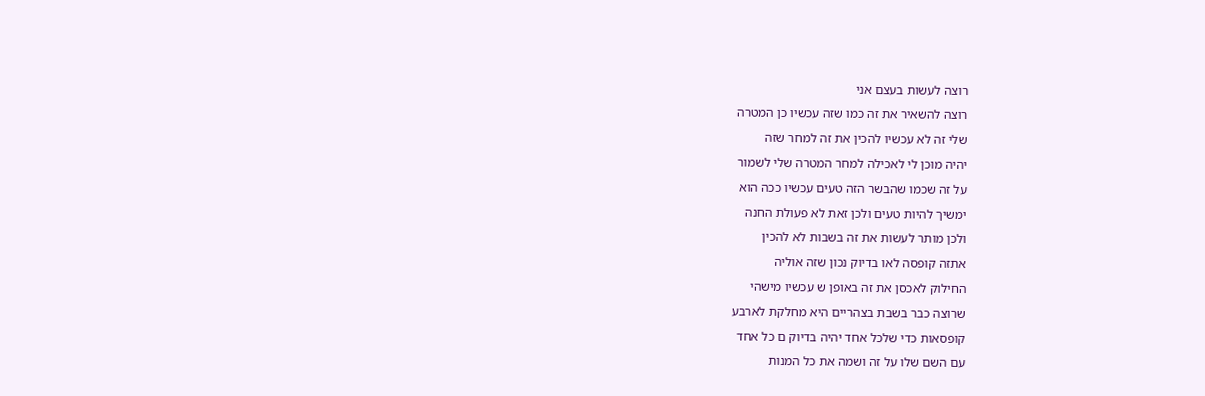רוצה לעשות בעצם אני
רוצה להשאיר את זה כמו שזה עכשיו כן המטרה
שלי זה לא עכשיו להכין את זה למחר שזה
יהיה מוכן לי לאכילה למחר המטרה שלי לשמור
על זה שכמו שהבשר הזה טעים עכשיו ככה הוא
ימשיך להיות טעים ולכן זאת לא פעולת החנה
ולכן מותר לעשות את זה בשבות לא להכין
אתזה קופסה לאו בדיוק נכון שזה אוליה
החילוק לאכסן את זה באופן ש עכשיו מישהי
שרוצה כבר בשבת בצהריים היא מחלקת לארבע
קופסאות כדי שלכל אחד יהיה בדיוק ם כל אחד
עם השם שלו על זה ושמה את כל המנות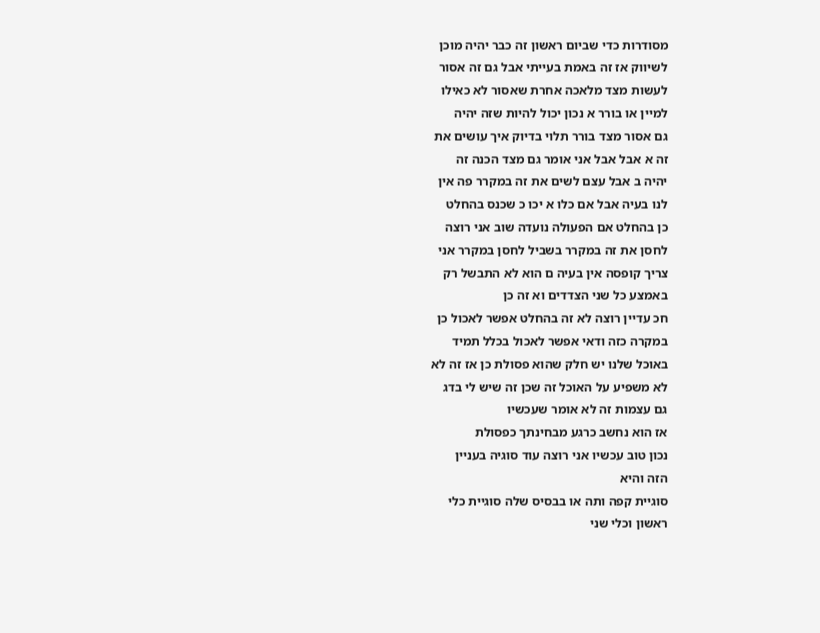מסודרות כדי שביום ראשון זה כבר יהיה מוכן
לשיווק אז זה באמת בעייתי אבל גם זה אסור
לעשות מצד מלאכה אחרת שאסור לא כאילו
למיין או בורר א נכון יכול להיות שזה יהיה
גם אסור מצד בורר תלוי בדיוק איך עושים את
זה א אבל אבל אני אומר גם מצד הכנה זה
יהיה ב אבל עצם לשים את זה במקרר פה אין
לנו בעיה אבל אם כלו א יכו כ שכנס בהחלט
כן בהחלט אם הפעולה נועדה שוב אני רוצה
לחסן את זה במקרר בשביל לחסן במקרר אני
צריך קופסה אין בעיה ם הוא לא התבשל רק
באמצע כל שני הצדדים וא זה כן
חכ עדיין רוצה לא זה בהחלט אפשר לאכול כן
במקרה כזה ודאי אפשר לאכול בכלל תמיד
באוכל שלנו יש חלק שהוא פסולת כן אז זה לא
לא משפיע על האוכל זה שכן זה שיש לי בדג
גם עצמות זה לא אומר שעכשיו
אז הוא נחשב כרגע מבחינתך כפסולת
נכון טוב עכשיו אני רוצה עוד סוגיה בעניין
הזה והיא
סוגיית קפה ותה או בבסיס שלה סוגיית כלי
ראשון וכלי שני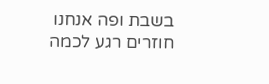בשבת ופה אנחנו חוזרים רגע לכמה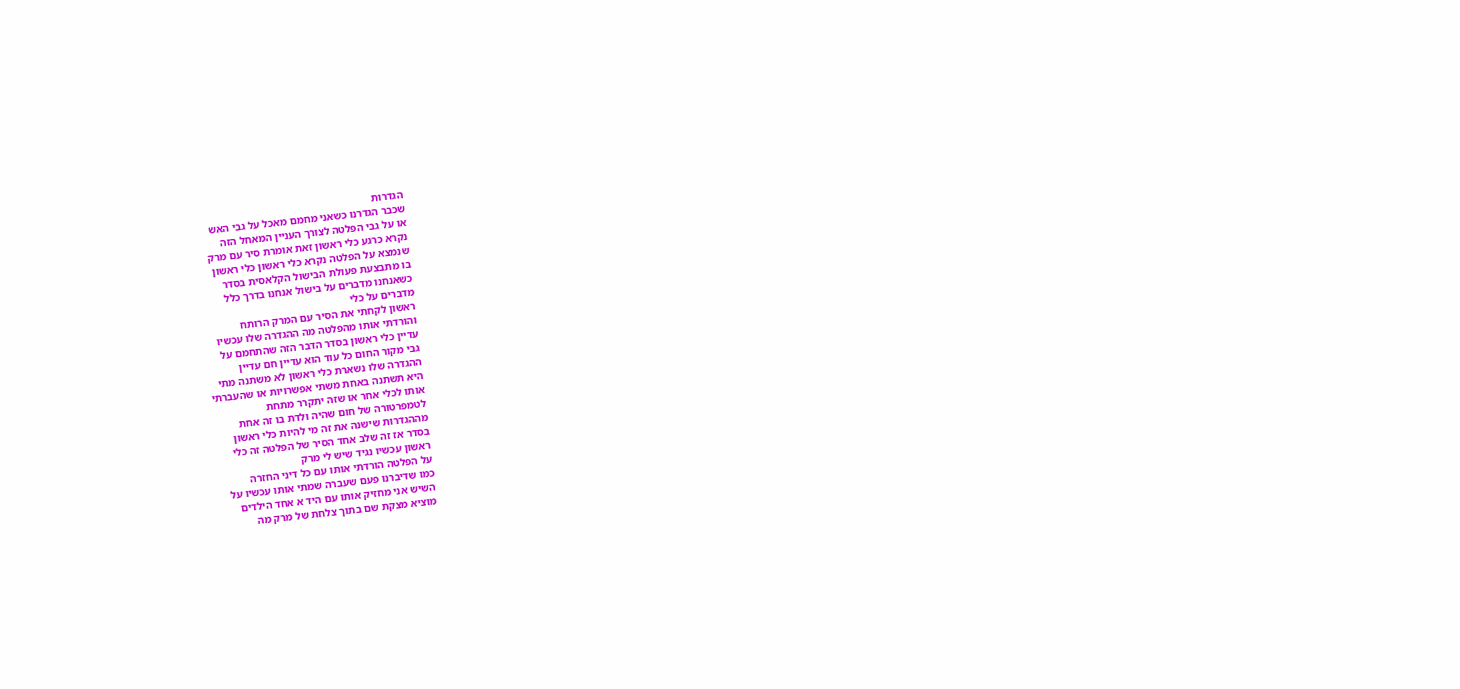הגדרות
שכבר הגדרנו כשאני מחמם מאכל על גבי האש
או על גבי הפלטה לצורך העניין המאחל הזה
נקרא כרגע כלי ראשון זאת אומרת סיר עם מרק
שנמצא על הפלטה נקרא כלי ראשון כלי ראשון
בו מתבצעת פעולת הבישול הקלאסית בסדר
כשאנחנו מדברים על בישול אנחנו בדרך כלל
מדברים על כלי
ראשון לקחתי את הסיר עם המרק הרותח
והורדתי אותו מהפלטה מה ההגדרה שלו עכשיו
עדיין כלי ראשון בסדר הדבר הזה שהתחמם על
גבי מקור החום כל עוד הוא עדיין חם עדיין
ההגדרה שלו נשארת כלי ראשון לא משתנה מתי
היא תשתנה באחת משתי אפשרויות או שהעברתי
אותו לכלי אחר או שזה יתקרר מתחת
לטמפרטורה של חום שהיה ולדת בו זה אחת
מההגדרות שישנה את זה מי להיות כלי ראשון
בסדר אז זה שלב אחד הסיר של הפלטה זה כלי
ראשון עכשיו נגיד שיש לי מרק
על הפלטה הורדתי אותו עם כל דיני החזרה
כמו שדיברנו פעם שעברה שמתי אותו עכשיו על
השיש אני מחזיק אותו עם היד א אחד הילדים
מוציא מצקת שם בתוך צלחת של מרק מה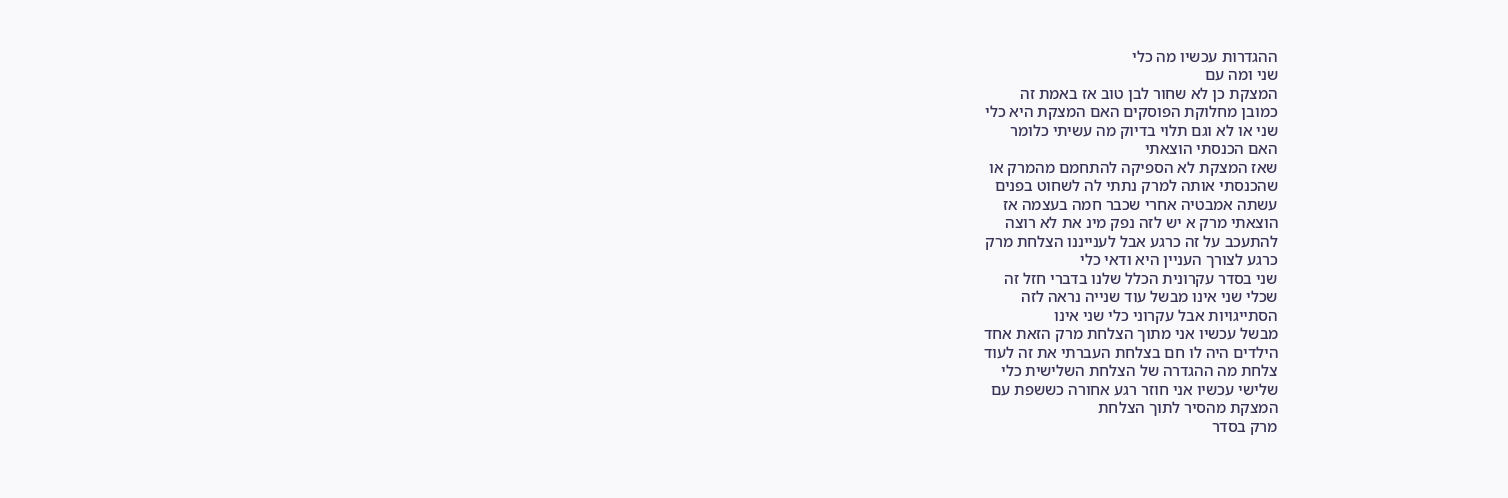ההגדרות עכשיו מה כלי
שני ומה עם
המצקת כן לא שחור לבן טוב אז באמת זה
כמובן מחלוקת הפוסקים האם המצקת היא כלי
שני או לא וגם תלוי בדיוק מה עשיתי כלומר
האם הכנסתי הוצאתי
שאז המצקת לא הספיקה להתחמם מהמרק או
שהכנסתי אותה למרק נתתי לה לשחוט בפנים
עשתה אמבטיה אחרי שכבר חמה בעצמה אז
הוצאתי מרק א יש לזה נפק מינ את לא רוצה
להתעכב על זה כרגע אבל לענייננו הצלחת מרק
כרגע לצורך העניין היא ודאי כלי
שני בסדר עקרונית הכלל שלנו בדברי חזל זה
שכלי שני אינו מבשל עוד שנייה נראה לזה
הסתייגויות אבל עקרוני כלי שני אינו
מבשל עכשיו אני מתוך הצלחת מרק הזאת אחד
הילדים היה לו חם בצלחת העברתי את זה לעוד
צלחת מה ההגדרה של הצלחת השלישית כלי
שלישי עכשיו אני חוזר רגע אחורה כששפת עם
המצקת מהסיר לתוך הצלחת
מרק בסדר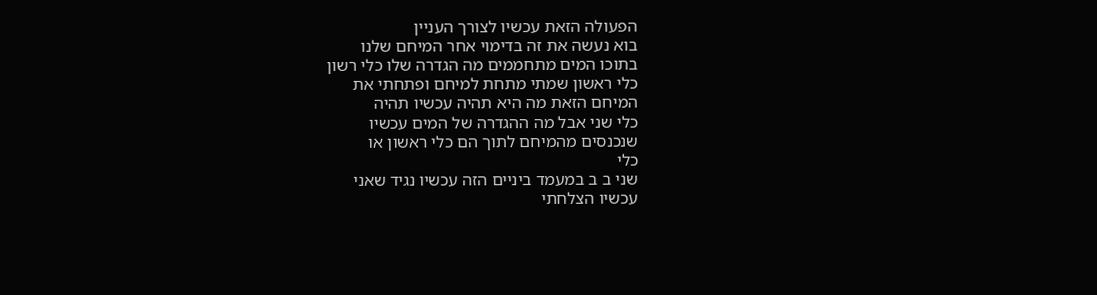הפעולה הזאת עכשיו לצורך העניין
בוא נעשה את זה בדימוי אחר המיחם שלנו
בתוכו המים מתחממים מה הגדרה שלו כלי רשון
כלי ראשון שמתי מתחת למיחם ופתחתי את
המיחם הזאת מה היא תהיה עכשיו תהיה
כלי שני אבל מה ההגדרה של המים עכשיו
שנכנסים מהמיחם לתוך הם כלי ראשון או
כלי
שני ב ב במעמד ביניים הזה עכשיו נגיד שאני
עכשיו הצלחתי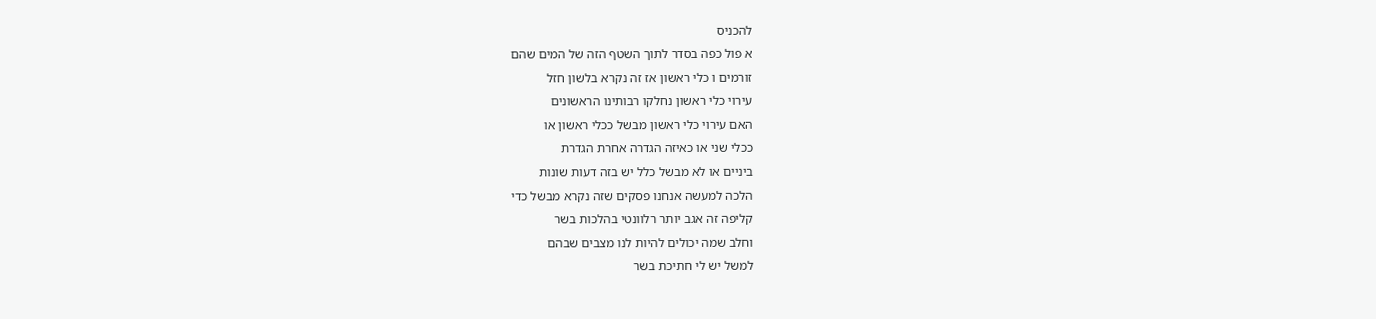להכניס
א פול כפה בסדר לתוך השטף הזה של המים שהם
זורמים ו כלי ראשון אז זה נקרא בלשון חזל
עירוי כלי ראשון נחלקו רבותינו הראשונים
האם עירוי כלי ראשון מבשל ככלי ראשון או
ככלי שני או כאיזה הגדרה אחרת הגדרת
ביניים או לא מבשל כלל יש בזה דעות שונות
הלכה למעשה אנחנו פסקים שזה נקרא מבשל כדי
קליפה זה אגב יותר רלוונטי בהלכות בשר
וחלב שמה יכולים להיות לנו מצבים שבהם
למשל יש לי חתיכת בשר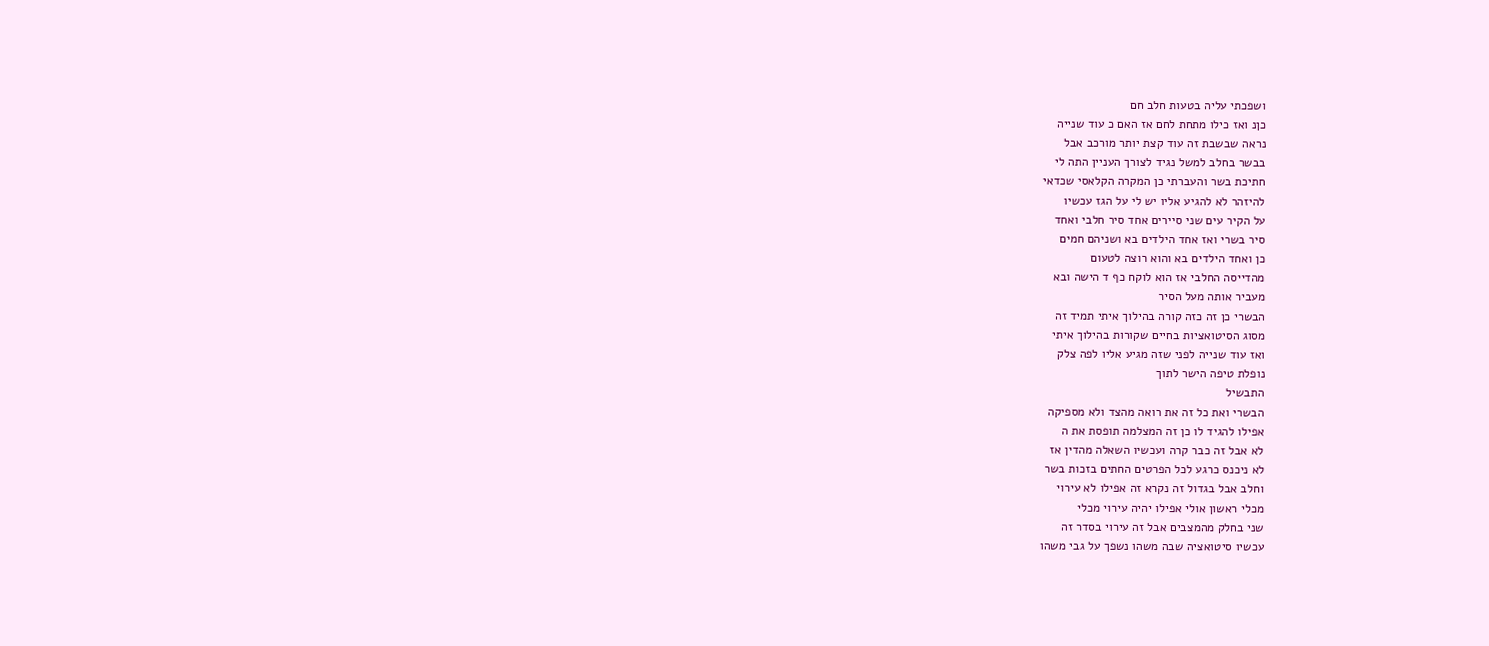ושפכתי עליה בטעות חלב חם
כןנ ואז כילו מתחת לחם אז האם כ עוד שנייה
נראה שבשבת זה עוד קצת יותר מורכב אבל
בבשר בחלב למשל נגיד לצורך העניין התה לי
חתיכת בשר והעברתי כן המקרה הקלאסי שכדאי
להיזהר לא להגיע אליו יש לי על הגז עכשיו
על הקיר עים שני סיירים אחד סיר חלבי ואחד
סיר בשרי ואז אחד הילדים בא ושניהם חמים
כן ואחד הילדים בא והוא רוצה לטעום
מהדייסה החלבי אז הוא לוקח כף ד הישה ובא
מעביר אותה מעל הסיר
הבשרי כן זה כזה קורה בהילוך איתי תמיד זה
מסוג הסיטואציות בחיים שקורות בהילוך איתי
ואז עוד שנייה לפני שזה מגיע אליו לפה צלק
נופלת טיפה הישר לתוך
התבשיל
הבשרי ואת כל זה את רואה מהצד ולא מספיקה
אפילו להגיד לו כן זה המצלמה תופסת את ה
לא אבל זה כבר קרה ועכשיו השאלה מהדין אז
לא ניכנס כרגע לכל הפרטים החתים בזכות בשר
וחלב אבל בגדול זה נקרא זה אפילו לא עירוי
מכלי ראשון אולי אפילו יהיה עירוי מכלי
שני בחלק מהמצבים אבל זה עירוי בסדר זה
עכשיו סיטואציה שבה משהו נשפך על גבי משהו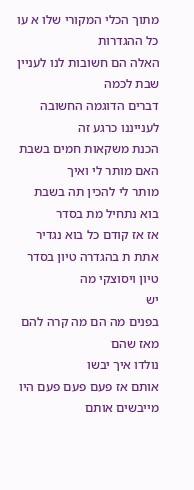מתוך הכלי המקורי שלו א עו כל ההגדרות
האלה הם חשובות לנו לעניין שבת לכמה
דברים הדוגמה החשובה לענייננו כרגע זה
הכנת משקאות חמים בשבת האם מותר לי ואיך
מותר לי להכין תה בשבת בוא נתחיל מת בסדר
אז אז קודם כל בוא נגדיר
אתת ת בהגדרה טיון בסדר טיון ויסוצקי מה
יש
בפנים מה הם מה קרה להם מאז שהם
נולדו איך יבשו
אותם אז פעם פעם פעם היו מייבשים אותם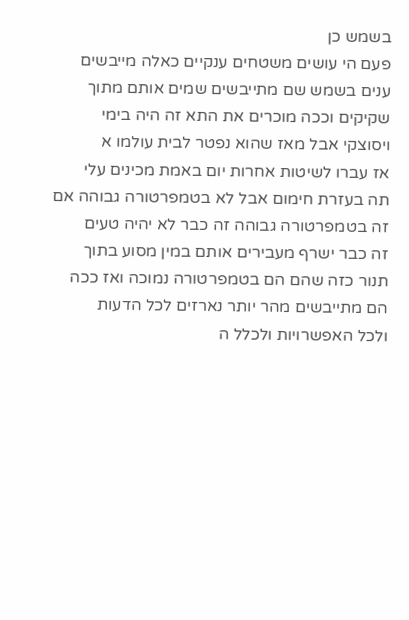בשמש כן
פעם הי עושים משטחים ענקיים כאלה מייבשים
ענים בשמש שם מתייבשים שמים אותם מתוך
שקיקים וככה מוכרים את התא זה היה בימי
ויסוצקי אבל מאז שהוא נפטר לבית עולמו א
אז עברו לשיטות אחרות יום באמת מכינים עלי
תה בעזרת חימום אבל לא בטמפרטורה גבוהה אם
זה בטמפרטורה גבוהה זה כבר לא יהיה טעים
זה כבר ישרף מעבירים אותם במין מסוע בתוך
תנור כזה שהם הם בטמפרטורה נמוכה ואז ככה
הם מתייבשים מהר יותר נארזים לכל הדעות
ולכל האפשרויות ולכלל ה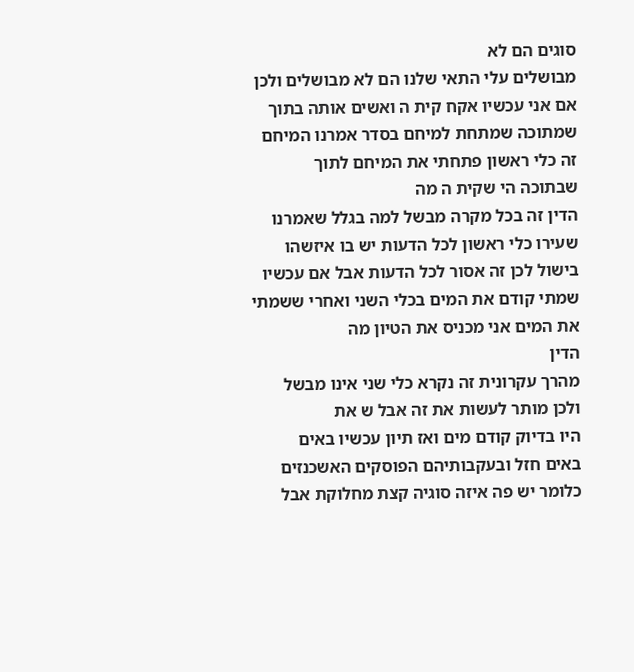סוגים הם לא
מבושלים עלי התאי שלנו הם לא מבושלים ולכן
אם אני עכשיו אקח קית ה ואשים אותה בתוך
שמתוכה שמתחת למיחם בסדר אמרנו המיחם
זה כלי ראשון פתחתי את המיחם לתוך
שבתוכה הי שקית ה מה
הדין זה בכל מקרה מבשל למה בגלל שאמרנו
שעירו כלי ראשון לכל הדעות יש בו איזשהו
בישול לכן זה אסור לכל הדעות אבל אם עכשיו
שמתי קודם את המים בכלי השני ואחרי ששמתי
את המים אני מכניס את הטיון מה
הדין
מהרך עקרונית זה נקרא כלי שני אינו מבשל
ולכן מותר לעשות את זה אבל ש את
היו בדיוק קודם מים ואז תיון עכשיו באים
באים חזל ובעקבותיהם הפוסקים האשכנזים
כלומר יש פה איזה סוגיה קצת מחלוקת אבל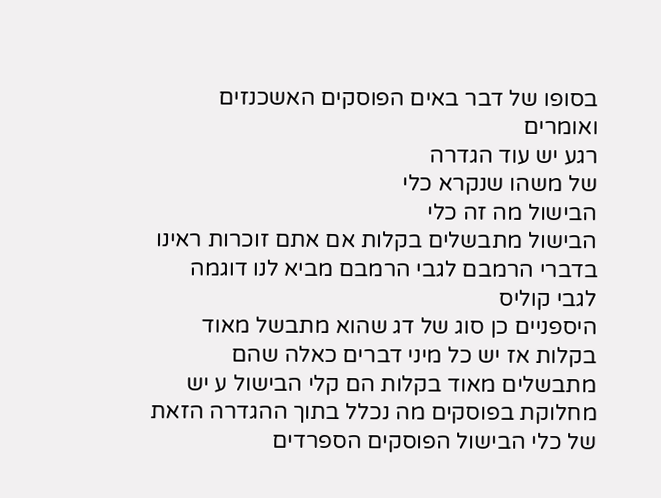בסופו של דבר באים הפוסקים האשכנזים
ואומרים
רגע יש עוד הגדרה
של משהו שנקרא כלי
הבישול מה זה כלי
הבישול מתבשלים בקלות אם אתם זוכרות ראינו
בדברי הרמבם לגבי הרמבם מביא לנו דוגמה
לגבי קוליס
היספניים כן סוג של דג שהוא מתבשל מאוד
בקלות אז יש כל מיני דברים כאלה שהם
מתבשלים מאוד בקלות הם קלי הבישול ע יש
מחלוקת בפוסקים מה נכלל בתוך ההגדרה הזאת
של כלי הבישול הפוסקים הספרדים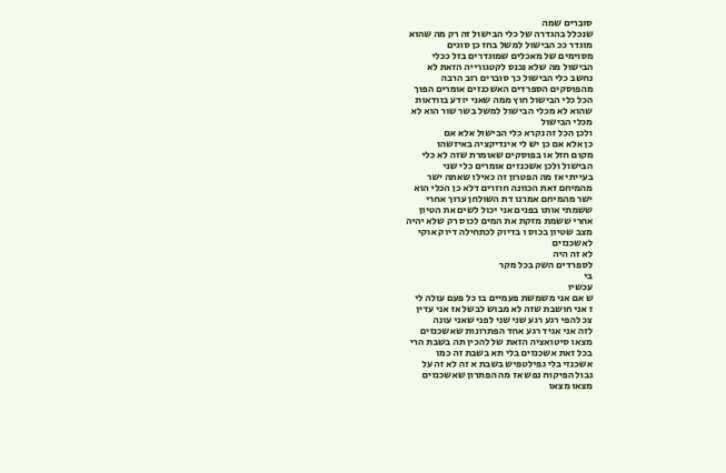סוברים שמה
שנכלל בהגדרה של כלי הבישול זה רק מה שהוא
מוגדר ככ הבישול למשל בחז כן סוגים
מסוימים של מאכלים שמוגדרים בזל ככלי
הבישול מה שלא נכנס לקטגורייה הזאת לא
נחשב כלי הבישול כך סוברים רוב הרבה
מהפוסקים הספרדים האשכנזים אומרים הפוך
הכל כלי הבישול חוץ ממה שאני יודע בוודאות
שהוא לא מכלי הבישול למשל בשר שור הוא לא
מכלי הבישול
ולכן הכל זה נקרא כלי הבישול אלא אם
כן אלא אם כן יש לי אינדיקציה באיזשהו
מקום חזל או בפוסקים שאומרת שזה לא כלי
הבישול ולכן אשכנזים אומרים כלי שני
בעייתי אז מה הפטרון זה כאילו שאתה ישר
מהמיחם זאת הכוונה חוזרים דלא כן הכלי הוא
ישר מהמיחם אמרנו דת השולחן ערוך אחרי
ששמתי אותו בפנים אני יכול לשים את הטיון
אחרי ששמת מזקת את המים לכוס רק שלא יהיה
מצב שטיון בכוס ו בדיוק לכתחילה דיוק אוקי
לאשכנזים
לא זה היה
לספרדים השק בכל מקר
בי
עכשיו
ש אם אני משמשת פעמיים בו כל פעם עולה לי
ז אני חושבת שזה לא מבוש לבשל אז אני עדין
צכ להפי רגע רגע שני שני לפני שאני עונה
לזה אני אגיד רגע אחד הפתרונות שאשכנזים
מצאו סיטואציה הזאת של להכין תה בשבת הרי
בכל זאת אשכנזים בלי תא בשבת זה כמו
אשכנזי בלי גפילטפיש בשבת א זה לא זה על
גבול הפיקוח נפש אז מה הפתרון שאשכנזים
מצאו מצאו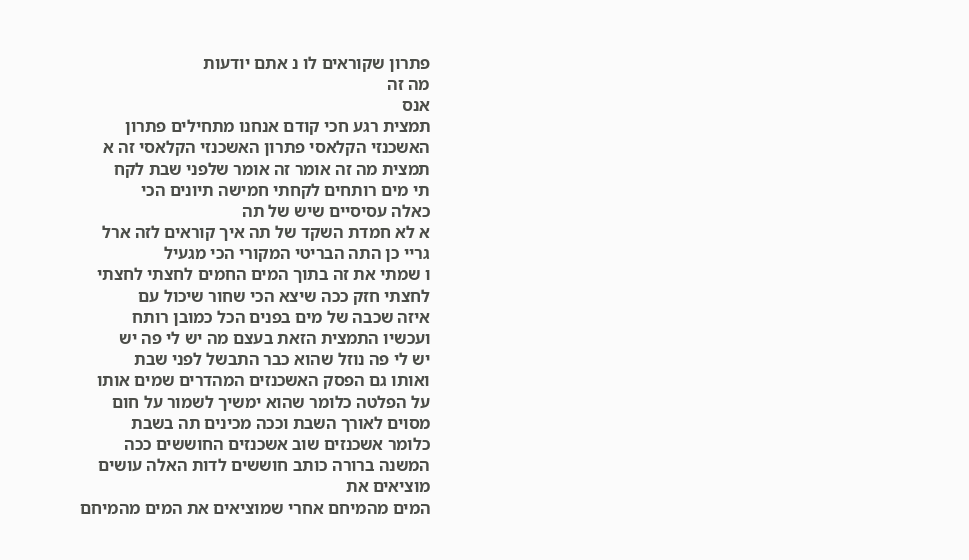פתרון שקוראים לו נ אתם יודעות
מה זה
אנס
תמצית רגע חכי קודם אנחנו מתחילים פתרון
האשכנזי הקלאסי פתרון האשכנזי הקלאסי זה א
תמצית מה זה אומר זה אומר שלפני שבת לקח
תי מים רותחים לקחתי חמישה תיונים הכי
כאלה עסיסיים שיש של תה
א לא חמדת השקד של תה איך קוראים לזה ארל
גריי כן התה הבריטי המקורי הכי מגעיל
ו שמתי את זה בתוך המים החמים לחצתי לחצתי
לחצתי חזק ככה שיצא הכי שחור שיכול עם
איזה שכבה של מים בפנים הכל כמובן רותח
ועכשיו התמצית הזאת בעצם מה יש לי פה יש
יש לי פה נוזל שהוא כבר התבשל לפני שבת
ואותו גם הפסק האשכנזים המהדרים שמים אותו
על הפלטה כלומר שהוא ימשיך לשמור על חום
מסוים לאורך השבת וככה מכינים תה בשבת
כלומר אשכנזים שוב אשכנזים החוששים ככה
המשנה ברורה כותב חוששים לדות האלה עושים
מוציאים את
המים מהמיחם אחרי שמוציאים את המים מהמיחם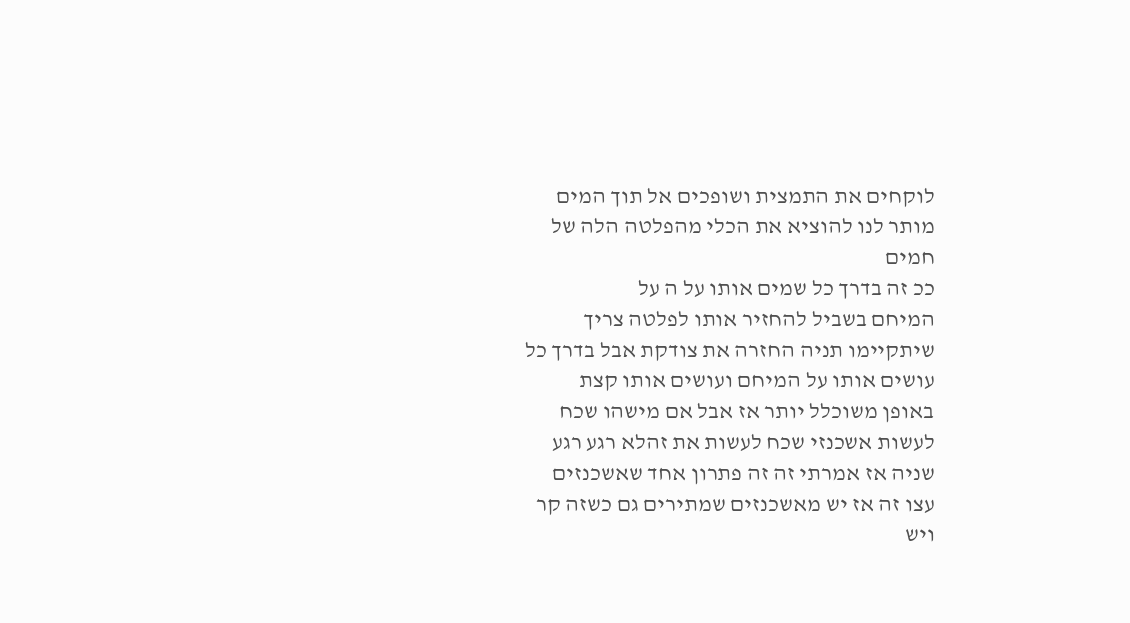לוקחים את התמצית ושופכים אל תוך המים
מותר לנו להוציא את הכלי מהפלטה הלה של
חמים
ככ זה בדרך כל שמים אותו על ה על
המיחם בשביל להחזיר אותו לפלטה צריך
שיתקיימו תניה החזרה את צודקת אבל בדרך כל
עושים אותו על המיחם ועושים אותו קצת
באופן משוכלל יותר אז אבל אם מישהו שכח
לעשות אשכנזי שכח לעשות את זהלא רגע רגע
שניה אז אמרתי זה זה פתרון אחד שאשכנזים
עצו זה אז יש מאשכנזים שמתירים גם כשזה קר
ויש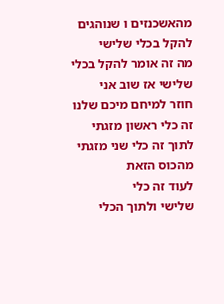מהאשכנזים ו שנוהגים להקל בכלי שלישי
מה זה אומר להקל בכלי שלישי אז שוב אני
חוזר למיחם מיכם שלנו זה כלי ראשון מזגתי
לתוך זה כלי שני מזגתי מהכוס הזאת
לעוד זה כלי
שלישי ולתוך הכלי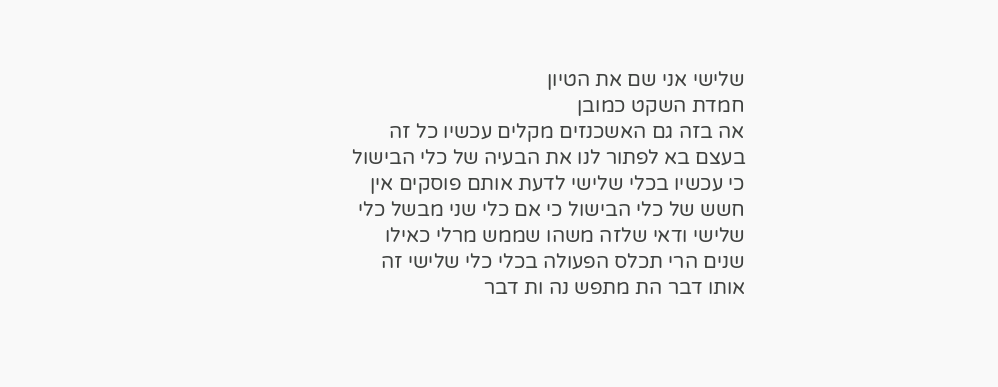שלישי אני שם את הטיון
חמדת השקט כמובן
אה בזה גם האשכנזים מקלים עכשיו כל זה
בעצם בא לפתור לנו את הבעיה של כלי הבישול
כי עכשיו בכלי שלישי לדעת אותם פוסקים אין
חשש של כלי הבישול כי אם כלי שני מבשל כלי
שלישי ודאי שלזה משהו שממש מרלי כאילו
שנים הרי תכלס הפעולה בכלי כלי שלישי זה
אותו דבר הת מתפש נה ות דבר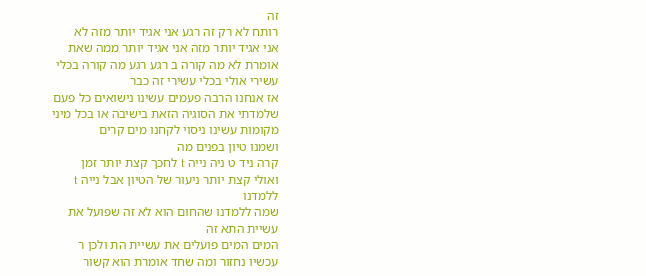זה
רותח לא רק זה רגע אני אגיד יותר מזה לא
אני אגיד יותר מזה אני אגיד יותר ממה שאת
אומרת לא מה קורה ב רגע רגע מה קורה בכלי
עשירי אולי בכלי עשירי זה כבר
אז אנחנו הרבה פעמים עשינו נישואים כל פעם
שלמדתי את הסוגיה הזאת בישיבה או בכל מיני
מקומות עשינו ניסוי לקחנו מים קרים
ושמנו טיון בפנים מה
קרה ניד ט ניה נייה t לחכך קצת יותר זמן
ואולי קצת יותר ניעור של הטיון אבל נייה t
ללמדנו
שמה ללמדנו שהחום הוא לא זה שפועל את
עשיית התא זה
המים המים פועלים את עשיית הת ולכן ר
עכשיו נחזור ומה שחד אומרת הוא קשור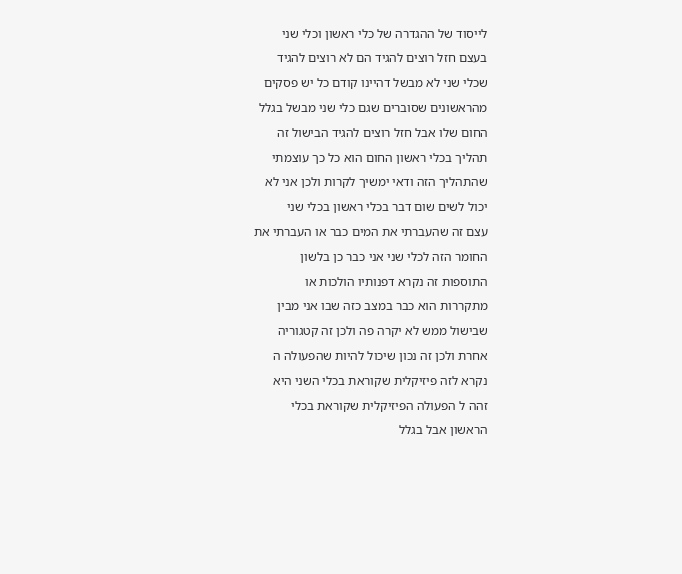לייסוד של ההגדרה של כלי ראשון וכלי שני
בעצם חזל רוצים להגיד הם לא רוצים להגיד
שכלי שני לא מבשל דהיינו קודם כל יש פסקים
מהראשונים שסוברים שגם כלי שני מבשל בגלל
החום שלו אבל חזל רוצים להגיד הבישול זה
תהליך בכלי ראשון החום הוא כל כך עוצמתי
שהתהליך הזה ודאי ימשיך לקרות ולכן אני לא
יכול לשים שום דבר בכלי ראשון בכלי שני
עצם זה שהעברתי את המים כבר או העברתי את
החומר הזה לכלי שני אני כבר כן בלשון
התוספות זה נקרא דפנותיו הולכות או
מתקררות הוא כבר במצב כזה שבו אני מבין
שבישול ממש לא יקרה פה ולכן זה קטגוריה
אחרת ולכן זה נכון שיכול להיות שהפעולה ה
נקרא לזה פיזיקלית שקוראת בכלי השני היא
זהה ל הפעולה הפיזיקלית שקוראת בכלי
הראשון אבל בגלל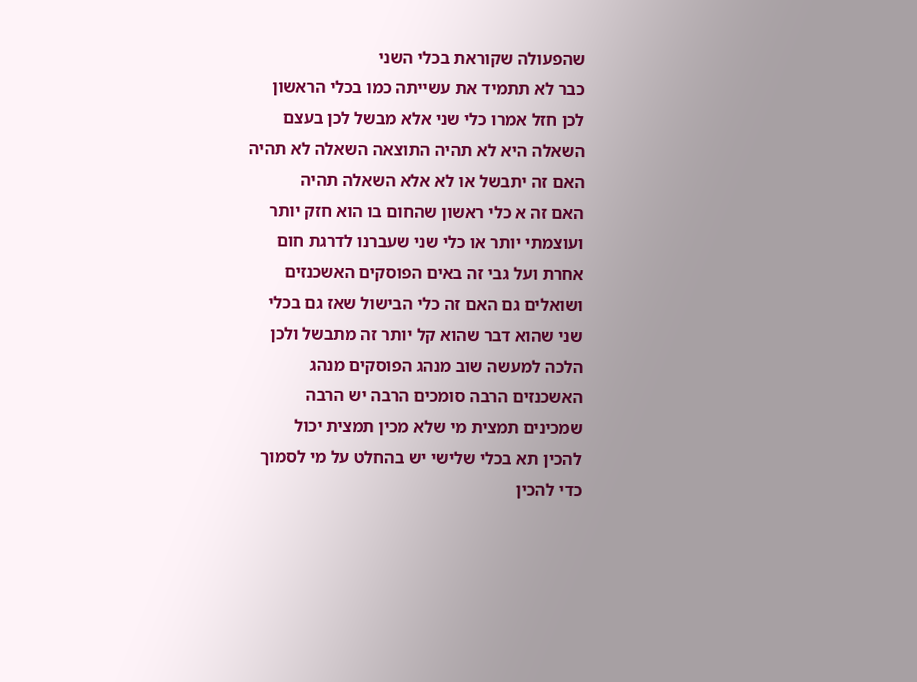שהפעולה שקוראת בכלי השני
כבר לא תתמיד את עשייתה כמו בכלי הראשון
לכן חזל אמרו כלי שני אלא מבשל לכן בעצם
השאלה היא לא תהיה התוצאה השאלה לא תהיה
האם זה יתבשל או לא אלא השאלה תהיה
האם זה א כלי ראשון שהחום בו הוא חזק יותר
ועוצמתי יותר או כלי שני שעברנו לדרגת חום
אחרת ועל גבי זה באים הפוסקים האשכנזים
ושואלים גם האם זה כלי הבישול שאז גם בכלי
שני שהוא דבר שהוא קל יותר זה מתבשל ולכן
הלכה למעשה שוב מנהג הפוסקים מנהג
האשכנזים הרבה סומכים הרבה יש הרבה
שמכינים תמצית מי שלא מכין תמצית יכול
להכין תא בכלי שלישי יש בהחלט על מי לסמוך
כדי להכין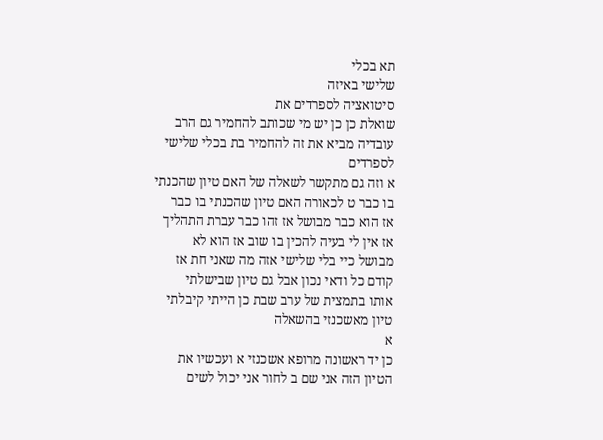תא בכלי
שלישי באיזה
סיטואציה לספרדים את
שואלת כן כן יש מי שכותב להחמיר גם הרב
עובדיה מביא את זה להחמיר בת בכלי שלישי
לספרדים
א וזה גם מתקשר לשאלה של האם טיון שהכנתי
בו כבר ט לכאורה האם טיון שהכנתי בו כבר
אז הוא כבר מבושל אז זהו כבר עברת התהליך
אז אין לי בעיה להכין בו שוב אז הוא לא
מבושל כיי בלי שלישי אזה מה שאני חת אז
קודם כל ודאי נכון אבל גם טיון שבישלתי
אותו בתמצית של ערב שבת כן הייתי קיבלתי
טיון מאשכנזי בהשאלה
א
כן יד ראשונה מרופא אשכנזי א ועכשיו את
הטיון הזה אני שם ב לחור אני יכול לשים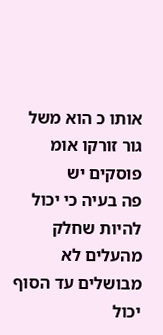אותו כ הוא משל גור זורקו אומ פוסקים יש
פה בעיה כי יכול להיות שחלק מהעלים לא
מבושלים עד הסוף יכול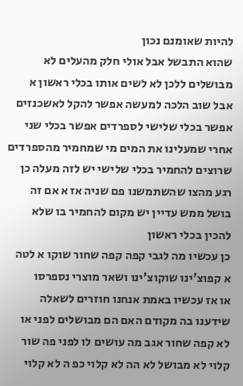להיות שאומנם נכון
שהוא התבשל אבל אולי חלק מהעלים לא
מבושלים ללכן לא לשים אותו בכלי ראשון א
אבל שוב הלכה למעשה אפשר להקל לאשכנזים
אפשר בכלי שלישי לספרדים אפשר בכלי שני
אחרי שמעלינו את המים מי שמחמיר מהספרדים
שרוצים להחמיר בכלי שלישי יש לזה מעלה כן
רגע מהצו שהשתמשנו פם שניה אז א אם זה
בושל ממש עדיין יש מקום להחמיר בו שלא
להכין בכלי ראשון
כן עכשיו מה לגבי קפה קפה שחור שוקו א לטה
א קפוצ'ינו שוקוצ'ינו ושאר מוצרי נספרסו
או אז עכשיו באמת אנחנו חוזרים לשאלה
שידענו בה מקודם האם הם מבושלים לפני או
לא קפה שחור אגב מה עושים לו לפני פה שור
קלוי לא מבושל לא הה לא קלוי כפ ה לא קלוי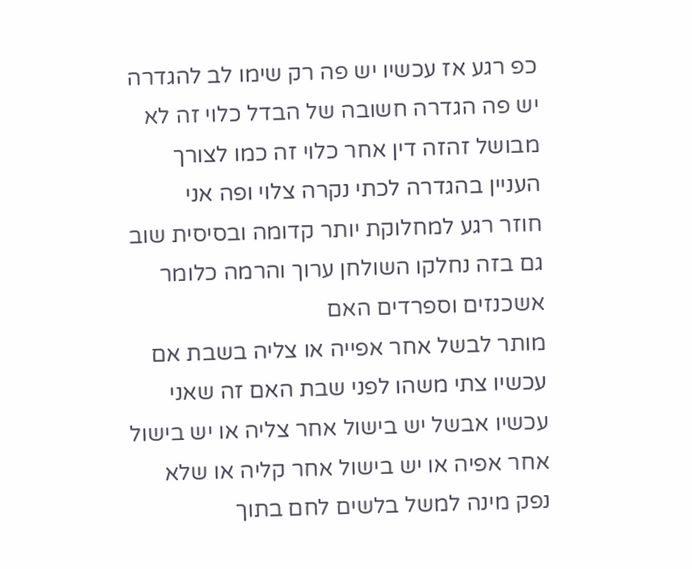כפ רגע אז עכשיו יש פה רק שימו לב להגדרה
יש פה הגדרה חשובה של הבדל כלוי זה לא
מבושל זהזה דין אחר כלוי זה כמו לצורך
העניין בהגדרה לכתי נקרה צלוי ופה אני
חוזר רגע למחלוקת יותר קדומה ובסיסית שוב
גם בזה נחלקו השולחן ערוך והרמה כלומר
אשכנזים וספרדים האם
מותר לבשל אחר אפייה או צליה בשבת אם
עכשיו צתי משהו לפני שבת האם זה שאני
עכשיו אבשל יש בישול אחר צליה או יש בישול
אחר אפיה או יש בישול אחר קליה או שלא
נפק מינה למשל בלשים לחם בתוך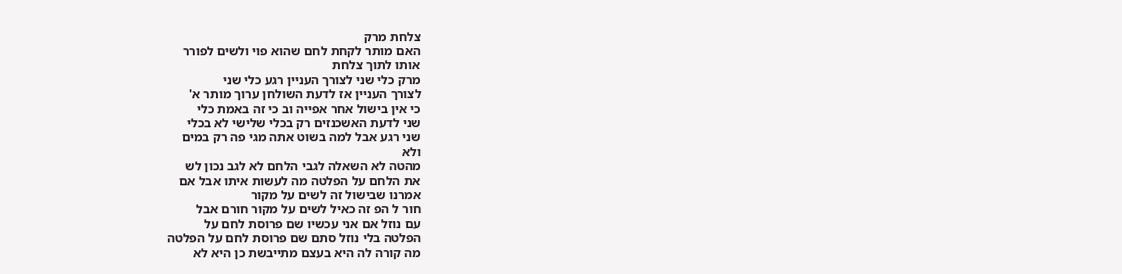צלחת מרק
האם מותר לקחת לחם שהוא פוי ולשים לפורר
אותו לתוך צלחת
מרק כלי שני לצורך העניין רגע כלי שני
לצורך העניין אז לדעת השולחן ערוך מותר א'
כי אין בישול אחר אפייה וב כי זה באמת כלי
שני לדעת האשכנזים רק בכלי שלישי לא בכלי
שני רגע אבל למה בשוט אתה מגי פה רק במים
ולא
מהטה לא השאלה לגבי הלחם לא לגב נכון לש
את הלחם על הפלטה מה לעשות איתו אבל אם
אמרנו שבישול זה לשים על מקור
חור ל הפ זה כאיל לשים על מקור חורם אבל
עם נוזל אם אני עכשיו שם פרוסת לחם על
הפלטה בלי נוזל סתם שם פרוסת לחם על הפלטה
מה קורה לה היא בעצם מתייבשת כן היא לא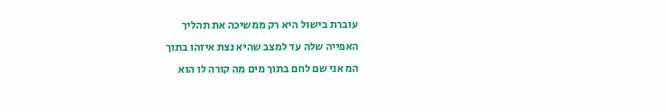עוברת בישול היא רק ממשיכה את תהליך
האפייה שלה עד למצב שהיא נצת איזהו בתוך
המ אני שם לחם בתוך מים מה קורה לו הוא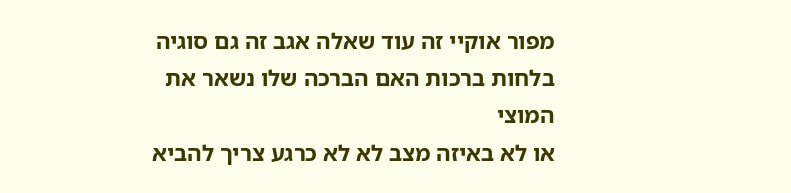מפור אוקיי זה עוד שאלה אגב זה גם סוגיה
בלחות ברכות האם הברכה שלו נשאר את המוצי
או לא באיזה מצב לא לא כרגע צריך להביא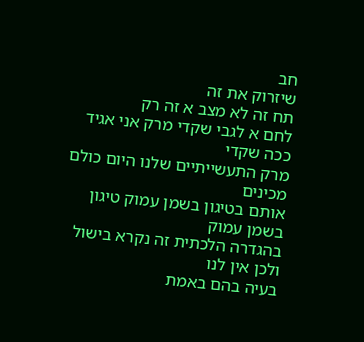חב
שיזרוק את זה
תח זה לא מצב א זה רק
לחם א לגבי שקדי מרק אני אגיד ככה שקדי
מרק התעשייתיים שלנו היום כולם מכינים
אותם בטיגון בשמן עמוק טיגון בשמן עמוק
בהגדרה הלכתית זה נקרא בישול ולכן אין לנו
בעיה בהם באמת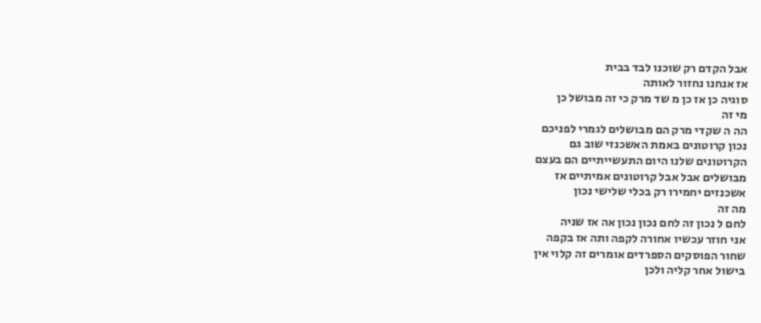אבל הקדם רק שוכנו לבד בבית
אז אנחנו נחזור לאותה
סוגיה כן אז כן מ שד מרק כי זה מבושל כן
מי זה
הה ה שקדי מרק הם מבושלים לגמרי לפניכם
נכון קרוטונים באמת האשכנזי שוב גם
הקרוטונים שלנו היום התעשייתיים הם בעצם
מבושלים אבל אבל קרוטונים אמיתיים אז
אשכנזים יחמירו רק בכלי שלישי נכון
מה זה
לחם ל נכון זה לחם נכון נכון אה אז שניה
אני חוזר עכשיו אחורה לקפה ותה אז בקפה
שחור הפוסקים הספרדים אומרים זה קלוי אין
בישול אחר קליה ולכן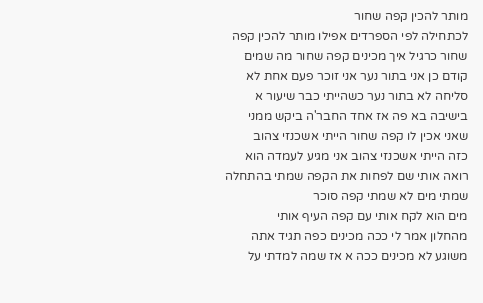מותר להכין קפה שחור
לכתחילה לפי הספרדים אפילו מותר להכין קפה
שחור כרגיל איך מכינים קפה שחור מה שמים
קודם כן אני בתור נער אני זוכר פעם אחת לא
סליחה לא בתור נער כשהייתי כבר שיעור א
בישיבה בא פה אז אחד החבר'ה ביקש ממני
שאני אכין לו קפה שחור הייתי אשכנזי צהוב
כזה הייתי אשכנזי צהוב אני מגיע לעמדה הוא
רואה אותי שם לפחות את הקפה שמתי בהתחלה
שמתי מים לא שמתי קפה סוכר
מים הוא לקח אותי עם קפה העיף אותי
מהחלון אמר לי ככה מכינים כפה תגיד אתה
משוגע לא מכינים ככה א אז שמה למדתי על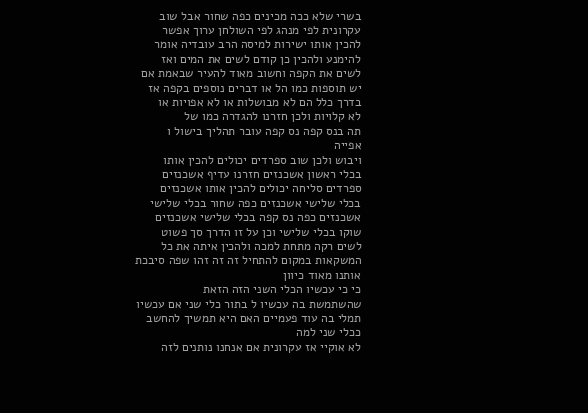בשרי שלא ככה מכינים כפה שחור אבל שוב
עקרונית לפי מנהג לפי השולחן ערוך אפשר
להכין אותו ישירות למיסה הרב עובדיה אומר
להימנע ולהכין כן קודם לשים את המים ואז
לשים את הקפה וחשוב מאוד להעיר שבאמת אם
יש תוספות כמו הל או דברים נוספים בקפה אז
בדרך כלל הם לא מבושלות או לא אפויות או
לא קלויות ולכן חזרנו להגדרה כמו של
תה בנס קפה נס קפה עובר תהליך בישול ו
אפייה
ויבוש ולכן שוב ספרדים יכולים להכין אותו
בכלי ראשון אשכנזים חזרנו עדיף אשכנזים
ספרדים סליחה יכולים להכין אותו אשכנזים
בכלי שלישי אשכנזים כפה שחור בכלי שלישי
אשכנזים כפה נס קפה בכלי שלישי אשכנזים
שוקו בכלי שלישי וכן על זו הדרך סך פשוט
לשים רקה מתחת למכה ולהכין איתה את כל
המשקאות במקום להתחיל זה זה זהו שפה סיבכת
אותנו מאוד כיוון
כי כי עכשיו הכלי השני הזה הזאת
שהשתמשת בה עכשיו ל בתור כלי שני אם עכשיו
תמלי בה עוד פעמיים האם היא תמשיך להחשב
ככלי שני למה
לא אוקיי אז עקרונית אם אנחנו נותנים לזה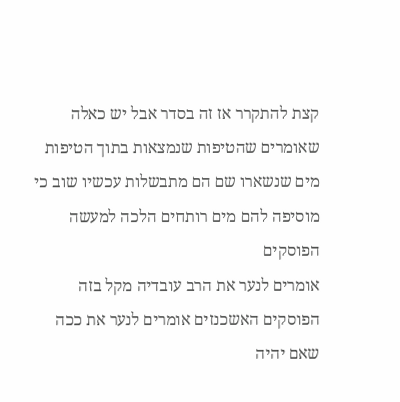קצת להתקרר אז זה בסדר אבל יש כאלה
שאומרים שהטיפות שנמצאות בתוך הטיפות
מים שנשארו שם הם מתבשלות עכשיו שוב כי
מוסיפה להם מים רותחים הלכה למעשה הפוסקים
אומרים לנער את הרב עובדיה מקל בזה
הפוסקים האשכנזים אומרים לנער את ככה
שאם יהיה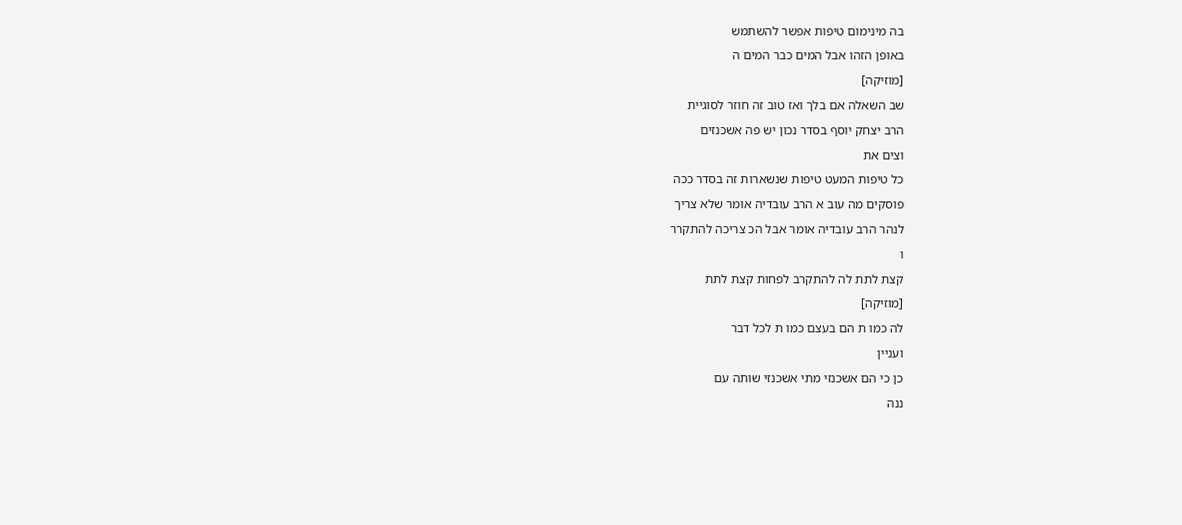בה מינימום טיפות אפשר להשתמש
באופן הזהו אבל המים כבר המים ה
[מוזיקה]
שב השאלה אם בלך ואז טוב זה חוזר לסוגיית
הרב יצחק יוסף בסדר נכון יש פה אשכנזים
וצים את
כל טיפות המעט טיפות שנשארות זה בסדר ככה
פוסקים מה עוב א הרב עובדיה אומר שלא צריך
לנהר הרב עובדיה אומר אבל הכ צריכה להתקרר
ו
קצת לתת לה להתקרב לפחות קצת לתת
[מוזיקה]
לה כמו ת הם בעצם כמו ת לכל דבר
ועניין
כן כי הם אשכנזי מתי אשכנזי שותה עם
ננה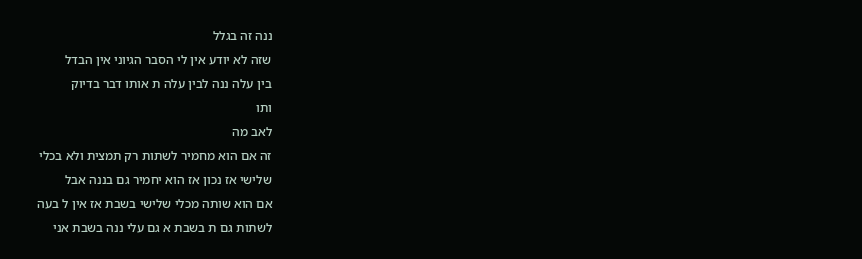ננה זה בגלל
שזה לא יודע אין לי הסבר הגיוני אין הבדל
בין עלה ננה לבין עלה ת אותו דבר בדיוק
ותו
לאב מה
זה אם הוא מחמיר לשתות רק תמצית ולא בכלי
שלישי אז נכון אז הוא יחמיר גם בננה אבל
אם הוא שותה מכלי שלישי בשבת אז אין ל בעה
לשתות גם ת בשבת א גם עלי ננה בשבת אני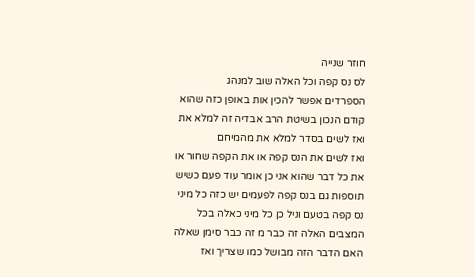חוזר שנייה
לס נס קפה וכל האלה שוב למנהג
הספרדים אפשר להכין אות באופן כזה שהוא
קודם הנכון בשיטת הרב אבדיה זה למלא את
ואז לשים בסדר למלא את מהמיחם
ואז לשים את הנס קפה או את הקפה שחור או
את כל דבר שהוא אני כן אומר עוד פעם כשיש
תוספות גם בנס קפה לפעמים יש כזה כל מיני
נס קפה בטעם וניל כן כל מיני כאלה בכל
המצבים האלה זה כבר מ זה כבר סימן שאלה
האם הדבר הזה מבושל כמו שצריך ואז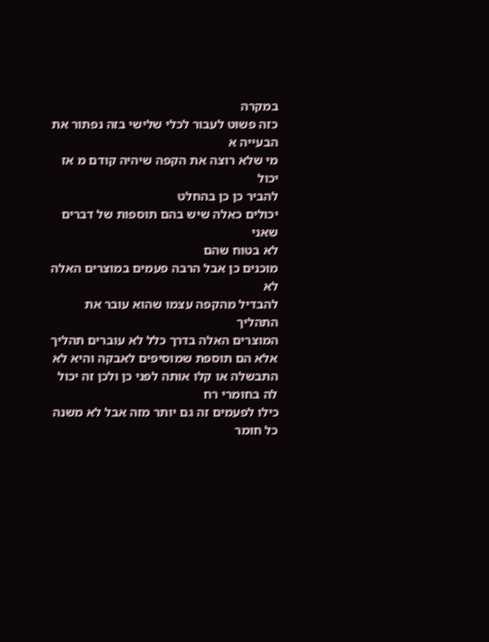במקרה
כזה פשוט לעבור לכלי שלישי בזה נפתור את
הבעייה א
מי שלא רוצה את הקפה שיהיה קודם מ אז יכול
להביר כן כן בהחלט
יכולים כאלה שיש בהם תוספות של דברים שאני
לא בטוח שהם
מוכנים כן אבל הרבה פעמים במוצרים האלה לא
להבדיל מהקפה עצמו שהוא עובר את התהליך
המוצרים האלה בדרך כלל לא עוברים תהליך
אלא הם תוספת שמוסיפים לאבקה והיא לא
התבשלה או קלו אותה לפני כן ולכן זה יכול
לה בחומרי רח
כילו לפעמים זה גם יותר מזה אבל לא משנה
כל חומר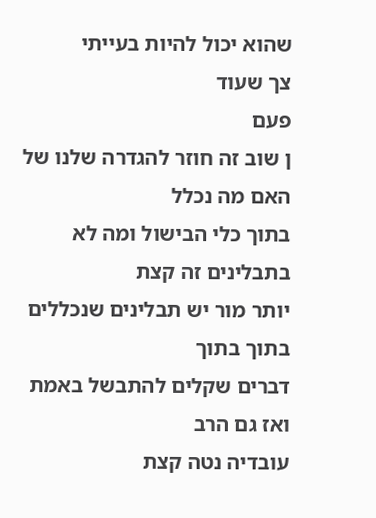שהוא יכול להיות בעייתי
צך שעוד
פעם
ן שוב זה חוזר להגדרה שלנו של האם מה נכלל
בתוך כלי הבישול ומה לא בתבלינים זה קצת
יותר מור יש תבלינים שנכללים בתוך בתוך
דברים שקלים להתבשל באמת ואז גם הרב
עובדיה נטה קצת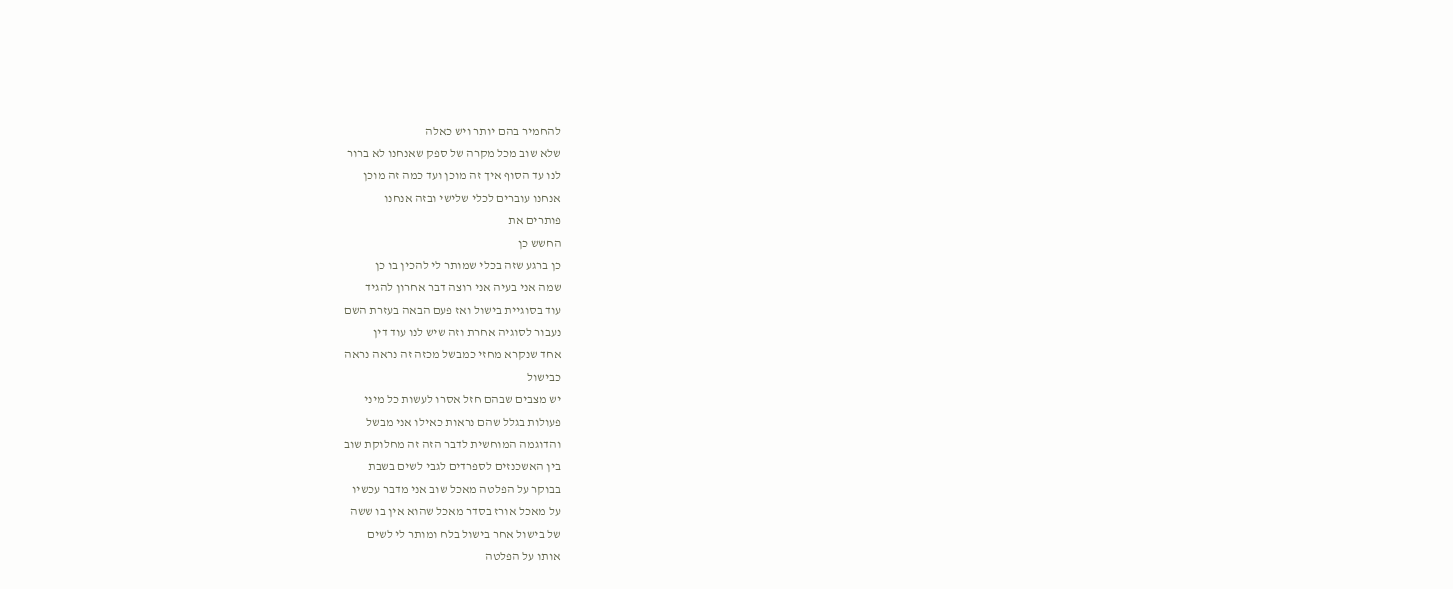להחמיר בהם יותר ויש כאלה
שלא שוב מכל מקרה של ספק שאנחנו לא ברור
לנו עד הסוף איך זה מוכן ועד כמה זה מוכן
אנחנו עוברים לכלי שלישי ובזה אנחנו
פותרים את
החשש כן
כן ברגע שזה בכלי שמותר לי להכין בו כן
שמה אני בעיה אני רוצה דבר אחרון להגיד
עוד בסוגיית בישול ואז פעם הבאה בעזרת השם
נעבור לסוגיה אחרת וזה שיש לנו עוד דין
אחד שנקרא מחזי כמבשל מכזה זה נראה נראה
כבישול
יש מצבים שבהם חזל אסרו לעשות כל מיני
פעולות בגלל שהם נראות כאילו אני מבשל
והדוגמה המוחשית לדבר הזה זה מחלוקת שוב
בין האשכנזים לספרדים לגבי לשים בשבת
בבוקר על הפלטה מאכל שוב אני מדבר עכשיו
על מאכל אורז בסדר מאכל שהוא אין בו ששה
של בישול אחר בישול בלח ומותר לי לשים
אותו על הפלטה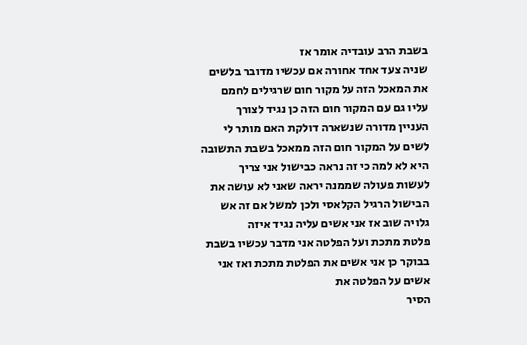בשבת הרב עובדיה אומר אז
שניה צעד אחד אחורה אם עכשיו מדובר בלשים
את המאכל הזה על מקור חום שרגילים לחמם
עליו גם עם המקור חום הזה כן נגיד לצורך
העניין מדורה שנשארה דולקת האם מותר לי
לשים על המקור חום הזה ממאכל בשבת התשובה
היא לא למה כי זה נראה כבישול אני צריך
לעשות פעולה שממנה יראה שאני לא עושה את
הבישול הרגיל הקלאסי ולכן למשל אם זה אש
גלויה שוב אז אני אשים עליה נגיד איזה
פלטת מתכת ועל הפלטה אני מדבר עכשיו בשבת
בבוקר כן אני אשים את הפלטת מתכת ואז אני
אשים על הפלטה את
הסיר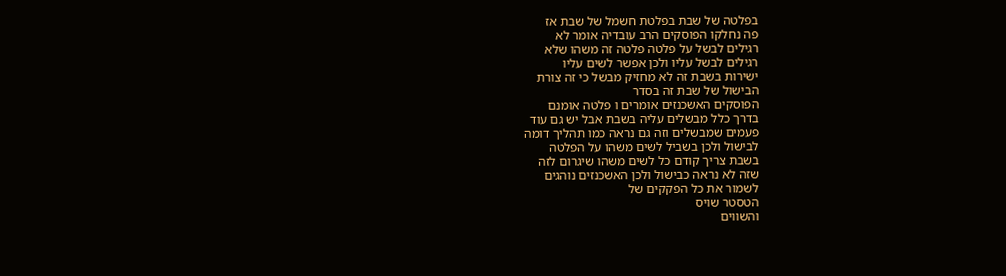בפלטה של שבת בפלטת חשמל של שבת אז
פה נחלקו הפוסקים הרב עובדיה אומר לא
רגילים לבשל על פלטה פלטה זה משהו שלא
רגילים לבשל עליו ולכן אפשר לשים עליו
ישירות בשבת זה לא מחזיק מבשל כי זה צורת
הבישול של שבת זה בסדר
הפוסקים האשכנזים אומרים ו פלטה אומנם
בדרך כלל מבשלים עליה בשבת אבל יש גם עוד
פעמים שמבשלים וזה גם נראה כמו תהליך דומה
לבישול ולכן בשביל לשים משהו על הפלטה
בשבת צריך קודם כל לשים משהו שיגרום לזה
שזה לא נראה כבישול ולכן האשכנזים נוהגים
לשמור את כל הפקקים של
הטסטר שויס
והשווים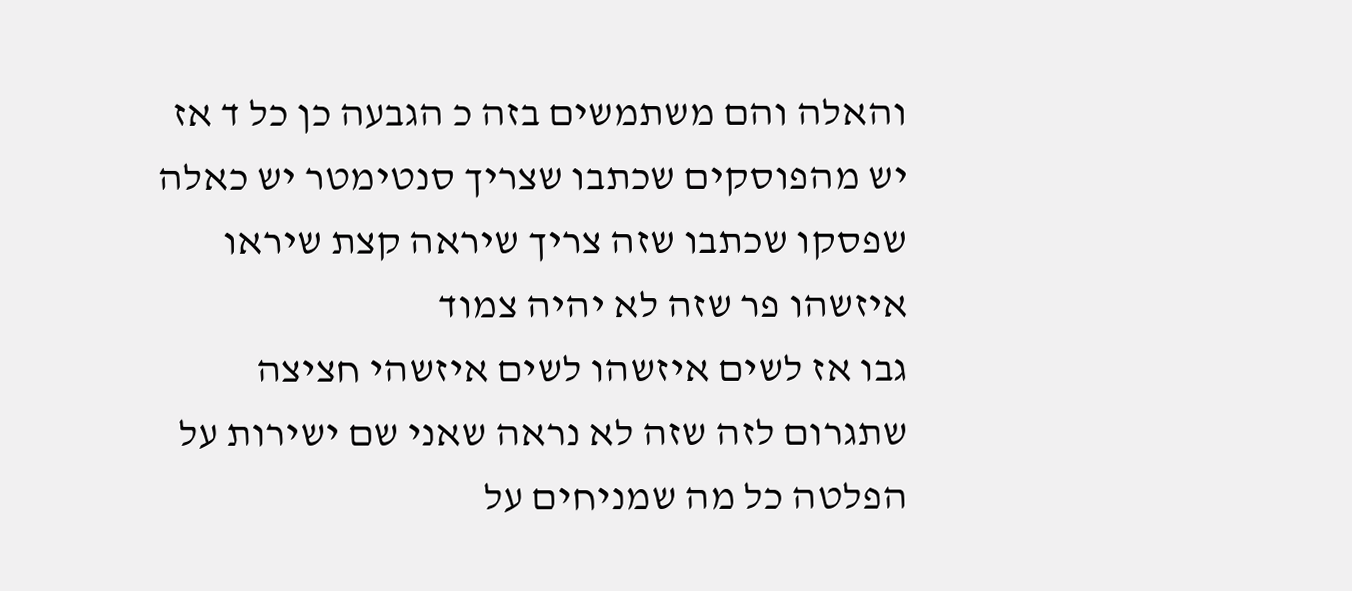והאלה והם משתמשים בזה כ הגבעה כן כל ד אז
יש מהפוסקים שכתבו שצריך סנטימטר יש כאלה
שפסקו שכתבו שזה צריך שיראה קצת שיראו
איזשהו פר שזה לא יהיה צמוד
גבו אז לשים איזשהו לשים איזשהי חציצה
שתגרום לזה שזה לא נראה שאני שם ישירות על
הפלטה כל מה שמניחים על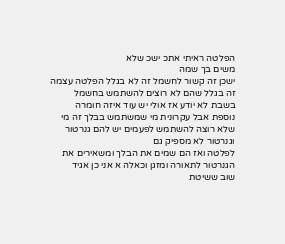הפלטה ראיתי אתכ ישכ שלא
משים בך שמה
ישכן זה קשור לחשמל זה לא בגלל הפלטה עצמה
זה בגלל שהם לא רוצים להשתמש בחשמל
בשבת לא יודע אז אולי יש עוד איזה חומרה
נוספת אבל עקרונית מי שמשתמש בבלך זה מי
שלא רוצה להשתמש לפעמים יש להם גנרטור
וגנרטור לא מספיק גם
לפלטה ואז הם שמים את הבלך ומשאירים את
הגנרטור לתאורה ומזגן וכאלה א אני כן אגיד
שוב ששיטת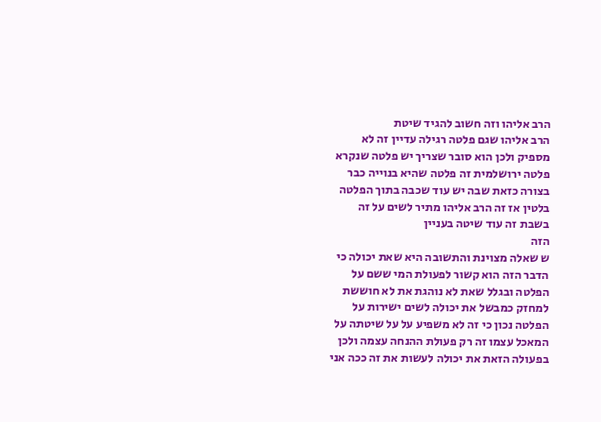הרב אליהו וזה חשוב להגיד שיטת
הרב אליהו שגם פלטה רגילה עדיין זה לא
מספיק ולכן הוא סובר שצריך יש פלטה שנקרא
פלטה ירושלמית זה פלטה שהיא בנוייה כבר
בצורה כזאת שבה יש עוד שכבה בתוך הפלטה
בלטין אז זה הרב אליהו מתיר לשים על זה
בשבת זה עוד שיטה בעניין
הזה
ש שאלה מצוינת והתשובה היא שאת יכולה כי
הדבר הזה הוא קשור לפעולת המי ששם על
הפלטה ובגלל שאת לא נוהגת את לא חוששת
למחזק כמבשל את יכולה לשים ישירות על
הפלטה נכון כי זה לא משפיע על על שיטתה על
המאכל עצמו זה רק פעולת ההנחה עצמה ולכן
בפעולה הזאת את יכולה לעשות את זה ככה אני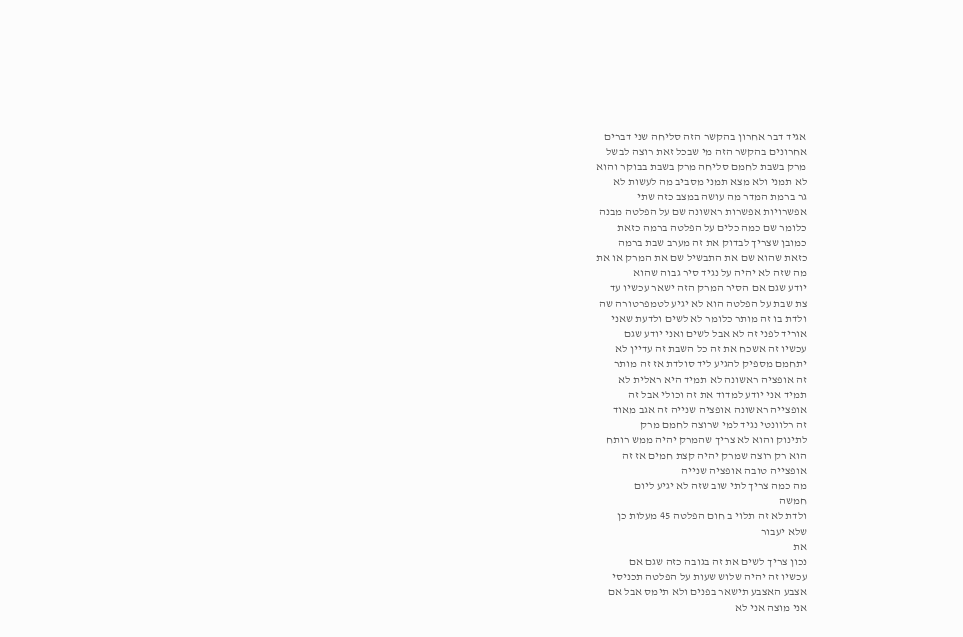אגיד דבר אחרון בהקשר הזה סליחה שני דברים
אחרונים בהקשר הזה מי שבכל זאת רוצה לבשל
מרק בשבת לחמם סליחה מרק בשבת בבוקר והוא
לא תמני ולא מצא תמני מסביב מה לעשות לא
גר ברמת המדר מה עושה במצב כזה שתי
אפשרויות אפשרות ראשונה שם על הפלטה מבנה
כלומר שם כמה כלים על הפלטה ברמה כזאת
כמובן שצריך לבדוק את זה מערב שבת ברמה
כזאת שהוא שם את התבשיל שם את המרק או את
מה שזה לא יהיה על נגיד סיר גבוה שהוא
יודע שגם אם הסיר המרק הזה ישאר עכשיו עד
צת שבת על הפלטה הוא לא יגיע לטמפרטורה שה
ולדת בו זה מותר כלומר לא לשים ולדעת שאני
אוריד לפני זה לא אבל לשים ואני יודע שגם
עכשיו זה אשכח את זה כל השבת זה עדיין לא
יתחמם מספיק להגיע ליד סולדת אז זה מותר
זה אופציה ראשונה לא תמיד היא ראלית לא
תמיד אני יודע למדוד את זה וכולי אבל זה
אופצייה ראשונה אופציה שנייה זה אגב מאוד
זה רלוונטי נגיד למי שרוצה לחמם מרק
לתינוק והוא לא צריך שהמרק יהיה ממש רותח
הוא רק רוצה שמרק יהיה קצת חמים אז זה
אופצייה טובה אופציה שנייה
מה כמה צריך לתי שוב שזה לא יגיע ליום
חמשה
ולדת לא זה תלוי ב חום הפלטה 45 מעלות כן
שלא יעבור
את
נכון צריך לשים את זה בגובה כזה שגם אם
עכשיו זה יהיה שלוש שעות על הפלטה תכניסי
אצבע האצבע תישאר בפנים ולא תימס אבל אם
אני מוצה אני לא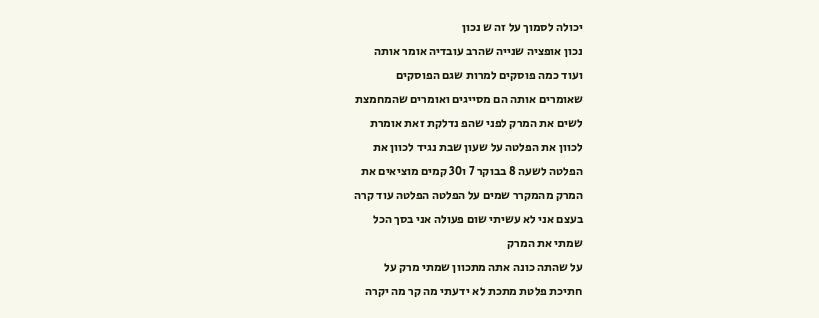יכולה לסמוך על זה ש נכון
נכון אופציה שנייה שהרב עובדיה אומר אותה
ועוד כמה פוסקים למרות שגם הפוסקים
שאומרים אותה הם מסייגים ואומרים שהמחמצת
לשים את המרק לפני שהפ נדלקת זאת אומרת
לכוון את הפלטה על שעון שבת נגיד לכוון את
הפלטה לשעה 8 בבוקר 7 ו30 קמים מוציאים את
המרק מהמקרר שמים על הפלטה הפלטה עוד קרה
בעצם אני לא עשיתי שום פעולה אני בסך הכל
שמתי את המרק
על שהתה כונה אתה מתכוון שמתי מרק על
חתיכת פלטת מתכת לא ידעתי מה קר מה יקרה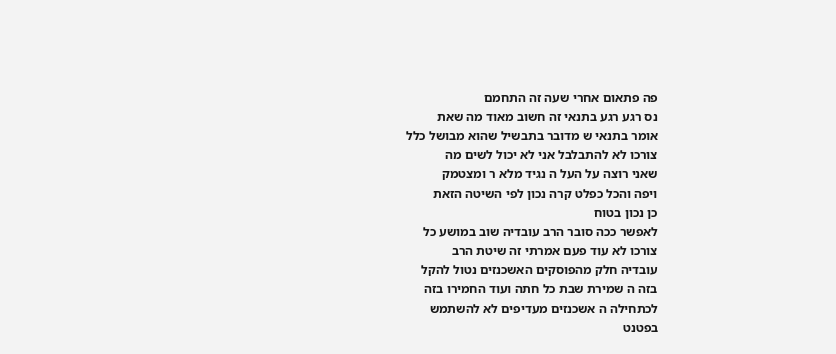פה פתאום אחרי שעה זה התחמם
נס רגע רגע בתנאי זה חשוב מאוד מה שאת
אומר בתנאי ש מדובר בתבשיל שהוא מבושל כלל
צורכו לא להתבלבל אני לא יכול לשים מה
שאני רוצה על העל ה נגיד מלא ר ומצטמק
ויפה והכל כפלט קרה נכון לפי השיטה הזאת
כן נכון בטוח
לאפשר ככה סובר הרב עובדיה שוב במושע כל
צורכו לא עוד פעם אמרתי זה שיטת הרב
עובדיה חלק מהפוסקים האשכנזים נטול להקל
בזה ה שמירת שבת כל חתה ועוד החמירו בזה
לכתחילה ה אשכנזים מעדיפים לא להשתמש
בפטנט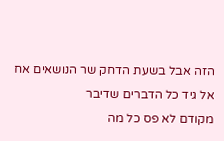הזה אבל בשעת הדחק שר הנושאים אח
אל גיד כל הדברים שדיבר
מקודם לא פס כל מה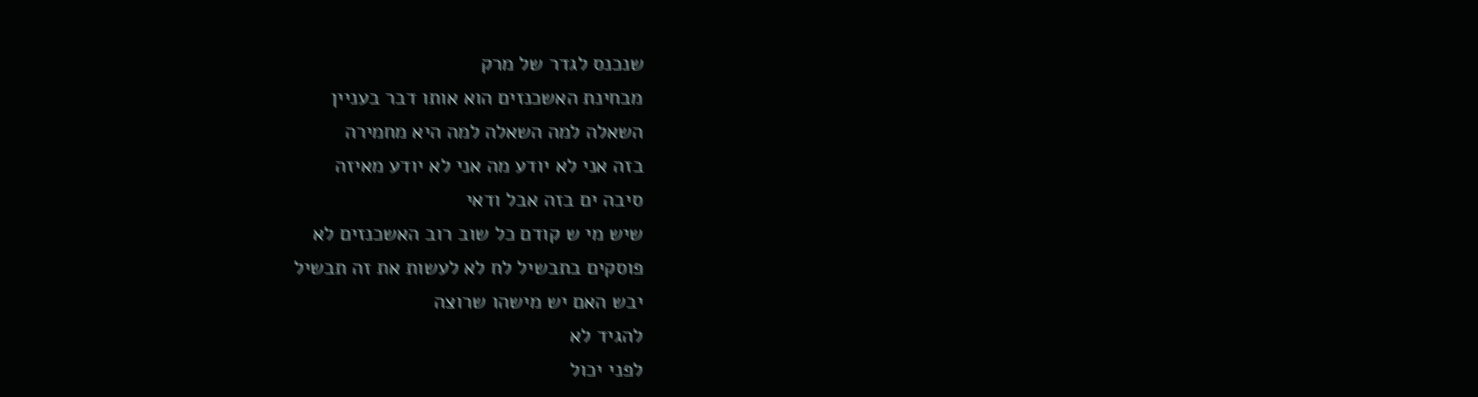שנכנס לגדר של מרק
מבחינת האשכנזים הוא אותו דבר בעניין
השאלה למה השאלה למה היא מחמירה
בזה אני לא יודע מה אני לא יודע מאיזה
סיבה ים בזה אבל ודאי
שיש מי ש קודם כל שוב רוב האשכנזים לא
פוסקים בתבשיל לח לא לעשות את זה תבשיל
יבש האם יש מישהו שרוצה
להגיד לא
לפני יכול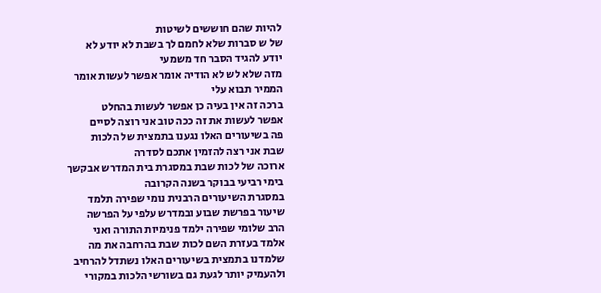להיות שהם חוששים לשיטות
של ש סברות שלא לחמם לך בשבת לא יודע לא
יודע להגיד הסבר חד משמעי
מזה שלא לש לא הודיה אומר אפשר לעשות אומר
הממיר תבוא עלי
ברכה זה אין בעיה כן אפשר לעשות בהחלט
אפשר לעשות את זה ככה טוב אני רוצה לסיים
פה בשיעורים האלו נגענו בתמצית של הלכות
שבת אני רצה להזמין אתכם לסדרה
ארוכה של לכות שבת במסגרת בית המדרש אבקשך
בימי רביעי בבוקר בשנה הקרובה
במסגרת השיעורים הרבנית נומי שפירה תלמד
שיעור בפרשת שבוע ובמדרש עלפי על הפרשה
הרב שלומי שפירה ילמד פנימיות התורה ואני
אלמד בעזרת השם לכות שבת בהרחבה את מה
שלמדנו בתמצית בשיעורים האלו נשתדל להרחיב
ולהעמיק יותר לגעת גם בשורשי הלכות במקורי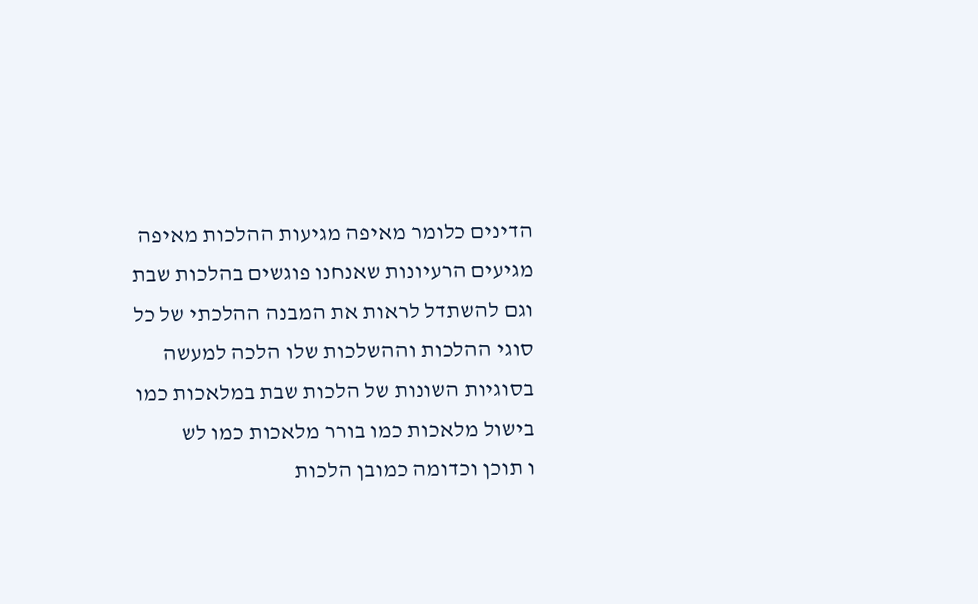הדינים כלומר מאיפה מגיעות ההלכות מאיפה
מגיעים הרעיונות שאנחנו פוגשים בהלכות שבת
וגם להשתדל לראות את המבנה ההלכתי של כל
סוגי ההלכות וההשלכות שלו הלכה למעשה
בסוגיות השונות של הלכות שבת במלאכות כמו
בישול מלאכות כמו בורר מלאכות כמו לש
ו תוכן וכדומה כמובן הלכות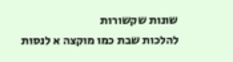שונות שקשורות
להלכות שבת כמו מוקצה א לנסות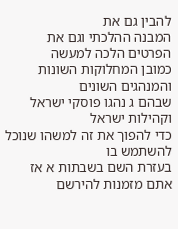להבין גם את
המבנה ההלכתי וגם את הפרטים הלכה למעשה
כמובן המחלוקות השונות והמנהגים השונים
שבהם ג נהגו פוסקי ישראל וקהילות ישראל
כדי להפוך את זה למשהו שנוכל להשתמש בו
בעזרת השם בשבתות א אז אתם מזמנות להירשם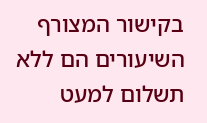בקישור המצורף השיעורים הם ללא תשלום למעט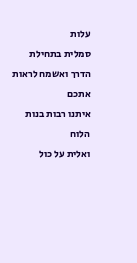עלות
סמלית בתחילת הדרך ואשמח לראות אתכם
איתנו רבות בנות
הלוח
ואלית על כול